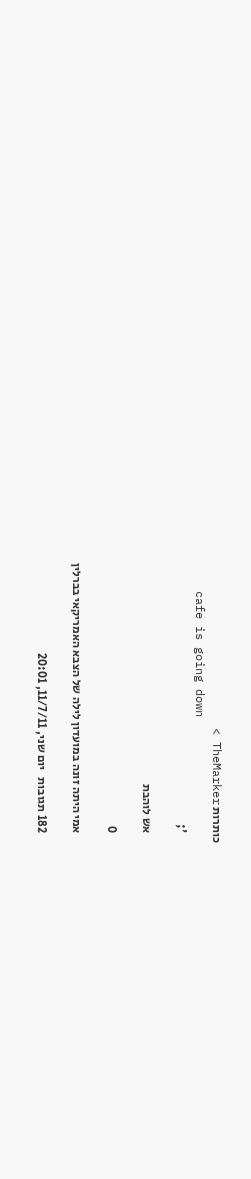כותרות TheMarker >
    cafe is going down
    ';

    אש לוהבת

    0

    אמי היתה זונה במועדון לילה של הצבא האמריקאי בברלין

    182 תגובות   יום שני, 11/7/11, 20:01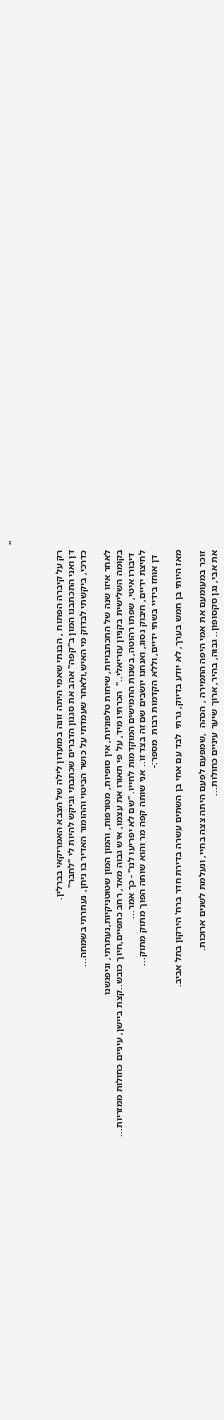''



    רק על קיברה הפתוח , הבנתי שאמי היתה זונה במועדון לילה של הצבא האמריקאי בברלין.
    דן ואני התכתבנו המון ב"קפה" אהב את סגנון הדברים שכתבתי וביקש להיות לי "לחבר"
    כדרכי, ביקשתי לבדוק מי האיש,ולאחר שעמדתי על כושר הביטוי וההומור האדיר בו ניחן, נעתרתי בשמחה...

    לאחר איזו שנה של התכתבויות, שיחות טלפוניות, אין סופיות, מטורפות, והמון המון שטוטניקיות,נעתרתי, וניפגשנו
    בקומה השלישית בקניון עזריאלי.."  הכרתיו מיד, על פי תאורו את עצמו, איש גבוה מאד, רחב כתפיים,חיוך כובש..קצת ביישן, עיניים כחולות ממזריות...
     דיבורו איטי, שפתו רהוטה, בשנות החמישים המוקדמות לחייו. "שם לא יפריעו לנו" - כך אמר...
    לחיצת ידיים, חיבוק נסוג, ואנחנו יושבים שם זה בצד זו.. אני שותה קפה מר והוא שותה הפוך מתוק מתוק...
      דן אוחז בידיי בשתי ידיים, וללא הקדמות רבות  מספר:-

    מאז היותי בן חמש בערך, לא יודע בדיוק, גרתי  לבד עם אחי בן השתים עשרה בדירת חדר ברח' הירקון בתל אביב.

    זוכר במעומעם את אמי היפה התמירה , הכהה  ,שמפעם לפעם היתה צצה בחיי, ונעלמת לשנים ארוכות.
    את אבי, נגן סקסופון.. גבוה, בהיר, ארוך שיער עיניים כחולות...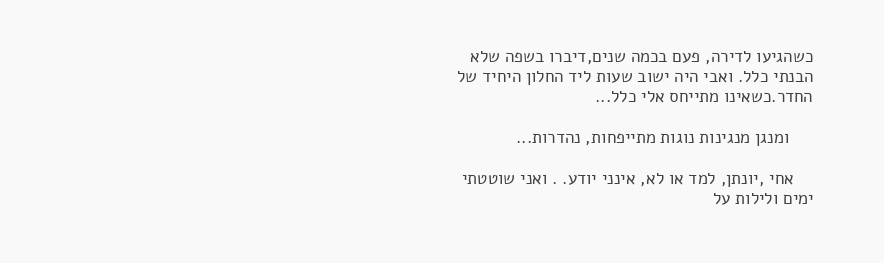כשהגיעו לדירה, פעם בכמה שנים,דיברו בשפה שלא הבנתי כלל. ואבי היה ישוב שעות ליד החלון היחיד של החדר.כשאינו מתייחס אלי כלל...

     ומנגן מנגינות נוגות מתייפחות, נהדרות...

    אחי ,יונתן, למד או לא, אינני יודע. . ואני שוטטתי ימים ולילות על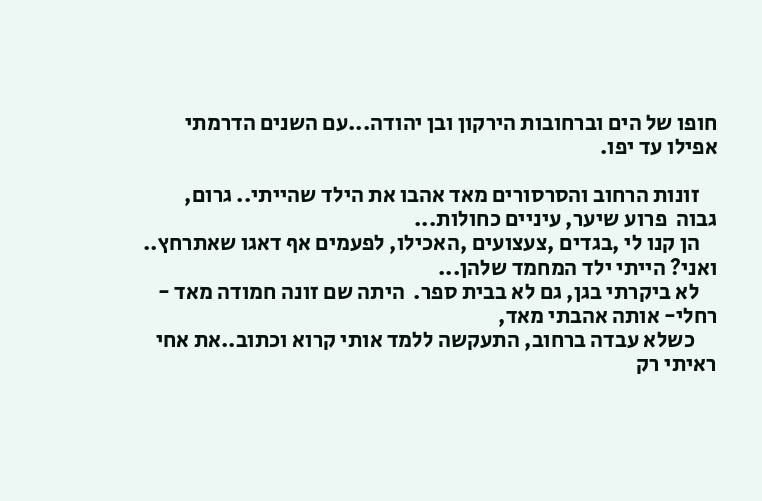חופו של הים וברחובות הירקון ובן יהודה...עם השנים הדרמתי אפילו עד יפו.

    זונות הרחוב והסרסורים מאד אהבו את הילד שהייתי.. גרום, גבוה  פרוע שיער, עיניים כחולות...
    הן קנו לי ,בגדים ,צעצועים ,האכילו, לפעמים אף דאגו שאתרחץ.. ואני? הייתי ילד המחמד שלהן...
    לא ביקרתי בגן, גם לא בבית ספר.  היתה שם זונה חמודה מאד - רחלי- אותה אהבתי מאד,
     כשלא עבדה ברחוב, התעקשה ללמד אותי קרוא וכתוב..את אחי ראיתי רק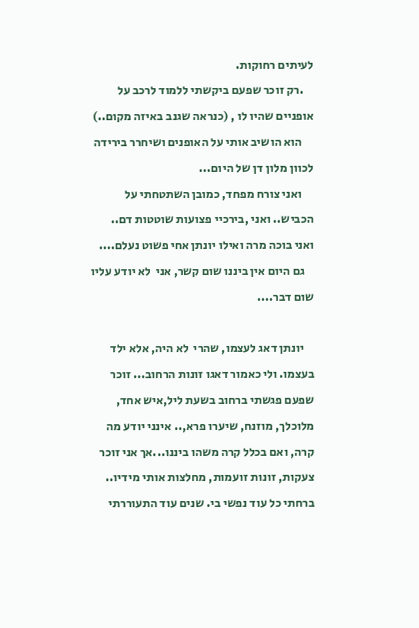לעיתים רחוקות.
    .רק זוכר שפעם ביקשתי ללמוד לרכב על אופניים שהיו לו , (כנראה שגנב באיזה מקום..)
     הוא הושיב אותי על האופנים ושיחרר בירידה לכוון מלון דן של היום...
     ואני צורח מפחד, כמובן השתטחתי על הכביש.. ואני ,בירכיי פצועות שוטטות דם.. ואני בוכה מרה ואילו יונתן אחי פשוט נעלם....
    גם היום אין ביננו שום קשר, אני  לא יודע עליו שום דבר....

    יונתן דאג לעצמו, שהרי  לא היה, אלא ילד בעצמו. ולי כאמור דאגו זונות הרחוב... זוכר שפעם פגשתי ברחוב בשעת ליל,איש אחד, מלוכלך, מוזנח, שיערו פרא,.. אינני יודע מה קרה, ואם בכלל קרה משהו ביננו...אך אני זוכר צעקות, זונות זועמות, מחלצות אותי מידיו.. ברחתי כל עוד נפשי בי. שנים עוד התעוררתי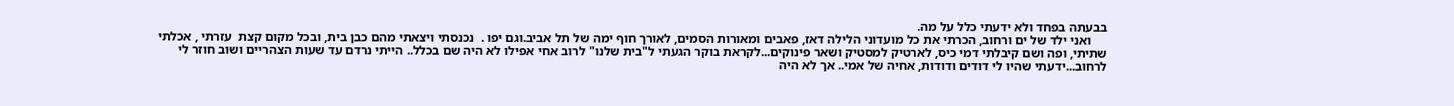בבעתה בפחד ולא ידעתי כלל על מה.
     ואני ילד של ים ורחוב, הכרתי את כל מועדוני הלילה דאז, פאבים ומאורות הסמים, לאורך חוף ימה של תל אביב.וגם יפו .  נכנסתי ויצאתי מהם כבן בית, ובכל מקום קצת  עזרתי , אכלתי שתיתי, ופה ושם קיבלתי דמי כיס, לארטיק למסטיק ושאר פינוקים...לקראת בוקר הגעתי ל"בית שלנו" לרוב אחי אפילו לא היה שם בכלל.. הייתי נרדם עד שעות הצהריים ושוב חוזר לי לרחוב...ידעתי שהיו לי דודים ודודות, אחיה של אמי.. אך לא היה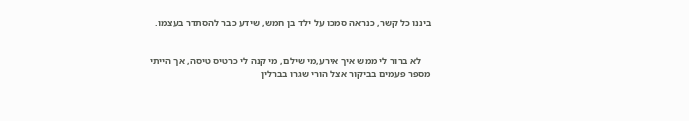ביננו כל קשר, כנראה סמכו על ילד בן חמש, שידע כבר להסתדר בעצמו.


    לא ברור לי ממש איך אירע,מי שילם, מי קנה לי כרטיס טיסה, אך הייתי מספר פעמים בביקור אצל הורי שגרו בברלין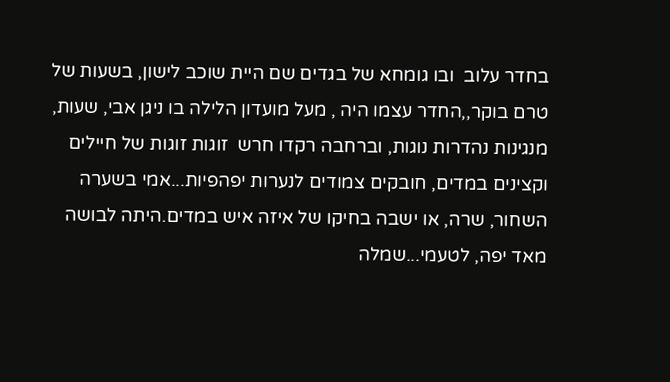בחדר עלוב  ובו גומחא של בגדים שם היית שוכב לישון, בשעות של טרם בוקר,,החדר עצמו היה , מעל מועדון הלילה בו ניגן אבי, שעות, מנגינות נהדרות נוגות, וברחבה רקדו חרש  זוגות זוגות של חיילים וקצינים במדים, חובקים צמודים לנערות יפהפיות...אמי בשערה השחור, שרה, או ישבה בחיקו של איזה איש במדים.היתה לבושה מאד יפה, לטעמי...שמלה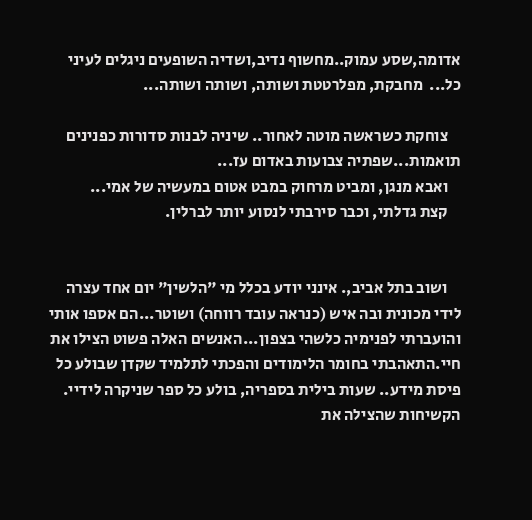אדומה,שסע עמוק..מחשוף נדיב,ושדיה השופעים ניגלים לעיני כל...  מחבקת, מפלרטטת ושותה, ושותה ושותה...

    צוחקת כשראשה מוטה לאחור.. שיניה לבנות סדורות כפנינים תואמות...שפתיה צבועות באדום עז...
    ואבא מנגן, ומביט מרחוק במבט אטום במעשיה של אמי...
    קצת גדלתי, וכבר סירבתי לנסוע יותר לברלין.


    ושוב בתל אביב,. אינני יודע בכלל מי "הלשין" יום אחד עצרה לידי מכונית ובה איש (כנראה עובד רווחה) ושוטר...הם אספו אותי והועברתי לפנימיה כלשהי בצפון...האנשים האלה פשוט הצילו את חיי.התאהבתי בחומר הלימודים והפכתי לתלמיד שקדן שבולע כל פיסת מידע.. שעות בילית בספריה, בולע כל ספר שניקרה לידיי. הקשיחות שהצילה את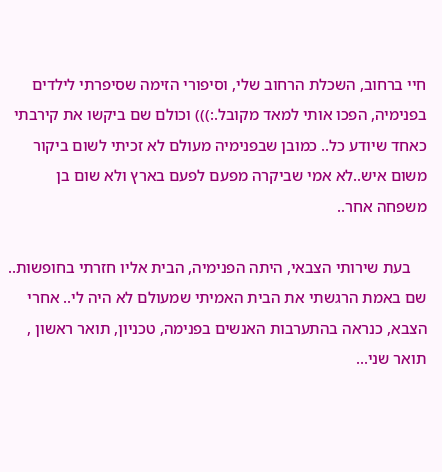חיי ברחוב, השכלת הרחוב שלי, וסיפורי הזימה שסיפרתי לילדים בפנימיה, הפכו אותי למאד מקובל.:))) וכולם שם ביקשו את קירבתי כאחד שיודע כל.. כמובן שבפנימיה מעולם לא זכיתי לשום ביקור משום איש..לא אמי שביקרה מפעם לפעם בארץ ולא שום בן משפחה אחר..

    בעת שירותי הצבאי, היתה הפנימיה, הבית אליו חזרתי בחופשות.. שם באמת הרגשתי את הבית האמיתי שמעולם לא היה לי.. אחרי הצבא, כנראה בהתערבות האנשים בפנימה, טכניון, תואר ראשון , תואר שני...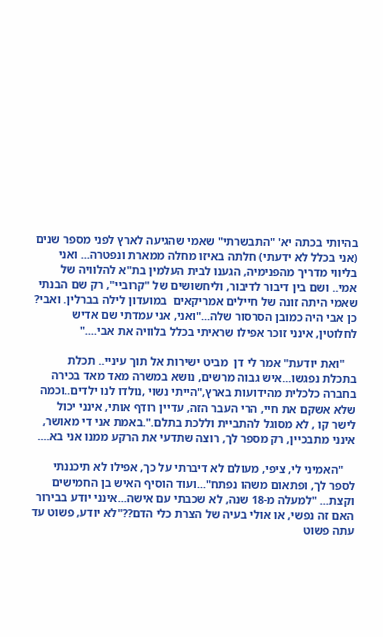בהיותי בכתה יא' "התבשרתי" שאמי שהגיעה לארץ לפני מספר שנים (אני בכלל לא ידעתי) חלתה באיזו מחלה ממארת ונפטרה... ואני בליווי מדריך מהפנימיה, הגענו לבית העלמין בת"א להלוויה של אמי.. ושם בין דיבור לדיבור, וליחשושים של "קרוביי", רק שם הבנתי שאמי היתה זונה של חיילים אמריקאים  במועדון לילה בברלין. ואבי? כן אבי היה כמובן הסרסור שלה..."ואני, אני עמדתי שם אדיש לחלוטין, אינני זוכר אפילו שראיתי בכלל בלוויה את אבי...."

    "ואת יודעת" אמר לי דן  מביט ישירות אל תוך עיניי.. תכלת בתכלת נפגשו...איש גבוה מרשים, נושא במשרה מאד מאד בכירה בחברה כלכלית מהידועות בארץ,"הייתי נשוי ,נולדו לנו ילדים..וכמה שלא אשקם את חיי, הרי העבר הזה, עדיין רודף אותי, אינני יכול לישר קו , לא מסוגל להתביית וללכת בתלם.".באמת אני די מאושר, אינני מתבכיין, רק מספר לך, רוצה שתדעי את הרקע ממנו אני בא....

    "האמיני לי, ציפי, מעולם לא דיברתי על כך, אפילו לא תיכננתי לספר לך, ופתאום משהו נפתח"...ועוד הוסיף האיש בן החמישים וקצת... "למעלה מ-18 שנה, לא שכבתי עם אישה...אינני יודע בבירור האם זה נפשי, או אולי בעיה של הצרת כלי הדם??"לא יודע, פשוט עד עתה פשוט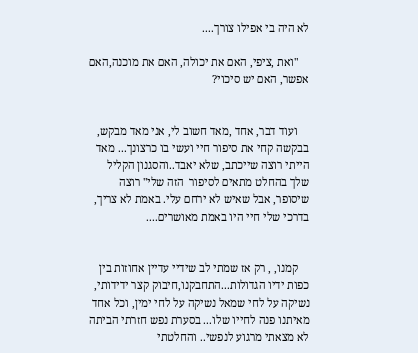לא היה בי אפילו צורך....

    "ואת ,ציפי, האם את יכולה, האם את מוכנה,האם אפשר, האם יש סיכוי?


    ועוד דבר, אחד ,מאד חשוב לי, אני מאד מבקש, בבקשה קחי את סיפור חיי ועשי בו כרצונך... מאד הייתי רוצה שייכתב, שלא יאבד..והסגנון הקליל שלך בהחלט מתאים לסיפור  הזה שלי" רוצה שיסופר, אבל שאיש לא ירחם עלי. באמת לא צריך, בדרכי שלי חיי היו באמת מאושרים....


    קמנו, , רק אז שמתי לב שידיי עדיין אחוזות בין כפות ידיו הגדולות...התחבקנו,חיבוק קצר ידידותי, נשיקה על לחי שמאל נשיקה על לחי ימין, וכל אחד מאיתנו פנה לחייו שלו... בסערת נפש חזרתי הביתה לא מצאתי מרגוע לנפשי.. והחלטתי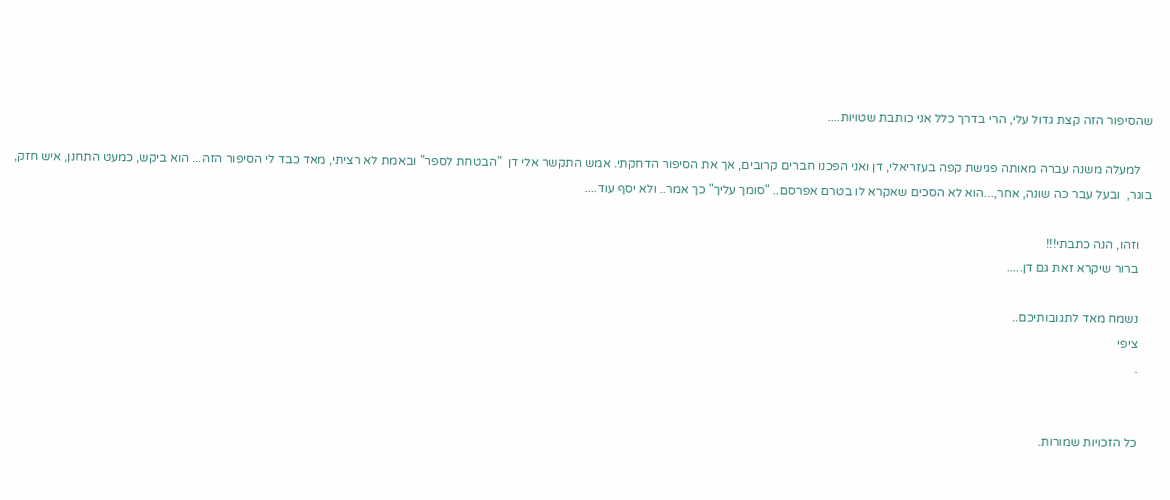שהסיפור הזה קצת גדול עלי, הרי בדרך כלל אני כותבת שטויות....

    למעלה משנה עברה מאותה פגישת קפה בעזריאלי, דן ואני הפכנו חברים קרובים, אך את הסיפור הדחקתי. אמש התקשר אלי דן  "הבטחת לספר" ובאמת לא רציתי, מאד כבד לי הסיפור הזה... הוא ביקש, כמעט התחנן, איש חזק, בוגר,  ובעל עבר כה שונה, אחר,...הוא לא הסכים שאקרא לו בטרם אפרסם.. "סומך עליך" כך אמר.. ולא יסף עוד....

    וזהו, הנה כתבתי!!!
    ברור שיקרא זאת גם דן.....

    נשמח מאד לתגובותיכם..
    ציפי
    .


    כל הזכויות שמורות.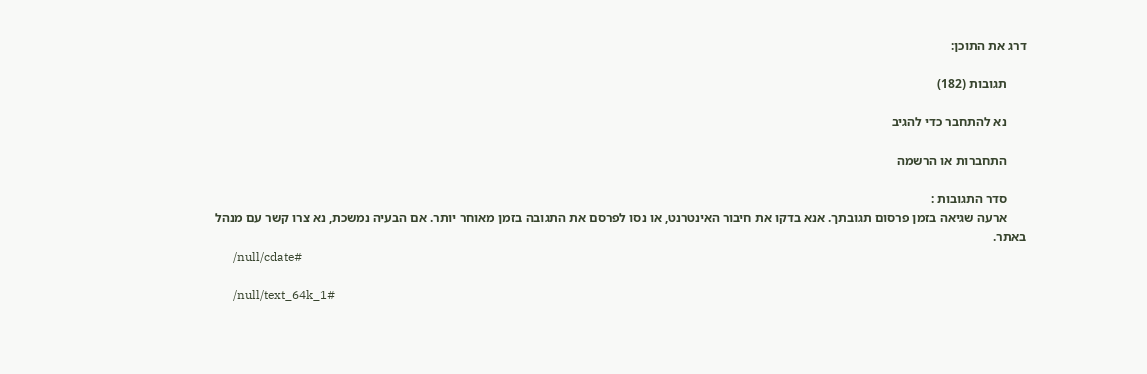דרג את התוכן:

      תגובות (182)

      נא להתחבר כדי להגיב

      התחברות או הרשמה

      סדר התגובות :
      ארעה שגיאה בזמן פרסום תגובתך. אנא בדקו את חיבור האינטרנט, או נסו לפרסם את התגובה בזמן מאוחר יותר. אם הבעיה נמשכת, נא צרו קשר עם מנהל באתר.
      /null/cdate#

      /null/text_64k_1#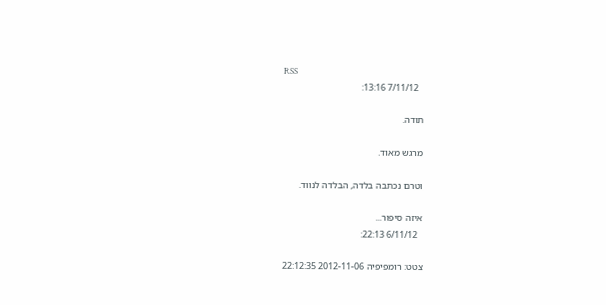RSS
        7/11/12 13:16:

      תודה.

      מרגש מאוד.

      וטרם נכתבה בלדה, הבלדה לנווד.

      איזה סיפור...
        6/11/12 22:13:

      צטט: רומפיפיה 2012-11-06 22:12:35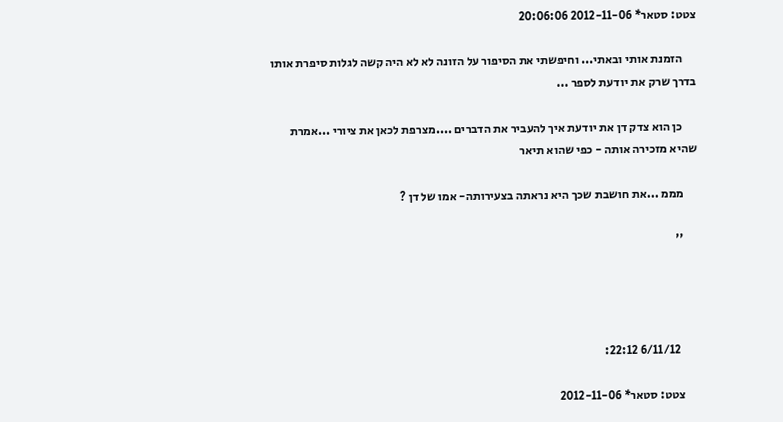צטט: סטאר* 2012-11-06 20:06:06

      הזמנת אותי ובאתי... וחיפשתי את הסיפור על הזונה לא לא היה קשה לגלות סיפרת אותו בדרך שרק את יודעת לספר ...

      כן הוא צדק דן את יודעת איך להעביר את הדברים ....מצרפת לכאן את ציורי ...אמרת שהיא מזכירה אותה - כפי שהוא תיאר

      מממ ...את חושבת שכך היא נראתה בצעירותה- אמו של דן ?

      ''




        6/11/12 22:12:

      צטט: סטאר* 2012-11-06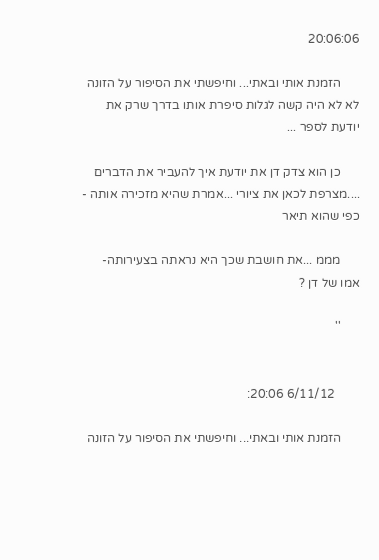20:06:06

      הזמנת אותי ובאתי... וחיפשתי את הסיפור על הזונה לא לא היה קשה לגלות סיפרת אותו בדרך שרק את יודעת לספר ...

      כן הוא צדק דן את יודעת איך להעביר את הדברים ....מצרפת לכאן את ציורי ...אמרת שהיא מזכירה אותה - כפי שהוא תיאר

      מממ ...את חושבת שכך היא נראתה בצעירותה- אמו של דן ?

      ''


        6/11/12 20:06:

      הזמנת אותי ובאתי... וחיפשתי את הסיפור על הזונה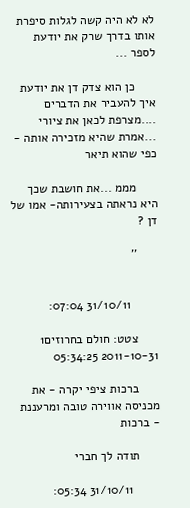לא לא היה קשה לגלות סיפרת אותו בדרך שרק את יודעת לספר ...

      כן הוא צדק דן את יודעת איך להעביר את הדברים ....מצרפת לכאן את ציורי ...אמרת שהיא מזכירה אותה - כפי שהוא תיאר

      מממ ...את חושבת שכך היא נראתה בצעירותה- אמו של דן ?

      ''


        31/10/11 07:04:

      צטט: חולם בחרוזים1 2011-10-31 05:34:25

      ברכות ציפי יקרה - את מכניסה אווירה טובה ומרעננת - ברכות

      תודה לך חברי

        31/10/11 05:34: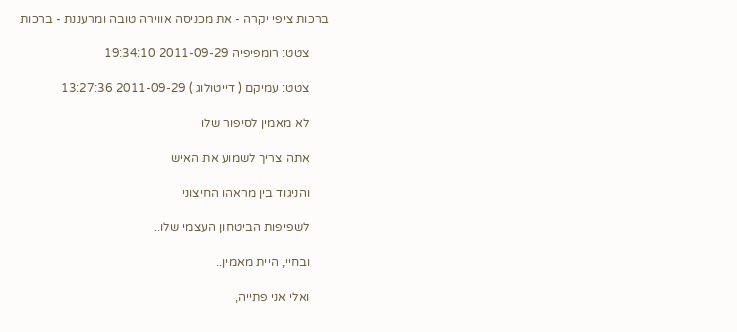ברכות ציפי יקרה - את מכניסה אווירה טובה ומרעננת - ברכות

      צטט: רומפיפיה 2011-09-29 19:34:10

      צטט: עמיקם ( דייטולוג ) 2011-09-29 13:27:36

      לא מאמין לסיפור שלו

      אתה צריך לשמוע את האיש

      והניגוד בין מראהו החיצוני

      לשפיפות הביטחון העצמי שלו..

      ובחיי, היית מאמין..

      ואלי אני פתייה,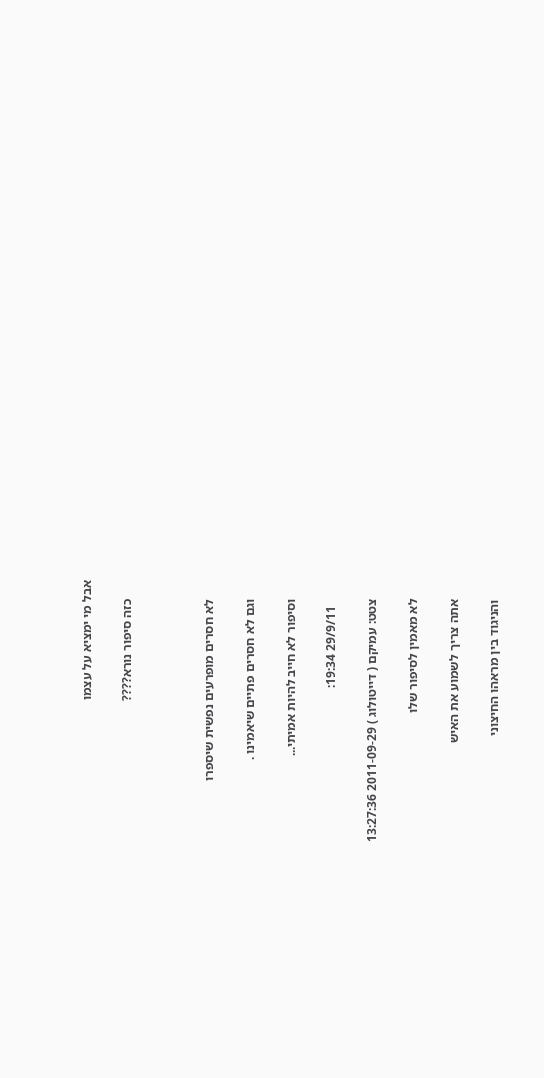אבל מי ימציא על עצמו

      כזה סיפור נורא????



      לא חסרים מופרעים נפשית שיספרו

      וגם לא חסרים פתיים שיאמינו .

      וסיפור לא חייב להיות אמיתי...

        29/9/11 19:34:

      צטט: עמיקם ( דייטולוג ) 2011-09-29 13:27:36

      לא מאמין לסיפור שלו

      אתה צריך לשמוע את האיש

      והניגוד בין מראהו החיצוני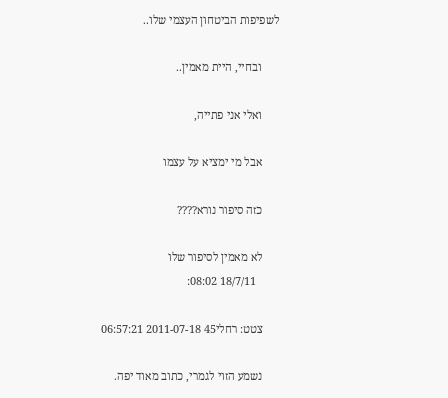לשפיפות הביטחון העצמי שלו..

      ובחיי, היית מאמין..

      ואלי אני פתייה,

      אבל מי ימציא על עצמו

      כזה סיפור נורא????

      לא מאמין לסיפור שלו
        18/7/11 08:02:

      צטט: רחלי45 2011-07-18 06:57:21

      נשמע הזוי לגמרי, כתוב מאוד יפה.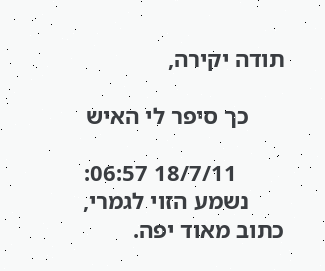תודה יקירה,

      כך סיפר לי האיש

        18/7/11 06:57:
      נשמע הזוי לגמרי, כתוב מאוד יפה.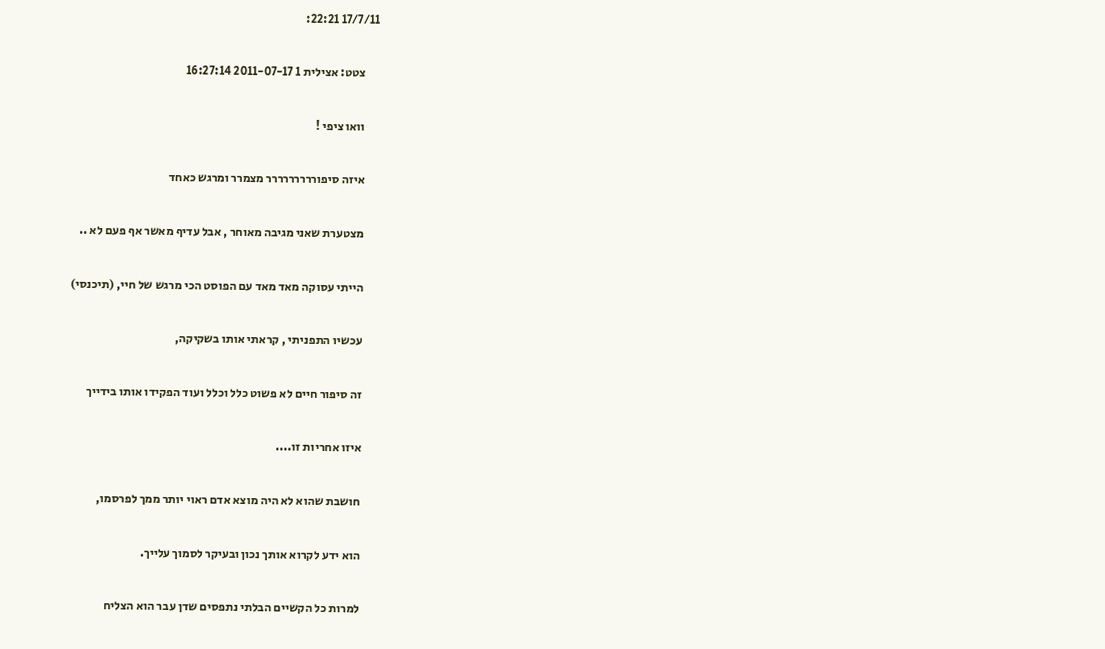17/7/11 22:21:

      צטט: אצילית 1 2011-07-17 16:27:14

      וואו ציפי !

      איזה סיפוררררררררר מצמרר ומרגש כאחד

      מצטערת שאני מגיבה מאוחר , אבל עדיף מאשר אף פעם לא ..

      הייתי עסוקה מאד מאד עם הפוסט הכי מרגש של חיי, (תיכנסי)

      עכשיו התפניתי , קראתי אותו בשקיקה,

      זה סיפור חיים לא פשוט כלל וכלל ועוד הפקידו אותו בידייך

      איזו אחריות זו....

      חושבת שהוא לא היה מוצא אדם ראוי יותר ממך לפרסמו,

      הוא ידע לקרוא אותך נכון ובעיקר לסמוך עלייך.

      למרות כל הקשיים הבלתי נתפסים שדן עבר הוא הצליח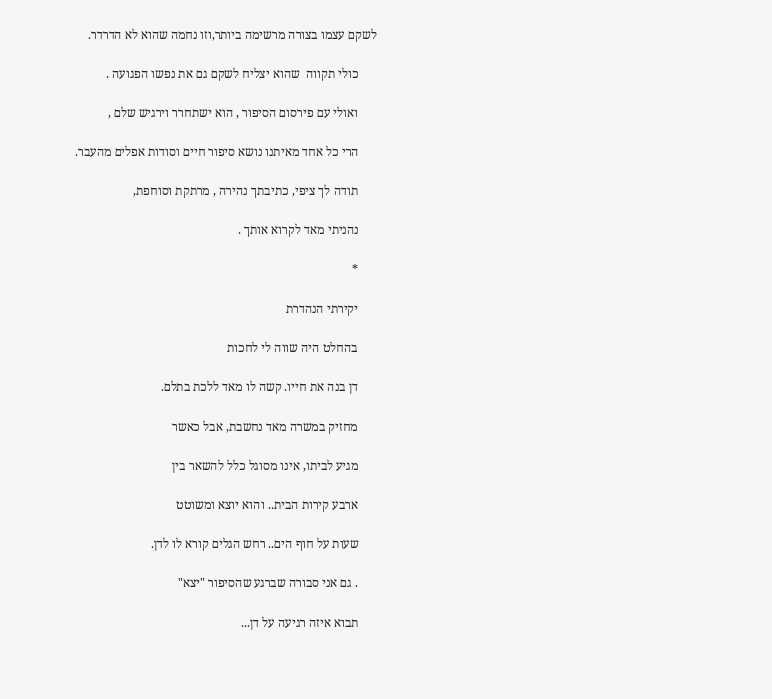לשקם עצמו בצורה מרשימה ביותר,וזו נחמה שהוא לא הדרדר.

      כולי תקווה  שהוא יצליח לשקם גם את נפשו הפגועה .

      ואולי עם פירסום הסיפור , הוא ישתחרר וירגיש שלם ,

      הרי כל אחד מאיתנו נושא סיפור חיים וסודות אפלים מהעבר.

      תודה לך ציפי, כתיבתך נהירה , מרתקת וסוחפת,

      נהניתי מאד לקרוא אותך .

      *

      יקירתי הנהדרת

      בהחלט היה שווה לי לחכות

      דן בנה את חייו. קשה לו מאד ללכת בתלם.

      מחזיק במשרה מאד נחשבת, אבל כאשר

      מגיע לביתו, אינו מסוגל כלל להשאר בין

      ארבע קירות הבית.. והוא יוצא ומשוטט

      שעות על חוף הים.. רחש הגלים קורא לו לדן.

      . גם אני סבורה שברגע שהסיפור "יצא"

      תבוא איזה רגיעה על דן...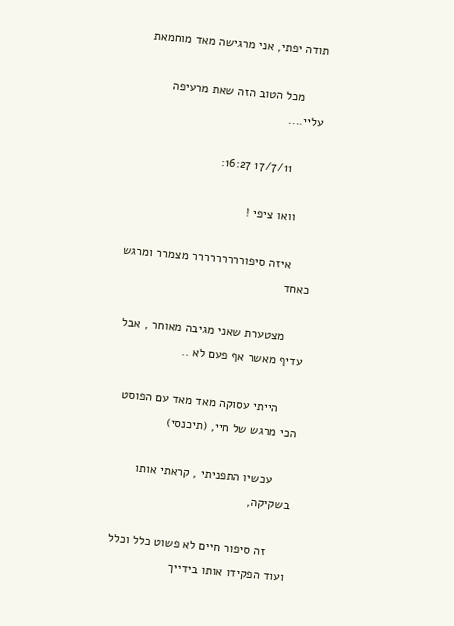תודה יפתי, אני מרגישה מאד מוחמאת

      מכל הטוב הזה שאת מרעיפה עליי....

        17/7/11 16:27:

      וואו ציפי !

      איזה סיפוררררררררר מצמרר ומרגש כאחד

      מצטערת שאני מגיבה מאוחר , אבל עדיף מאשר אף פעם לא ..

      הייתי עסוקה מאד מאד עם הפוסט הכי מרגש של חיי, (תיכנסי)

      עכשיו התפניתי , קראתי אותו בשקיקה,

      זה סיפור חיים לא פשוט כלל וכלל ועוד הפקידו אותו בידייך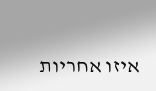איזו אחריות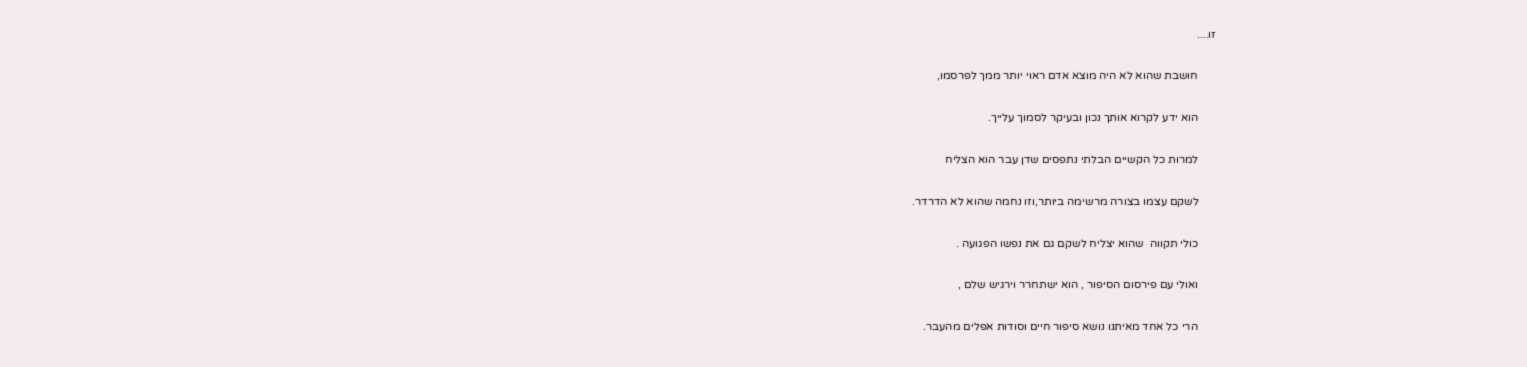זו....

      חושבת שהוא לא היה מוצא אדם ראוי יותר ממך לפרסמו,

      הוא ידע לקרוא אותך נכון ובעיקר לסמוך עלייך.

      למרות כל הקשיים הבלתי נתפסים שדן עבר הוא הצליח

      לשקם עצמו בצורה מרשימה ביותר,וזו נחמה שהוא לא הדרדר.

      כולי תקווה  שהוא יצליח לשקם גם את נפשו הפגועה .

      ואולי עם פירסום הסיפור , הוא ישתחרר וירגיש שלם ,

      הרי כל אחד מאיתנו נושא סיפור חיים וסודות אפלים מהעבר.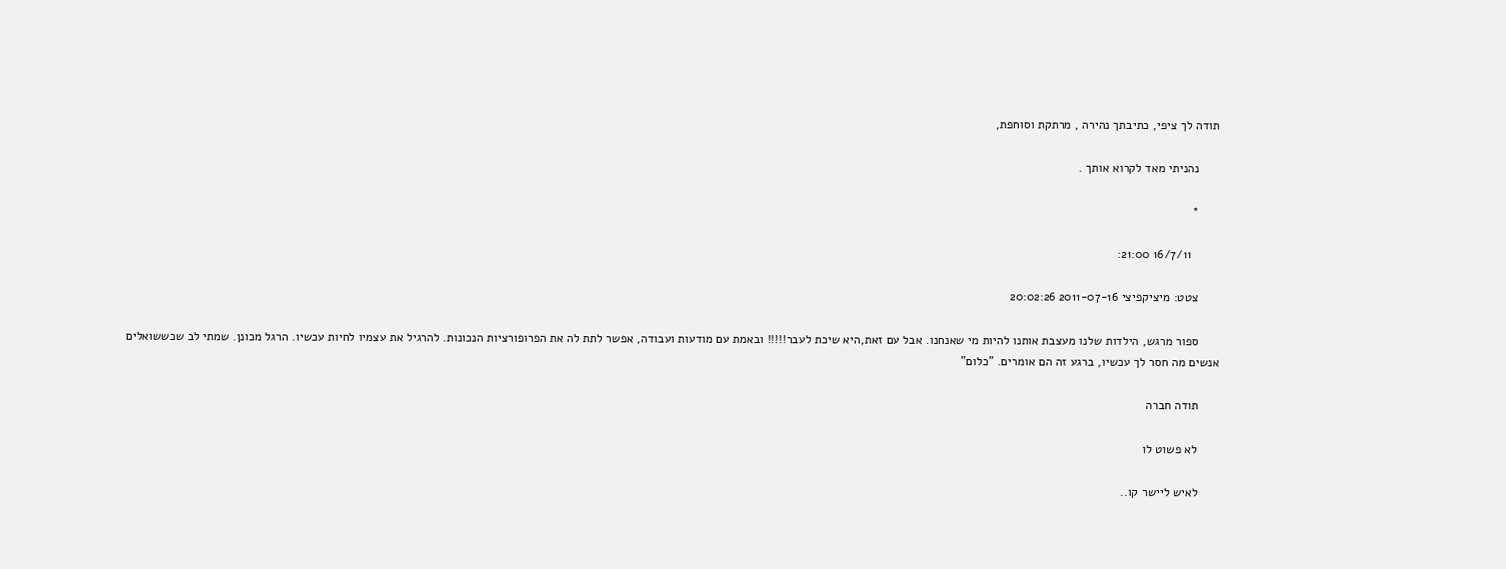תודה לך ציפי, כתיבתך נהירה , מרתקת וסוחפת,

      נהניתי מאד לקרוא אותך .

      *

        16/7/11 21:00:

      צטט: מיציקפיצי 2011-07-16 20:02:26

      ספור מרגש, הילדות שלנו מעצבת אותנו להיות מי שאנחנו. אבל עם זאת,היא שיכת לעבר!!!!! ובאמת עם מודעות ועבודה, אפשר לתת לה את הפרופורציות הנכונות. להרגיל את עצמיו לחיות עכשיו. הרגל מכונן. שמתי לב שכששואלים אנשים מה חסר לך עכשיו, ברגע זה הם אומרים. "כלום"

      תודה חברה

      לא פשוט לו

      לאיש ליישר קו..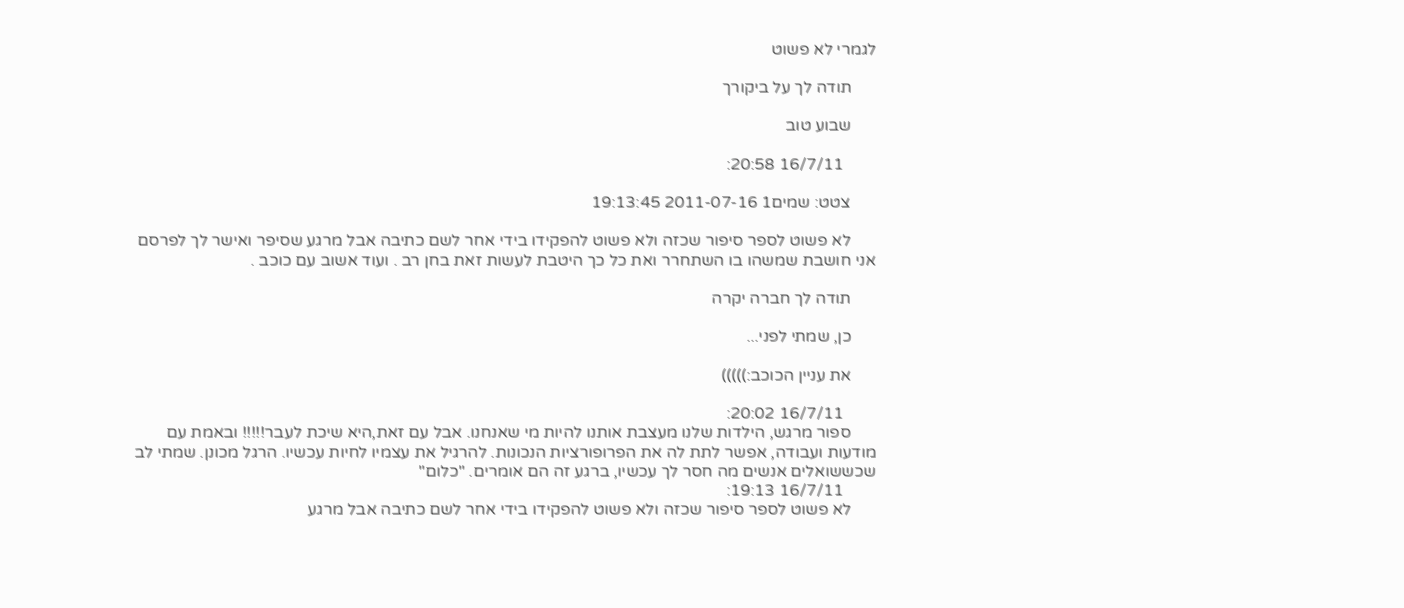לגמרי לא פשוט

      תודה לך על ביקורך

      שבוע טוב

        16/7/11 20:58:

      צטט: שמים1 2011-07-16 19:13:45

      לא פשוט לספר סיפור שכזה ולא פשוט להפקידו בידי אחר לשם כתיבה אבל מרגע שסיפר ואישר לך לפרסם אני חושבת שמשהו בו השתחרר ואת כל כך היטבת לעשות זאת בחן רב . ועוד אשוב עם כוכב .

      תודה לך חברה יקרה

      כן, שמתי לפני...

      את עניין הכוכב:)))))

        16/7/11 20:02:
      ספור מרגש, הילדות שלנו מעצבת אותנו להיות מי שאנחנו. אבל עם זאת,היא שיכת לעבר!!!!! ובאמת עם מודעות ועבודה, אפשר לתת לה את הפרופורציות הנכונות. להרגיל את עצמיו לחיות עכשיו. הרגל מכונן. שמתי לב שכששואלים אנשים מה חסר לך עכשיו, ברגע זה הם אומרים. "כלום"
        16/7/11 19:13:
      לא פשוט לספר סיפור שכזה ולא פשוט להפקידו בידי אחר לשם כתיבה אבל מרגע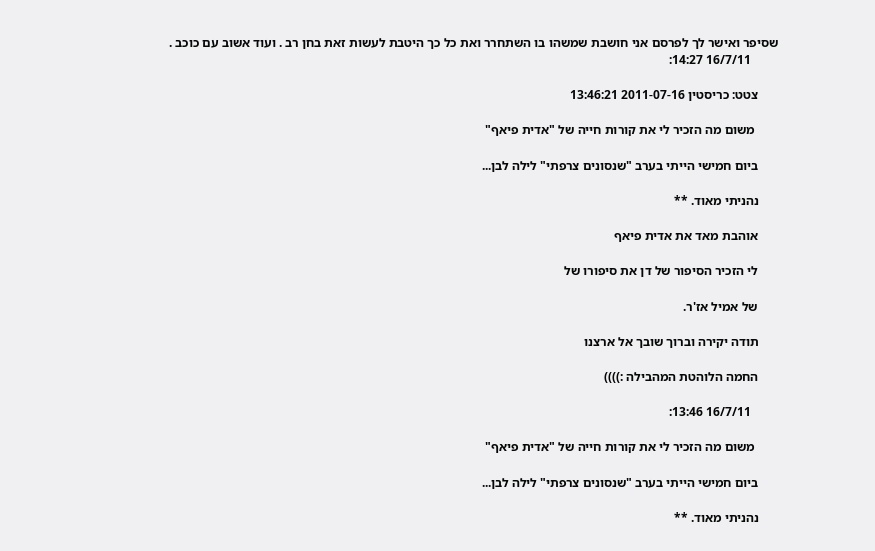שסיפר ואישר לך לפרסם אני חושבת שמשהו בו השתחרר ואת כל כך היטבת לעשות זאת בחן רב . ועוד אשוב עם כוכב .
        16/7/11 14:27:

      צטט: כריסטין 2011-07-16 13:46:21

       משום מה הזכיר לי את קורות חייה של "אדית פיאף"

      ביום חמישי הייתי בערב "שנסונים צרפתי" לילה לבן...

      נהניתי מאוד. **

      אוהבת מאד את אדית פיאף

      לי הזכיר הסיפור של דן את סיפורו של

      של אמיל אז'ר.

      תודה יקירה וברוך שובך אל ארצנו

      החמה הלוהטת המהבילה :))))

        16/7/11 13:46:

       משום מה הזכיר לי את קורות חייה של "אדית פיאף"

      ביום חמישי הייתי בערב "שנסונים צרפתי" לילה לבן...

      נהניתי מאוד. **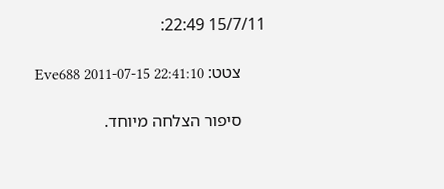15/7/11 22:49:

      צטט: Eve688 2011-07-15 22:41:10

      סיפור הצלחה מיוחד.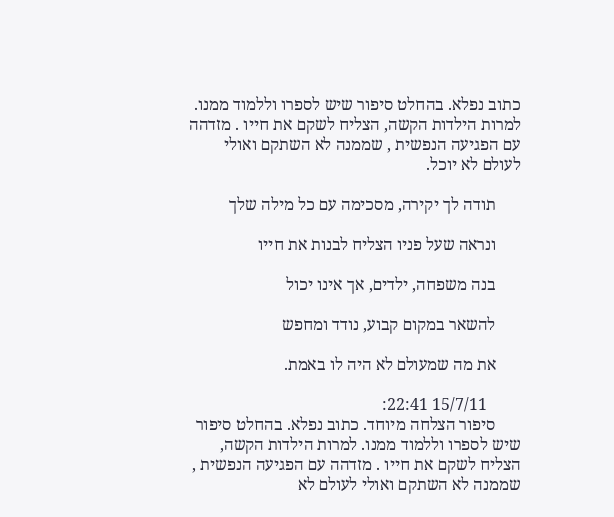כתוב נפלא. בהחלט סיפור שיש לספרו וללמוד ממנו. למרות הילדות הקשה, הצליח לשקם את חייו . מזדהה עם הפגיעה הנפשית , שממנה לא השתקם ואולי לעולם לא יוכל.

      תודה לך יקירה, מסכימה עם כל מילה שלך

      ונראה שעל פניו הצליח לבנות את חייו

      בנה משפחה, ילדים, אך אינו יכול

      להשאר במקום קבוע, נודד ומחפש

      את מה שמעולם לא היה לו באמת.

        15/7/11 22:41:
      סיפור הצלחה מיוחד. כתוב נפלא. בהחלט סיפור שיש לספרו וללמוד ממנו. למרות הילדות הקשה, הצליח לשקם את חייו . מזדהה עם הפגיעה הנפשית , שממנה לא השתקם ואולי לעולם לא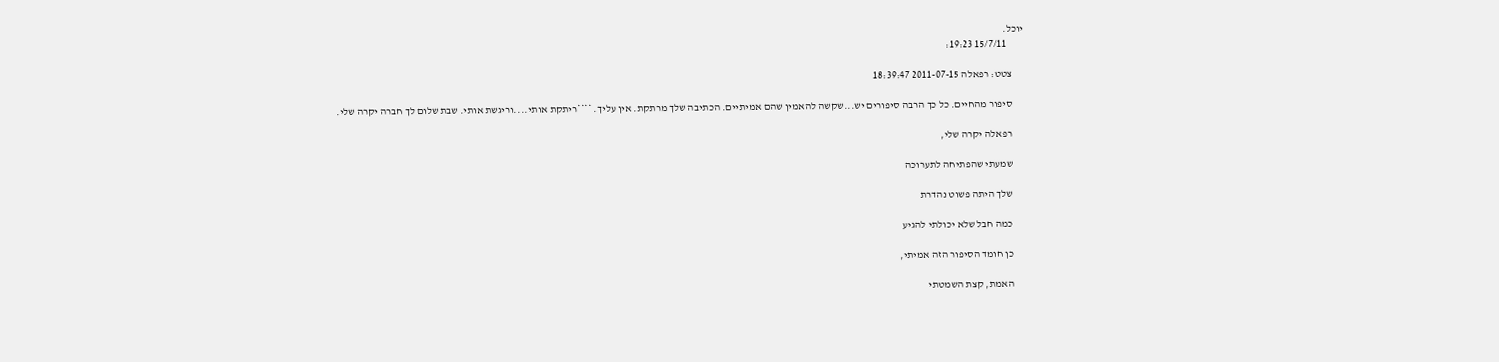יוכל.
        15/7/11 19:23:

      צטט: רפאלה 2011-07-15 18:39:47

      סיפור מהחיים. כל כך הרבה סיפורים יש...שקשה להאמין שהם אמיתיים. הכתיבה שלך מרתקת. אין עליך. ****ריתקת אותי....וריגשת אותי. שבת שלום לך חברה יקרה שלי.

      רפאלה יקרה שלי,

      שמעתי שהפתיחה לתערוכה

      שלך היתה פשוט נהדרת

      כמה חבל שלא יכולתי להגיע

      כן חומד הסיפור הזה אמיתי,

      האמת, קצת השמטתי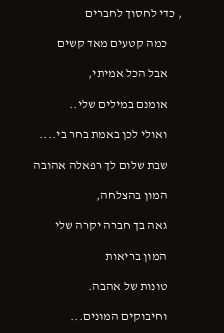, כדי לחסוך לחברים

      כמה קטעים מאד קשים

      אבל הכל אמיתי,

      אומנם במילים שלי..

      ואולי לכן באמת בחר בי....

      שבת שלום לך רפאלה אהובה

      המון בהצלחה,

      גאה בך חברה יקרה שלי

      המון בריאות

      טונות של אהבה.

      וחיבוקים המונים...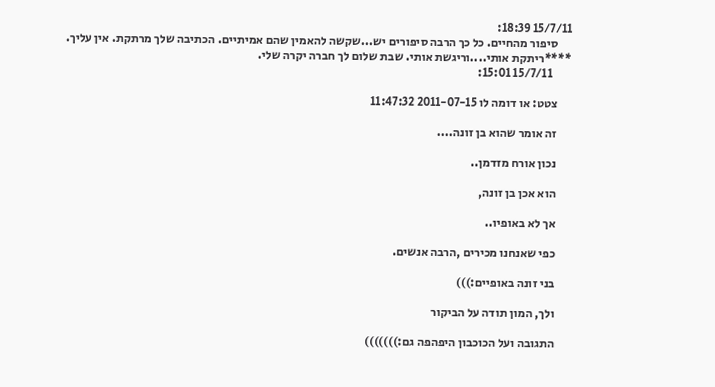15/7/11 18:39:
      סיפור מהחיים. כל כך הרבה סיפורים יש...שקשה להאמין שהם אמיתיים. הכתיבה שלך מרתקת. אין עליך. ****ריתקת אותי....וריגשת אותי. שבת שלום לך חברה יקרה שלי.
        15/7/11 15:01:

      צטט: או דומה לו 2011-07-15 11:47:32

      זה אומר שהוא בן זונה....

      נכון אורח מזדמן..

      הוא אכן בן זונה,

      אך לא באופיו..

      כפי שאנחנו מכירים ,הרבה אנשים.

      בני זונה באופיים:)))

      ולך, המון תודה על הביקור

      התגובה ועל הכוכבון היפהפה גם:)))))))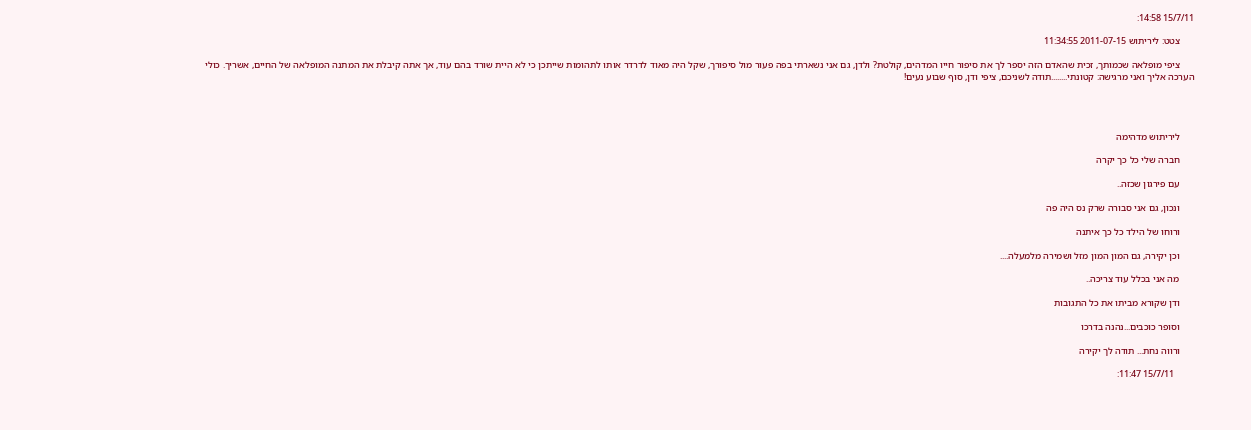15/7/11 14:58:

      צטט: ליריתוש 2011-07-15 11:34:55

      ציפי מופלאה שכמותך, זכית שהאדם הזה יספר לך את סיפור חייו המדהים, קולטת? ולדן, גם אני נשארתי בפה פעור מול סיפורך, שקל היה מאוד לדרדר אותו לתהומות שייתכן כי לא היית שורד בהם עוד, אך אתה קיבלת את המתנה המופלאה של החיים, אשריך. כולי הערכה אליך ואני מרגישה: קטונתי........תודה לשניכם, ציפי ודן, סוף שבוע נעים!




      ליריתוש מדהימה

      חברה שלי כל כך יקרה

      עם פירגון שכזה..

      ונכון, גם אני סבורה שרק נס היה פה

      ורוחו של הילד כל כך איתנה

      וכן יקירה, גם המון המון מזל ושמירה מלמעלה....

      מה אני בכלל עוד צריכה..

      ודן שקורא מביתו את כל התגובות

      וסופר כוכבים...נהנה בדרכו

      ורווה נחת... תודה לך יקירה

        15/7/11 11:47: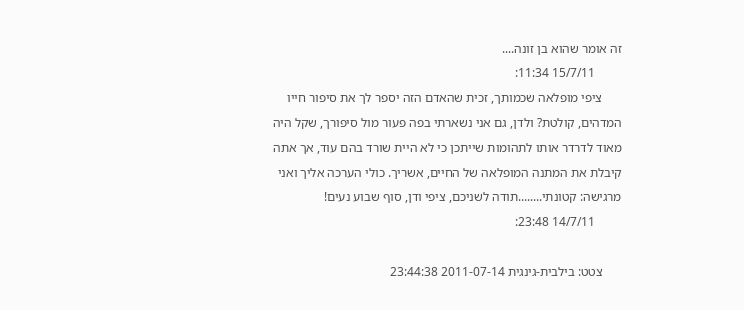זה אומר שהוא בן זונה....
        15/7/11 11:34:
      ציפי מופלאה שכמותך, זכית שהאדם הזה יספר לך את סיפור חייו המדהים, קולטת? ולדן, גם אני נשארתי בפה פעור מול סיפורך, שקל היה מאוד לדרדר אותו לתהומות שייתכן כי לא היית שורד בהם עוד, אך אתה קיבלת את המתנה המופלאה של החיים, אשריך. כולי הערכה אליך ואני מרגישה: קטונתי........תודה לשניכם, ציפי ודן, סוף שבוע נעים!
        14/7/11 23:48:

      צטט: בילבית-גינגית 2011-07-14 23:44:38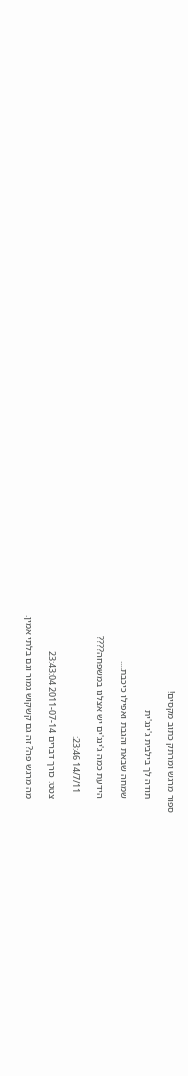ספור מרגש ומרתק כתוב מקסים!

      תודה לך בילבית ג'ינג'ית

      שמחה שבאת והגבת ואפילו כיכבת....

      הידעת כמה ג'ינג'ים יש אצלנו במשפחה????

        14/7/11 23:46:

      צטט: כורך דברים 2011-07-14 23:43:04

      מה מרגש פה? זה גם קשקוש גמור וגם בלתי אמין.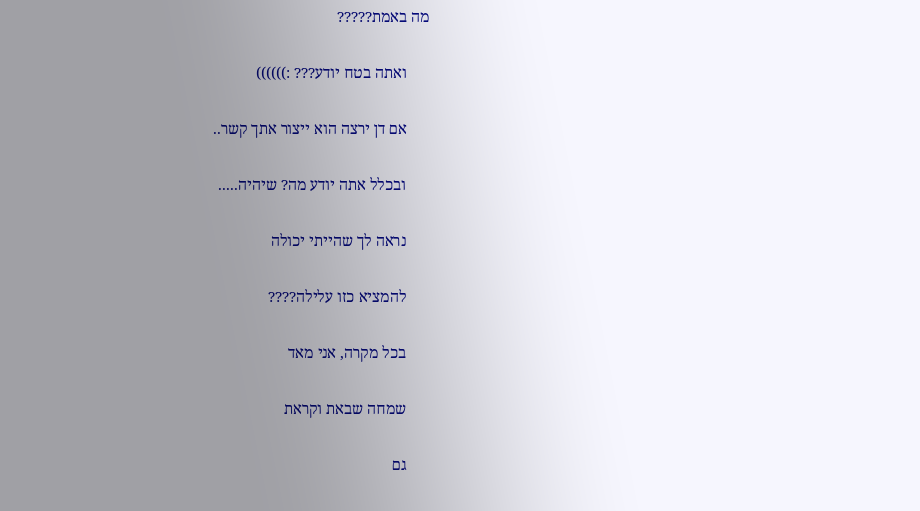מה באמת?????

      ואתה בטח יודע??? :))))))

      אם דן ירצה הוא ייצור אתך קשר..

      ובכלל אתה יודע מה? שיהיה.....

      נראה לך שהייתי יכולה

      להמציא כזו עלילה????

      בכל מקרה, אני מאד

      שמחה שבאת וקראת

      גם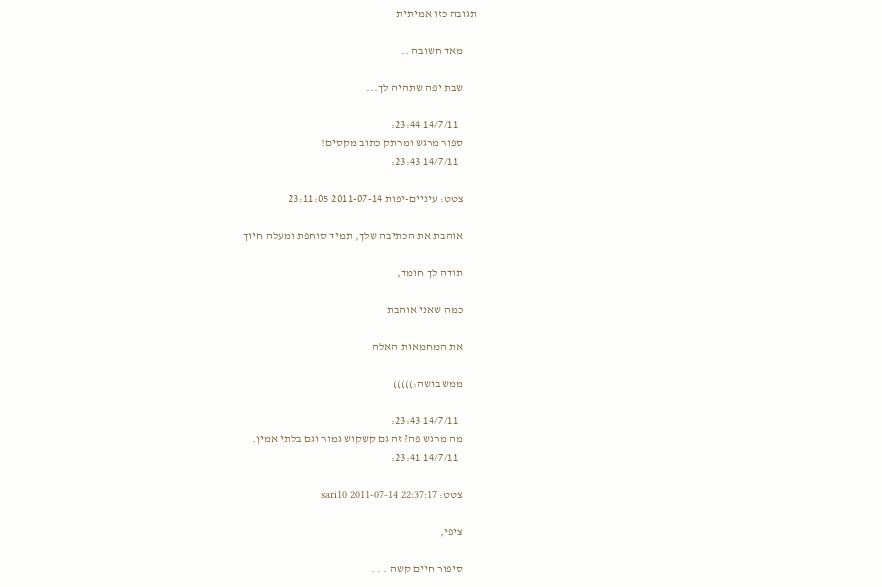תגובה כזו אמיתית

      מאד חשובה ..

      שבת יפה שתהיה לך...

        14/7/11 23:44:
      ספור מרגש ומרתק כתוב מקסים!
        14/7/11 23:43:

      צטט: עיניים-יפות 2011-07-14 23:11:05

      אוהבת את הכתיבה שלך, תמיד סוחפת ומעלה חיוך

      תודה לך חומד,

      כמה שאני אוהבת

      את המחמאות האלה

      ממש בושה:)))))

        14/7/11 23:43:
      מה מרגש פה? זה גם קשקוש גמור וגם בלתי אמין.
        14/7/11 23:41:

      צטט: sari10 2011-07-14 22:37:17

      ציפי,

      סיפור חיים קשה . . .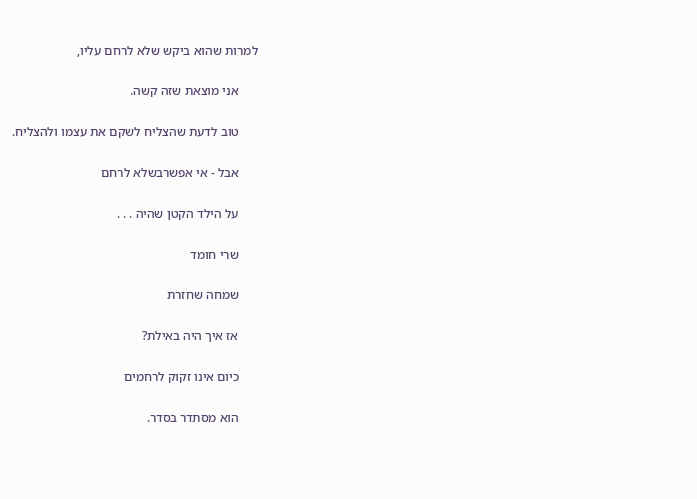למרות שהוא ביקש שלא לרחם עליו,

      אני מוצאת שזה קשה.

      טוב לדעת שהצליח לשקם את עצמו ולהצליח.

      אבל - אי אפשרבשלא לרחם

      על הילד הקטן שהיה . . .

      שרי חומד

      שמחה שחזרת

      אז איך היה באילת?

      כיום אינו זקוק לרחמים

      הוא מסתדר בסדר.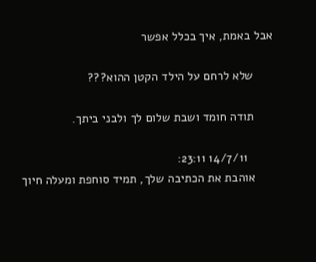אבל באמת, איך בכלל אפשר

      שלא לרחם על הילד הקטן ההוא???

      תודה חומד ושבת שלום לך ולבני ביתך.

        14/7/11 23:11:
      אוהבת את הכתיבה שלך, תמיד סוחפת ומעלה חיוך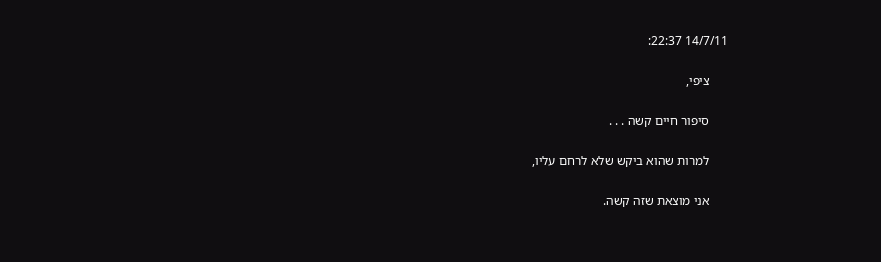14/7/11 22:37:

      ציפי,

      סיפור חיים קשה . . .

      למרות שהוא ביקש שלא לרחם עליו,

      אני מוצאת שזה קשה.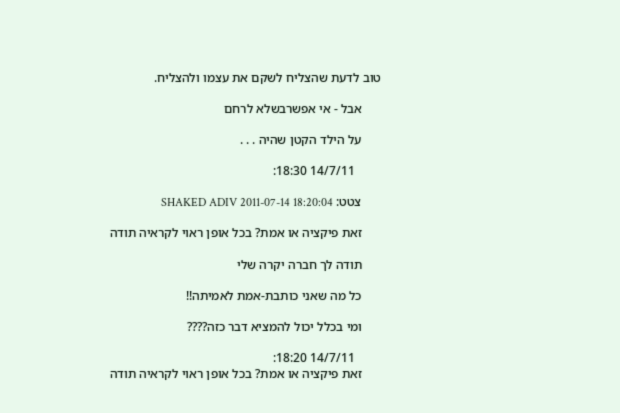טוב לדעת שהצליח לשקם את עצמו ולהצליח.

      אבל - אי אפשרבשלא לרחם

      על הילד הקטן שהיה . . .

        14/7/11 18:30:

      צטט: SHAKED ADIV 2011-07-14 18:20:04

      זאת פיקציה או אמת? בכל אופן ראוי לקראיה תודה

      תודה לך חברה יקרה שלי

      כל מה שאני כותבת-אמת לאמיתה!!

      ומי בכלל יכול להמציא דבר כזה????

        14/7/11 18:20:
      זאת פיקציה או אמת? בכל אופן ראוי לקראיה תודה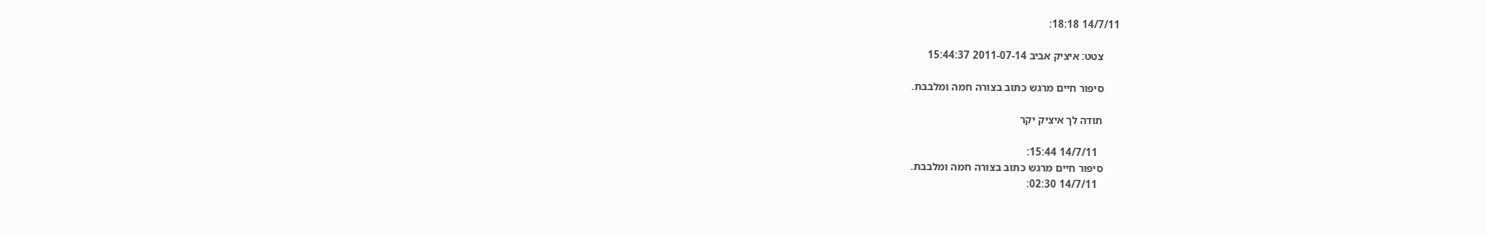14/7/11 18:18:

      צטט: איציק אביב 2011-07-14 15:44:37

      סיפור חיים מרגש כתוב בצורה חמה ומלבבת.

      תודה לך איציק יקר

        14/7/11 15:44:
      סיפור חיים מרגש כתוב בצורה חמה ומלבבת.
        14/7/11 02:30: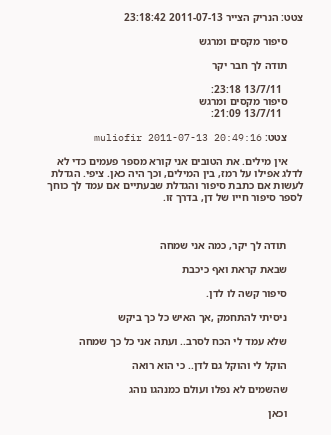צטט: הנריק הצייר 2011-07-13 23:18:42

      סיפור מקסים ומרגש

      תודה לך חבר יקר

        13/7/11 23:18:
      סיפור מקסים ומרגש
        13/7/11 21:09:

      צטט: muliofir 2011-07-13 20:49:16

      אין מילים. את הטובים אני קורא מספר פעמים כדי לא לדלג אפילו על רמז, בין המילים, וכך היה כאן. ציפי. הגדלת לעשות אם כתבת סיפור והגדלת שבעתיים אם עמד לך כוחך לספר סיפור חייו של דן, בדרך זו.



      תודה לך יקר, כמה אני שמחה

      שבאת קראת ואף כיכבת

      סיפור קשה לו לדן.

      ניסיתי להתחמק ,אך האיש כל כך ביקש

      שלא עמד לי הכח לסרב.. ועתה אני כל כך שמחה

      הוקל לי והוקל גם לדן.. כי הוא רואה

      שהשמים לא נפלו ועולם כמנהגו נוהג

      וכאן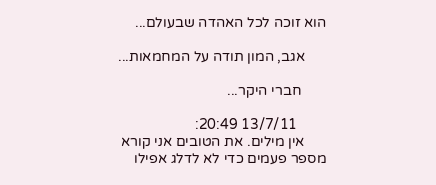הוא זוכה לכל האהדה שבעולם...

      אגב, המון תודה על המחמאות...

       חברי היקר...

        13/7/11 20:49:
      אין מילים. את הטובים אני קורא מספר פעמים כדי לא לדלג אפילו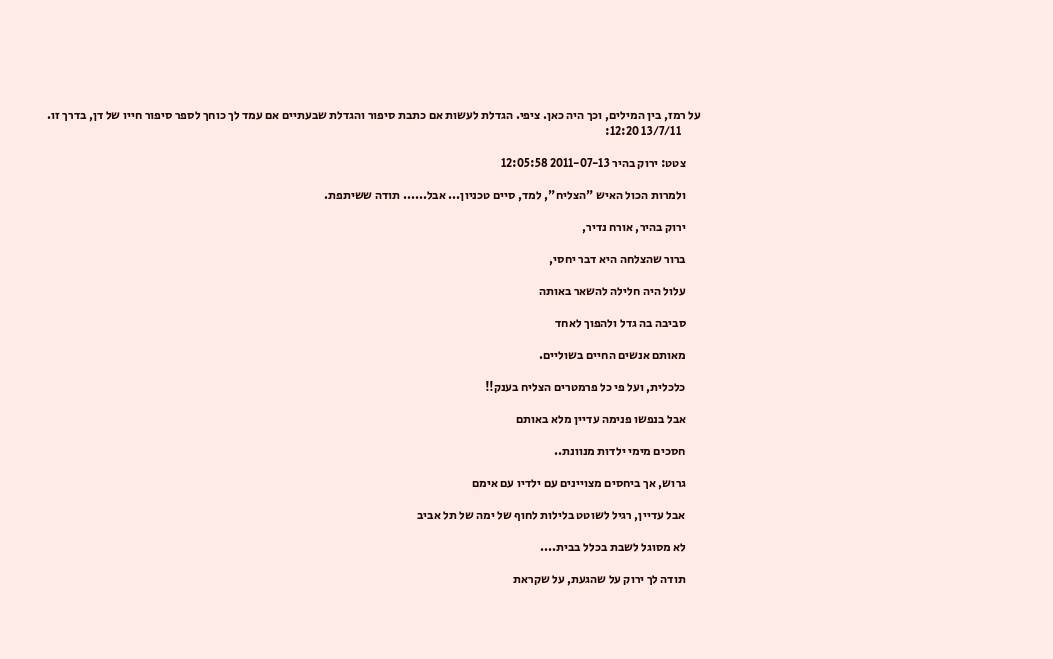על רמז, בין המילים, וכך היה כאן. ציפי. הגדלת לעשות אם כתבת סיפור והגדלת שבעתיים אם עמד לך כוחך לספר סיפור חייו של דן, בדרך זו.
        13/7/11 12:20:

      צטט: ירוק בהיר 2011-07-13 12:05:58

      ולמרות הכול האיש "הצליח", למד, סיים טכניון... אבל...... תודה ששיתפת.

      ירוק בהיר, אורח נדיר,

      ברור שהצלחה היא דבר יחסי,

      עלול היה חלילה להשאר באותה

      סביבה בה גדל ולהפוך לאחד

      מאותם אנשים החיים בשוליים.

      כלכלית, ועל פי כל פרמטרים הצליח בענק!!

      אבל בנפשו פנימה עדיין מלא באותם

      חסכים מימי ילדות מנוונת..

      גרוש, אך ביחסים מצויינים עם ילדיו עם אימם

      אבל עדיין, רגיל לשוטט בלילות לחוף של ימה של תל אביב

      לא מסוגל לשבת בכלל בבית....

      תודה לך ירוק על שהגעת, על שקראת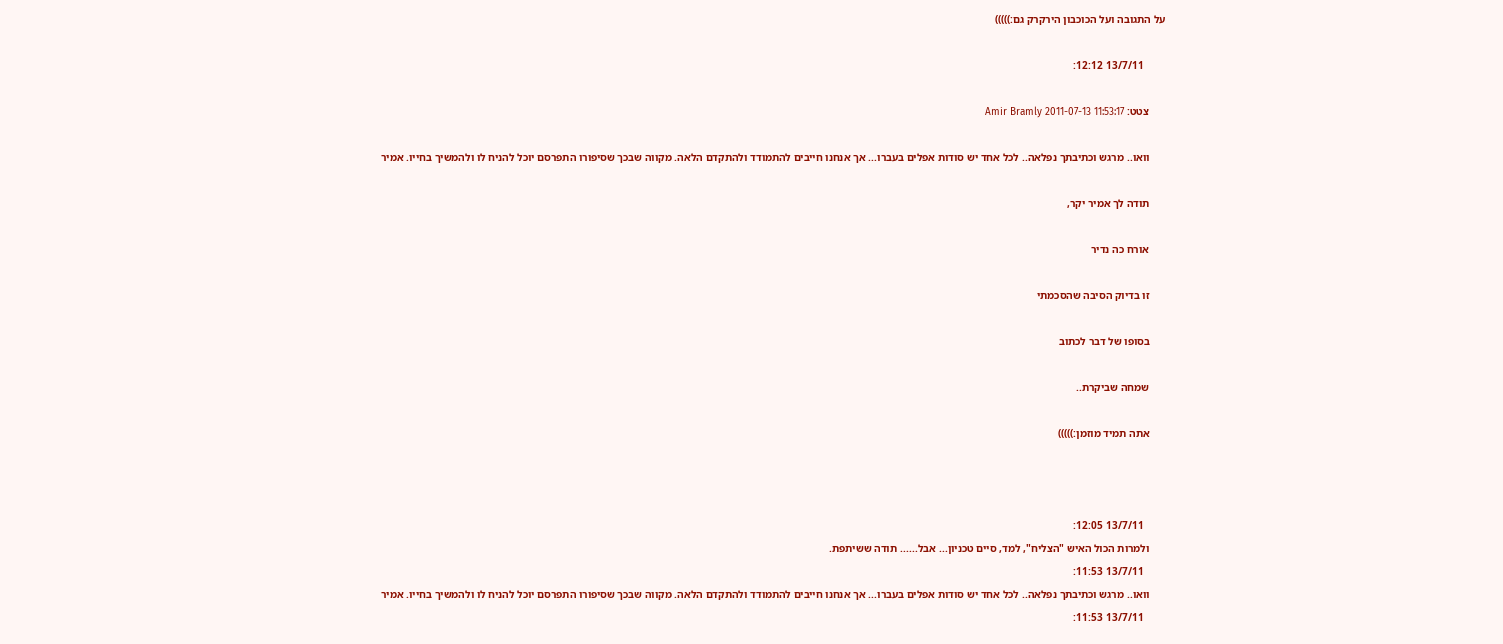על התגובה ועל הכוכבון הירקרק גם:)))))

        13/7/11 12:12:

      צטט: Amir Bramly 2011-07-13 11:53:17

      וואו.. מרגש וכתיבתך נפלאה.. לכל אחד יש סודות אפלים בעברו... אך אנחנו חייבים להתמודד ולהתקדם הלאה. מקווה שבכך שסיפורו התפרסם יוכל להניח לו ולהמשיך בחייו. אמיר

      תודה לך אמיר יקר,

      אורח כה נדיר

      זו בדיוק הסיבה שהסכמתי

      בסופו של דבר לכתוב

      שמחה שביקרת..

      אתה תמיד מוזמן:)))))



        13/7/11 12:05:
      ולמרות הכול האיש "הצליח", למד, סיים טכניון... אבל...... תודה ששיתפת.
        13/7/11 11:53:
      וואו.. מרגש וכתיבתך נפלאה.. לכל אחד יש סודות אפלים בעברו... אך אנחנו חייבים להתמודד ולהתקדם הלאה. מקווה שבכך שסיפורו התפרסם יוכל להניח לו ולהמשיך בחייו. אמיר
        13/7/11 11:53: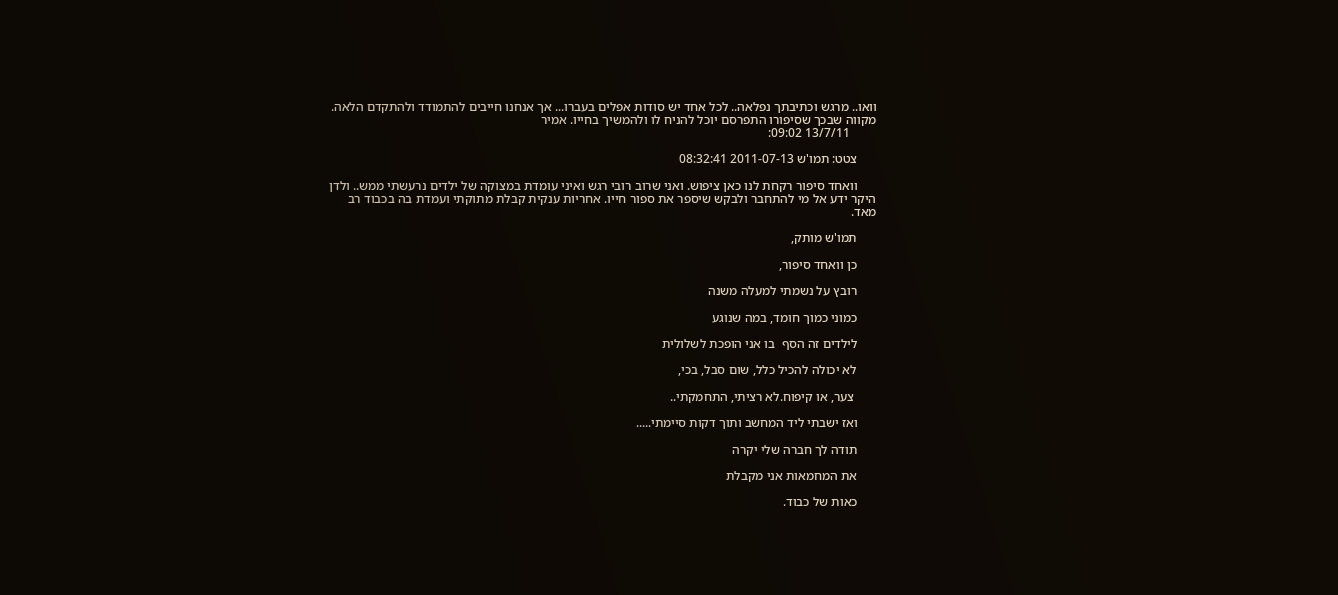וואו.. מרגש וכתיבתך נפלאה.. לכל אחד יש סודות אפלים בעברו... אך אנחנו חייבים להתמודד ולהתקדם הלאה. מקווה שבכך שסיפורו התפרסם יוכל להניח לו ולהמשיך בחייו. אמיר
        13/7/11 09:02:

      צטט: תמו'ש 2011-07-13 08:32:41

      וואחד סיפור רקחת לנו כאן ציפוש. ואני שרוב רובי רגש ואיני עומדת במצוקה של ילדים נרעשתי ממש.. ולדן היקר ידע אל מי להתחבר ולבקש שיספר את ספור חייו. אחריות ענקית קבלת מתוקתי ועמדת בה בכבוד רב מאד.

      תמו'ש מותק,

      כן וואחד סיפור,

      רובץ על נשמתי למעלה משנה

      כמוני כמוך חומד, במה שנוגע

      לילדים זה הסף  בו אני הופכת לשלולית

      לא יכולה להכיל כלל, שום סבל, בכי,

       צער, או קיפוח.לא רציתי, התחמקתי..

      ואז ישבתי ליד המחשב ותוך דקות סיימתי.....

      תודה לך חברה שלי יקרה

      את המחמאות אני מקבלת

      כאות של כבוד.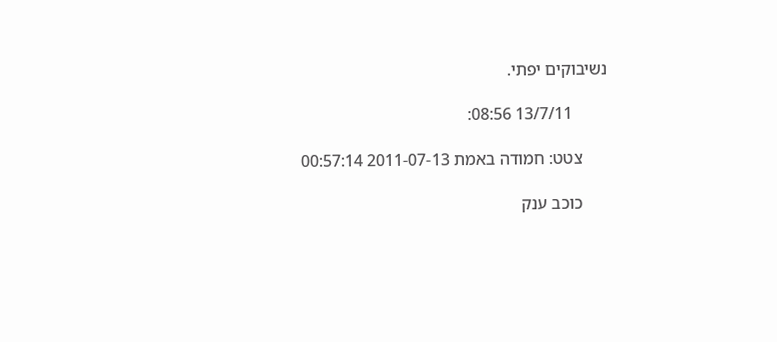נשיבוקים יפתי.

        13/7/11 08:56:

      צטט: חמודה באמת 2011-07-13 00:57:14

      כוכב ענק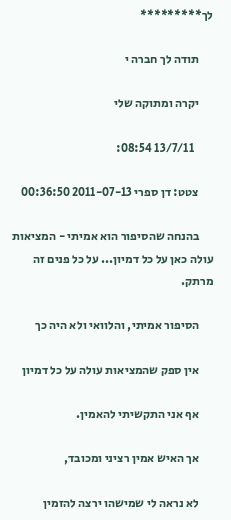לך*********

      תודה לך חברה י

      יקרה ומתוקה שלי

        13/7/11 08:54:

      צטט: דן ספרי 2011-07-13 00:36:50

      בהנחה שהסיפור הוא אמיתי - המציאות עולה כאן על כל דמיון... על כל פנים זה מרתק.

      הסיפור אמיתי, והלוואי ולא היה כך

      אין ספק שהמציאות עולה על כל דמיון

      אף אני התקשיתי להאמין.

      אך האיש אמין רציני ומכובד,

      לא נראה לי שמישהו ירצה להזמין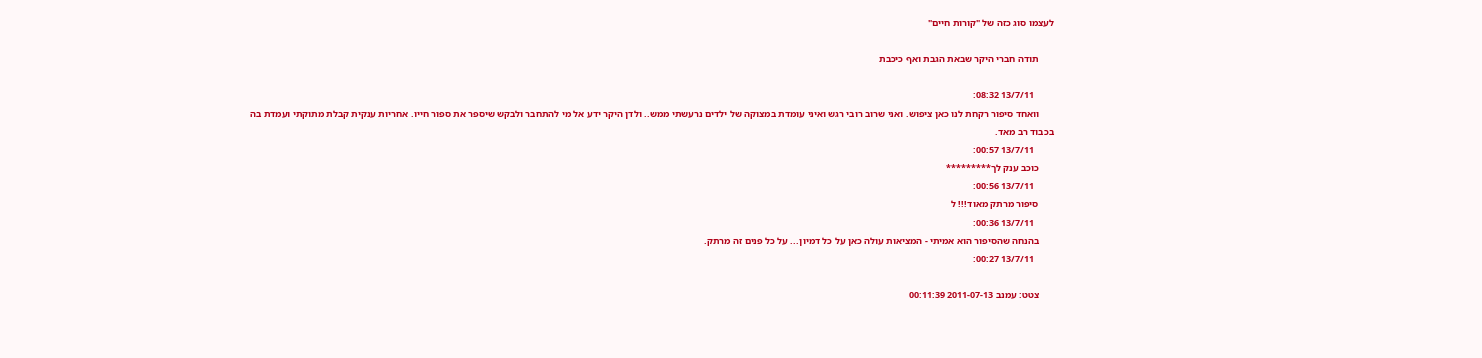לעצמו סוג כזה של "קורות חיים"

      תודה חברי היקר שבאת הגבת ואף כיכבת

        13/7/11 08:32:
      וואחד סיפור רקחת לנו כאן ציפוש. ואני שרוב רובי רגש ואיני עומדת במצוקה של ילדים נרעשתי ממש.. ולדן היקר ידע אל מי להתחבר ולבקש שיספר את ספור חייו. אחריות ענקית קבלת מתוקתי ועמדת בה בכבוד רב מאד.
        13/7/11 00:57:
      כוכב ענק לך*********
        13/7/11 00:56:
      סיפור מרתק מאוד!!! ל
        13/7/11 00:36:
      בהנחה שהסיפור הוא אמיתי - המציאות עולה כאן על כל דמיון... על כל פנים זה מרתק.
        13/7/11 00:27:

      צטט: עמנב 2011-07-13 00:11:39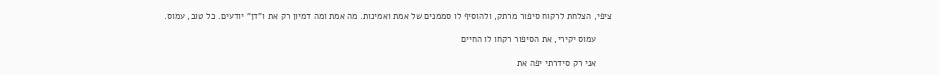ציפי, הצלחת לרקוח סיפור מרתק, ולהוסיף לו סממנים של אמת ואמינות. מה אמת ומה דמיון רק את ו"דן" יודעים. כל טוב, עמוס.

      עמוס יקירי, את הסיפור רקחו לו החיים

      אני רק סידרתי יפה את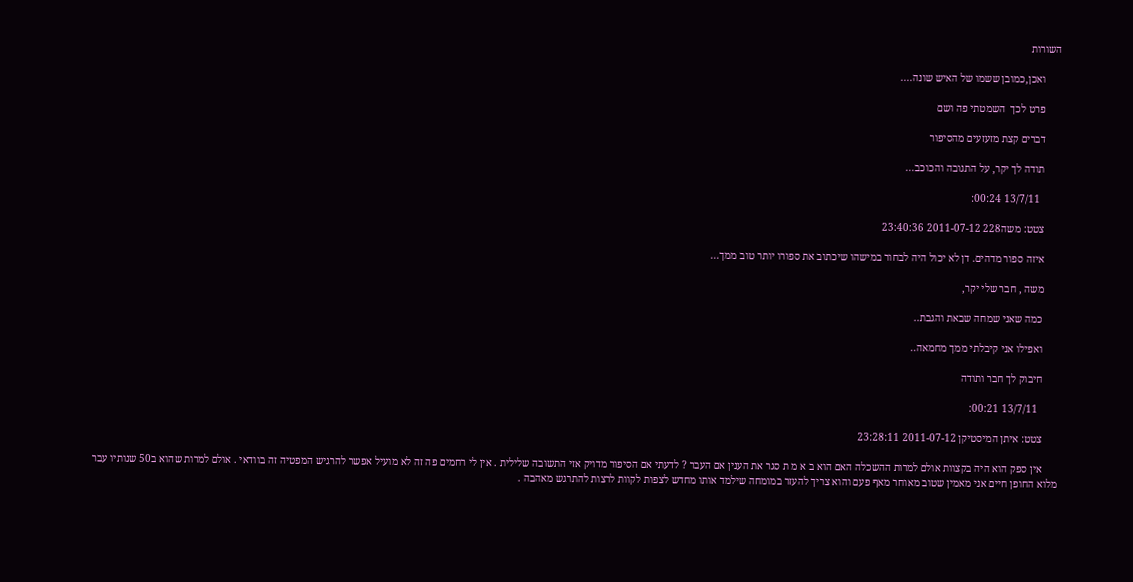השורות

      ואכן,כמובן ששמו של האיש שונה....

      פרט לכך  השמטתי פה ושם

      דברים קצת מזעזעים מהסיפור

      תודה לך יקר, על התגובה והכוכב...

        13/7/11 00:24:

      צטט: משה228 2011-07-12 23:40:36

      איזה ספור מדהים. דן לא יכול היה לבחור במישהו שיכתוב את ספורו יותר טוב ממך...

      משה , חבר שלי יקר,

      כמה שאני שמחה שבאת והגבת..

      ואפילו אני קיבלתי ממך מחמאה..

      חיבוק לך חבר ותודה

        13/7/11 00:21:

      צטט: איתן המיסטיקן 2011-07-12 23:28:11

      אין ספק הוא היה בקצוות אולם למרות ההשכלה האם הוא ב א מ ת סגר את הענין אם העבר ? לדעתי אם הסיפור מדויק אזי התשובה שלילית . אין לי רחמים פה זה לא מועיל אפשר להרגיש המפטיה זה בוודאי . אולם למרות שהוא ב50 שנותיו עבר מלוא החופן חיים אני מאמין שטוב מאוחר מאף פעם והוא צריך להעזר במומחה שילמד אותו מחדש לצפות לקוות לרצות להתרגש מאהבה .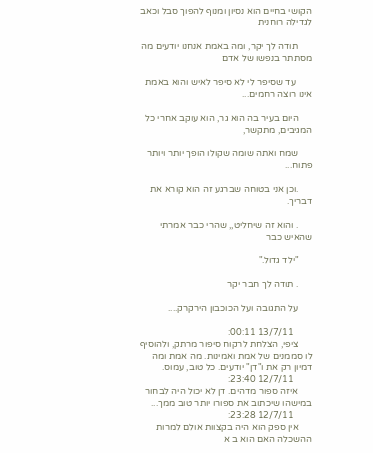הקושי בחיים הוא נסיון ומנוף להפוך סבל וכאב לגדילה רוחנית

      תודה לך יקר, ומה באמת אנחנו יודעים מה מסתתר בנפשו של אדם

       עד שסיפר לי לא סיפר לאיש והוא באמת אינו רוצה רחמים...

      היום בעיר בה הוא גר, הוא עוקב אחרי כל המגיבים, מתקשר,

      שמח ואתה שומה שקולו הופך יותר ויותר פתוח...

      .וכן אני בטוחה שברגע זה הוא קורא את דבריך.

      . והוא זה שיחליט,, שהרי כבר אמרתי שהאיש כבר

      "ילד גדול."

      . תודה לך חבר יקר

      על התגובה ועל הכוכבון הירקרק....

        13/7/11 00:11:
      ציפי, הצלחת לרקוח סיפור מרתק, ולהוסיף לו סממנים של אמת ואמינות. מה אמת ומה דמיון רק את ו"דן" יודעים. כל טוב, עמוס.
        12/7/11 23:40:
      איזה ספור מדהים. דן לא יכול היה לבחור במישהו שיכתוב את ספורו יותר טוב ממך...
        12/7/11 23:28:
      אין ספק הוא היה בקצוות אולם למרות ההשכלה האם הוא ב א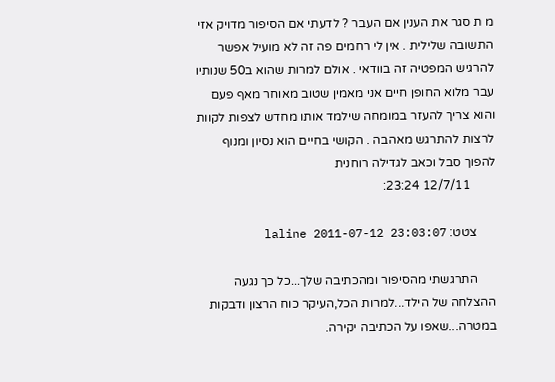מ ת סגר את הענין אם העבר ? לדעתי אם הסיפור מדויק אזי התשובה שלילית . אין לי רחמים פה זה לא מועיל אפשר להרגיש המפטיה זה בוודאי . אולם למרות שהוא ב50 שנותיו עבר מלוא החופן חיים אני מאמין שטוב מאוחר מאף פעם והוא צריך להעזר במומחה שילמד אותו מחדש לצפות לקוות לרצות להתרגש מאהבה . הקושי בחיים הוא נסיון ומנוף להפוך סבל וכאב לגדילה רוחנית
        12/7/11 23:24:

      צטט: laline 2011-07-12 23:03:07

      התרגשתי מהסיפור ומהכתיבה שלך...כל כך נגעה ההצלחה של הילד...למרות הכל,העיקר כוח הרצון ודבקות במטרה...שאפו על הכתיבה יקירה.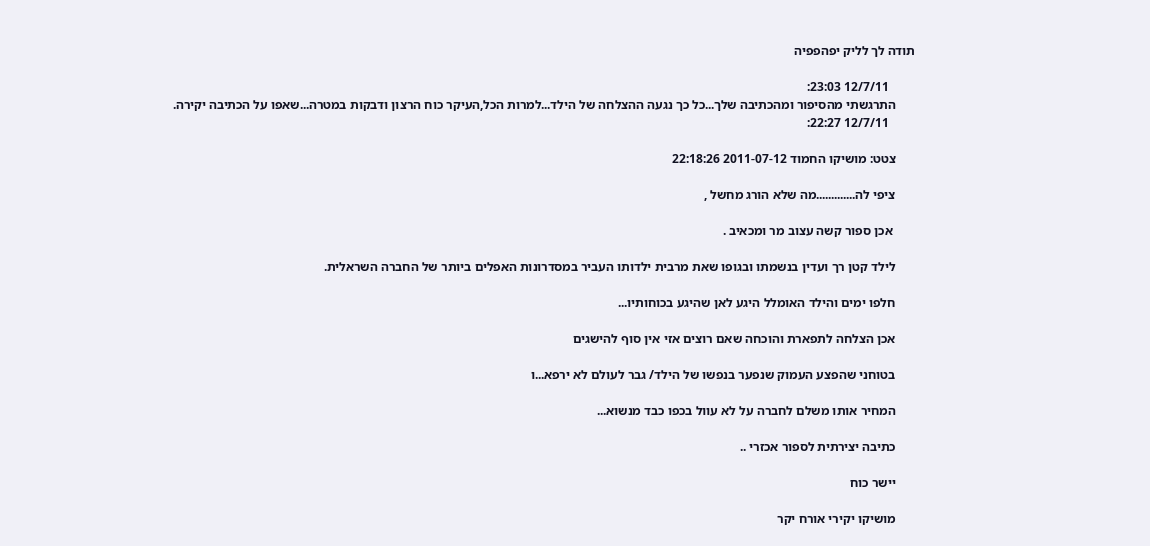תודה לך לליק יפהפפיה

        12/7/11 23:03:
      התרגשתי מהסיפור ומהכתיבה שלך...כל כך נגעה ההצלחה של הילד...למרות הכל,העיקר כוח הרצון ודבקות במטרה...שאפו על הכתיבה יקירה.
        12/7/11 22:27:

      צטט: מושיקו החמוד 2011-07-12 22:18:26

      ציפי לה.............מה שלא הורג מחשל ,

       אכן ספור קשה עצוב מר ומכאיב .

      לילד קטן רך ועדין בנשמתו ובגופו שאת מרבית ילדותו העביר במסדרונות האפלים ביותר של החברה השראלית.

      חלפו ימים והילד האומלל היגע לאן שהיגע בכוחותיו...

      אכן הצלחה לתפארת והוכחה שאם רוצים אזי אין סוף להישגים

      בטוחני שהפצע העמוק שנפער בנפשו של הילד/ גבר לעולם לא ירפא...ו

      המחיר אותו משלם לחברה על לא עוול בכפו כבד מנשוא...

      כתיבה יצירתית לספור אכזרי ..

      יישר כוח

      מושיקו יקירי אורח יקר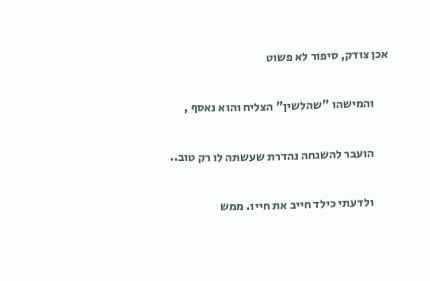אכן צודק, סיפור לא פשוט

      והמישהו "שהלשין" הצליח והוא נאסף ,

      הועבר להשגחה נהדרת שעשתה לו רק טוב..

      ולדעתי כילד חייב את חייו. ממש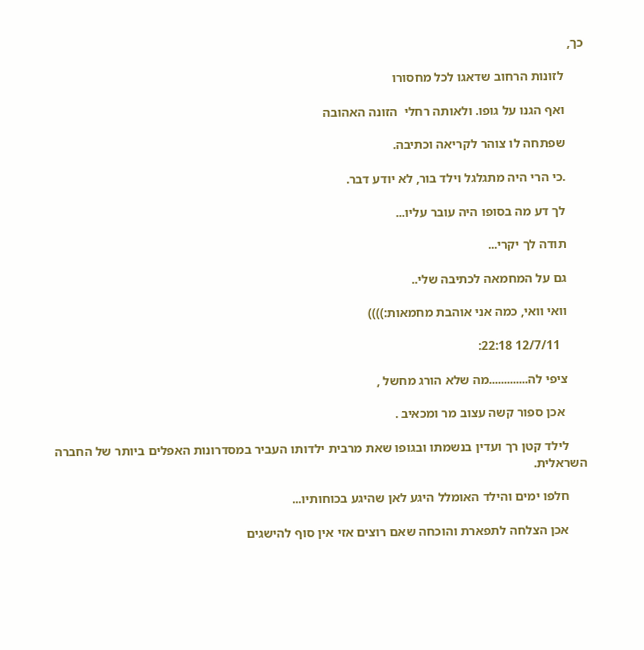כך,

      לזונות הרחוב שדאגו לכל מחסורו

      ואף הגנו על גופו. ולאותה רחלי  הזונה האהובה

      שפתחה לו צוהר לקריאה וכתיבה.

      .כי הרי היה מתגלגל וילד בור, לא יודע דבר.

      לך דע מה בסופו היה עובר עליו...

      תודה לך יקרי...

      גם על המחמאה לכתיבה שלי..

      וואי וואי, כמה אני אוהבת מחמאות:))))

        12/7/11 22:18:

      ציפי לה.............מה שלא הורג מחשל ,

       אכן ספור קשה עצוב מר ומכאיב .

      לילד קטן רך ועדין בנשמתו ובגופו שאת מרבית ילדותו העביר במסדרונות האפלים ביותר של החברה השראלית.

      חלפו ימים והילד האומלל היגע לאן שהיגע בכוחותיו...

      אכן הצלחה לתפארת והוכחה שאם רוצים אזי אין סוף להישגים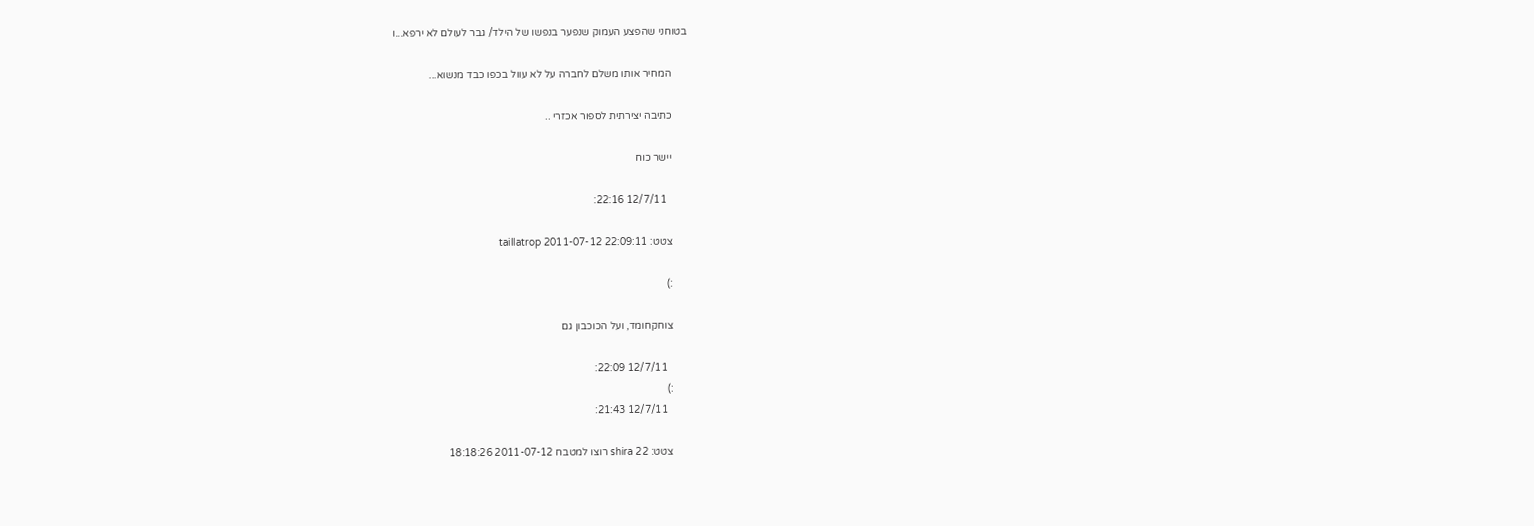בטוחני שהפצע העמוק שנפער בנפשו של הילד/ גבר לעולם לא ירפא...ו

      המחיר אותו משלם לחברה על לא עוול בכפו כבד מנשוא...

      כתיבה יצירתית לספור אכזרי ..

      יישר כוח

        12/7/11 22:16:

      צטט: taillatrop 2011-07-12 22:09:11

      :)

      צוחקחומד, ועל הכוכבון גם

        12/7/11 22:09:
      :)
        12/7/11 21:43:

      צטט: shira 22 רוצו למטבח 2011-07-12 18:18:26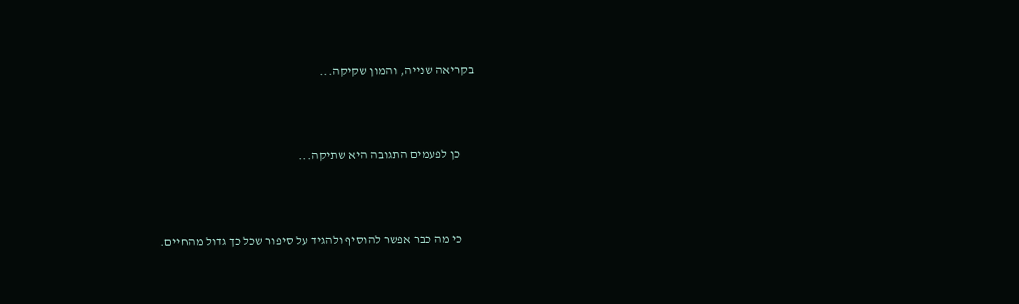בקריאה שנייה, והמון שקיקה...



      כן לפעמים התגובה היא שתיקה...



      כי מה כבר אפשר להוסיף ולהגיד על סיפור שכל כך גדול מהחיים.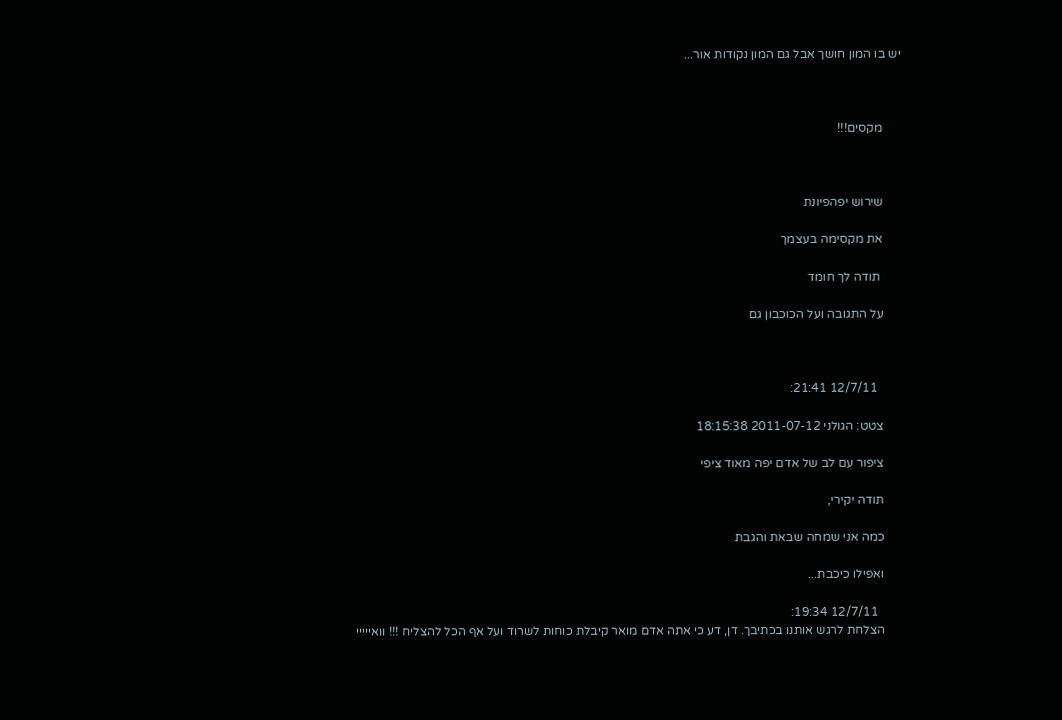יש בו המון חושך אבל גם המון נקודות אור...



      מקסים!!!



      שירוש יפהפיונת

      את מקסימה בעצמך

       תודה לך חומד

      על התגובה ועל הכוכבון גם



        12/7/11 21:41:

      צטט: הגולני 2011-07-12 18:15:38

      ציפור עם לב של אדם יפה מאוד ציפי

      תודה יקירי,

      כמה אני שמחה שבאת והגבת

      ואפילו כיכבת...

        12/7/11 19:34:
      הצלחת לרגש אותנו בכתיבך. דן, דע כי אתה אדם מואר קיבלת כוחות לשרוד ועל אף הכל להצליח !!! וואייייי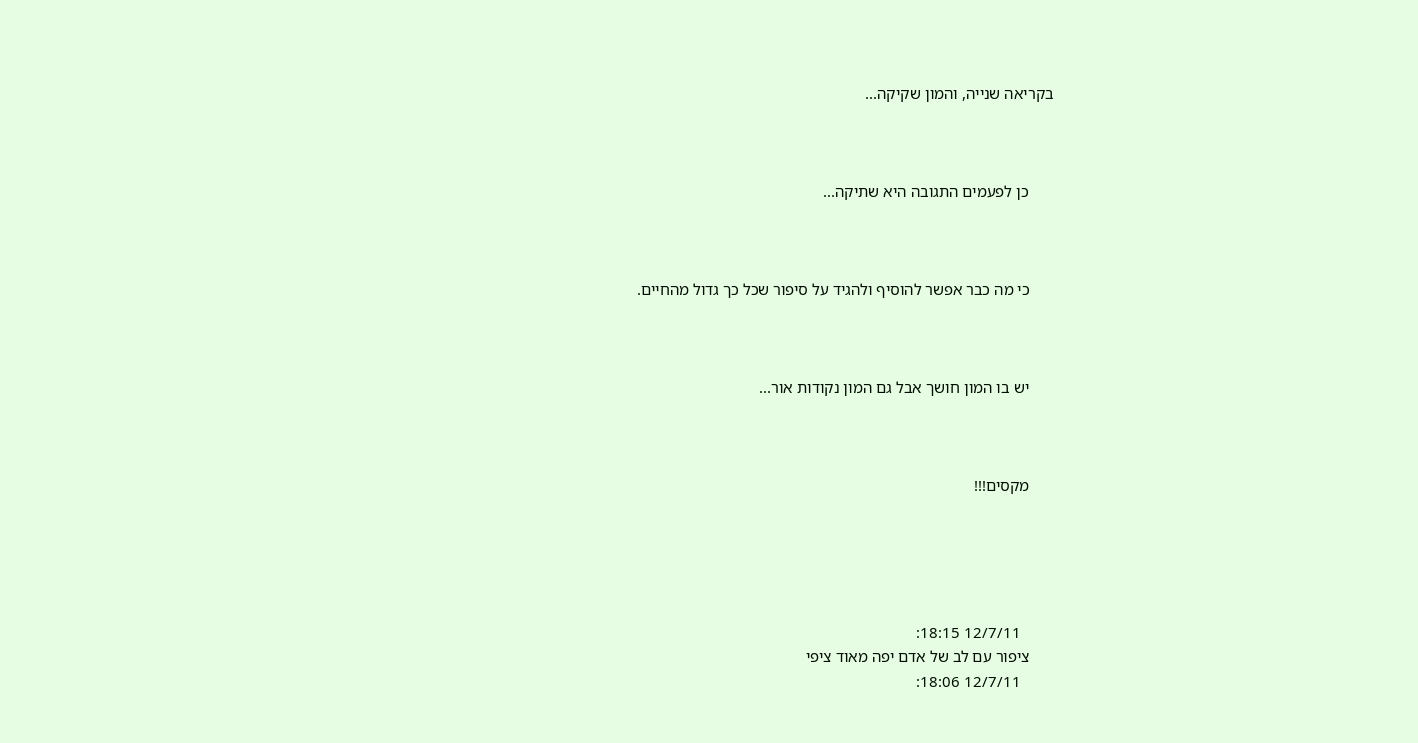בקריאה שנייה, והמון שקיקה...



      כן לפעמים התגובה היא שתיקה...



      כי מה כבר אפשר להוסיף ולהגיד על סיפור שכל כך גדול מהחיים.



      יש בו המון חושך אבל גם המון נקודות אור...



      מקסים!!!





        12/7/11 18:15:
      ציפור עם לב של אדם יפה מאוד ציפי
        12/7/11 18:06: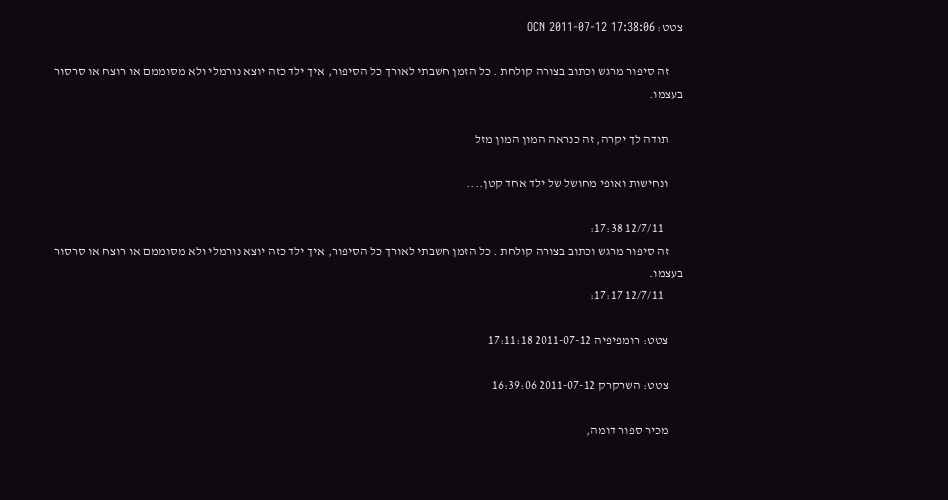צטט: OCN 2011-07-12 17:38:06

      זה סיפור מרגש וכתוב בצורה קולחת . כל הזמן חשבתי לאורך כל הסיפור, איך ילד כזה יוצא נורמלי ולא מסוממם או רוצח או סרסור בעצמו.

      תודה לך יקרה, זה כנראה המון המון מזל

      ונחישות ואופי מחושל של ילד אחד קטן....

        12/7/11 17:38:
      זה סיפור מרגש וכתוב בצורה קולחת . כל הזמן חשבתי לאורך כל הסיפור, איך ילד כזה יוצא נורמלי ולא מסוממם או רוצח או סרסור בעצמו.
        12/7/11 17:17:

      צטט: רומפיפיה 2011-07-12 17:11:18

      צטט: השרקרק 2011-07-12 16:39:06

      מכיר ספור דומה,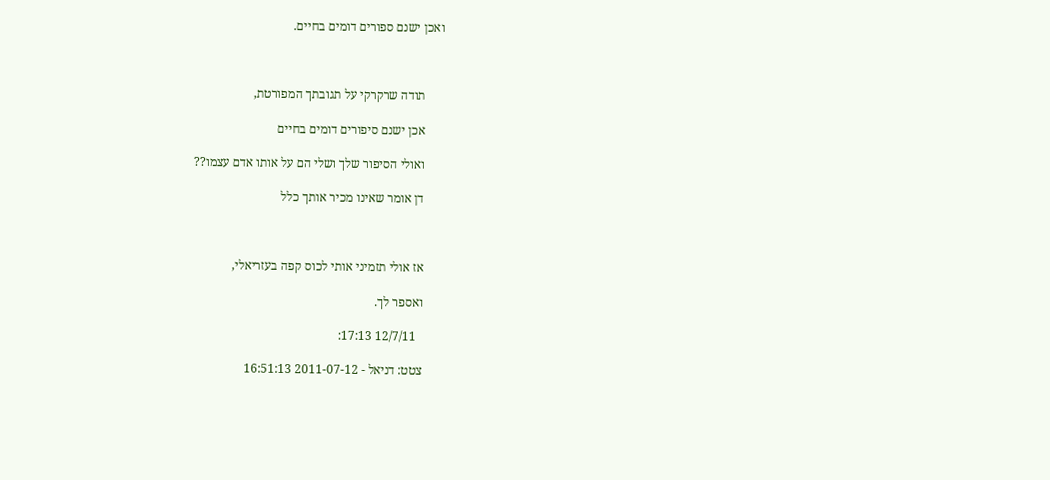ואכן ישנם ספורים דומים בחיים.



      תודה שרקרקי על תגובתך המפורטת,

      אכן ישנם סיפורים דומים בחיים

      ואולי הסיפור שלך ושלי הם על אותו אדם עצמו??

      דן אומר שאינו מכיר אותך כלל



      אז אולי תזמיני אותי לכוס קפה בעזריאלי,

      ואספר לך.

        12/7/11 17:13:

      צטט: דניאל - 2011-07-12 16:51:13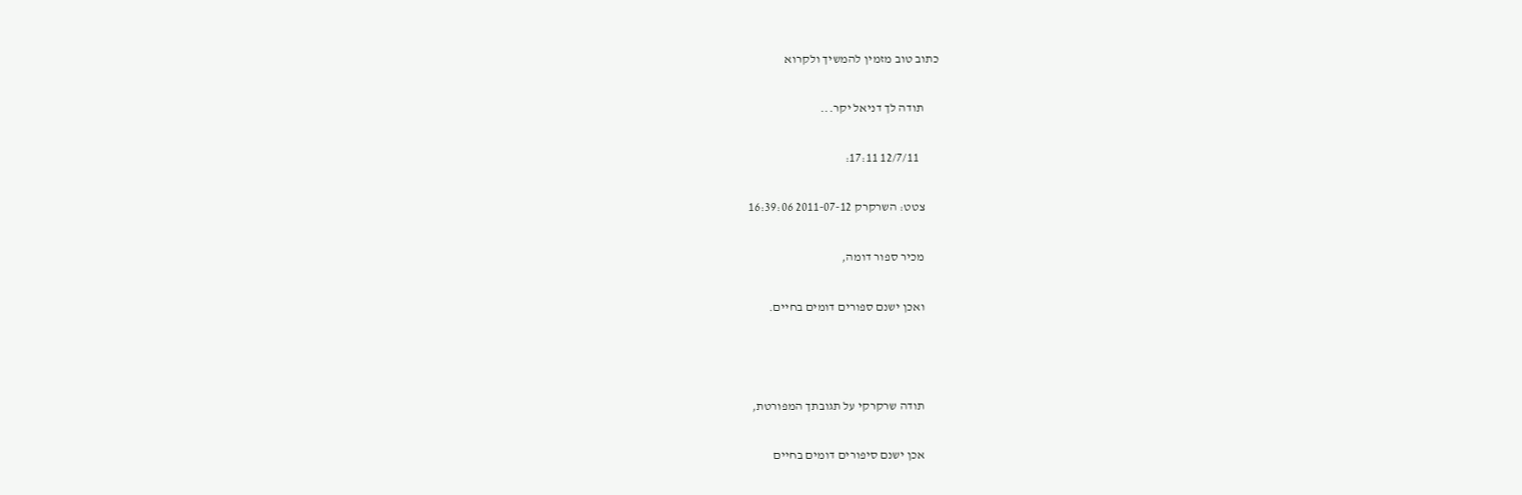כתוב טוב מזמין להמשיך ולקרוא

      תודה לך דניאל יקר...

        12/7/11 17:11:

      צטט: השרקרק 2011-07-12 16:39:06

      מכיר ספור דומה,

      ואכן ישנם ספורים דומים בחיים.



      תודה שרקרקי על תגובתך המפורטת,

      אכן ישנם סיפורים דומים בחיים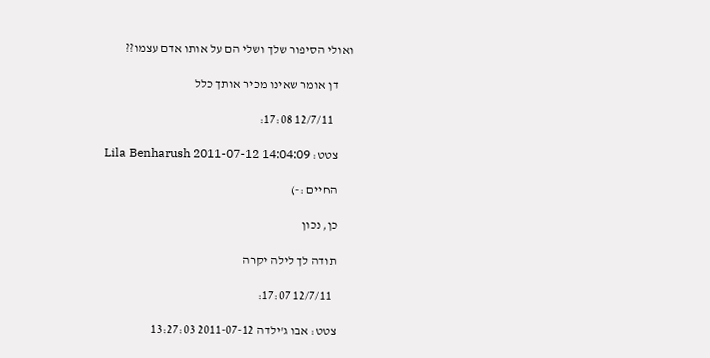ואולי הסיפור שלך ושלי הם על אותו אדם עצמו??

      דן אומר שאינו מכיר אותך כלל

        12/7/11 17:08:

      צטט: Lila Benharush 2011-07-12 14:04:09

      החיים :-)

      כן, נכון

      תודה לך לילה יקרה

        12/7/11 17:07:

      צטט: אבו ג'ילדה 2011-07-12 13:27:03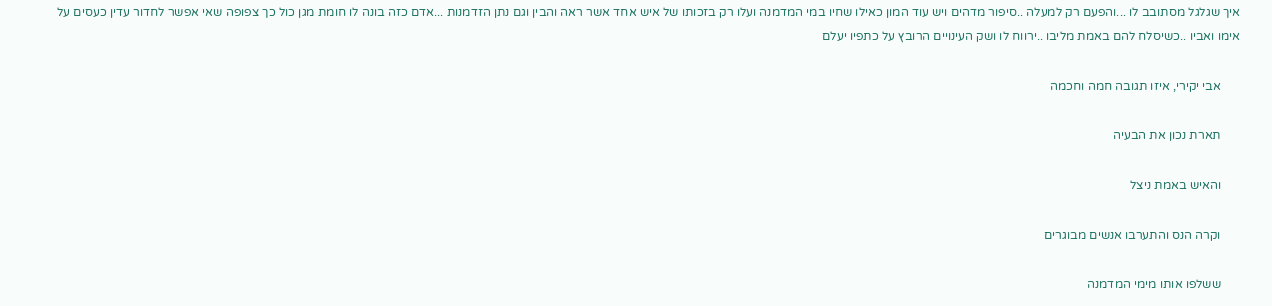איך שגלגל מסתובב לו ...והפעם רק למעלה ..סיפור מדהים ויש עוד המון כאילו שחיו במי המדמנה ועלו רק בזכותו של איש אחד אשר ראה והבין וגם נתן הזדמנות ...אדם כזה בונה לו חומת מגן כול כך צפופה שאי אפשר לחדור עדין כעסים על אימו ואביו ..כשיסלח להם באמת מליבו ..ירווח לו ושק העינויים הרובץ על כתפיו יעלם

      אבי יקירי, איזו תגובה חמה וחכמה

      תארת נכון את הבעיה

      והאיש באמת ניצל

      וקרה הנס והתערבו אנשים מבוגרים

      ששלפו אותו מימי המדמנה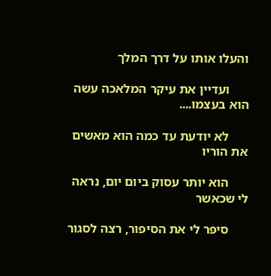והעלו אותו על דרך המלך

      ועדיין את עיקר המלאכה עשה הוא בעצמו....

      לא יודעת עד כמה הוא מאשים את הוריו

      הוא יותר עסוק ביום יום, נראה לי שכאשר

      סיפר לי את הסיפור, רצה לסגור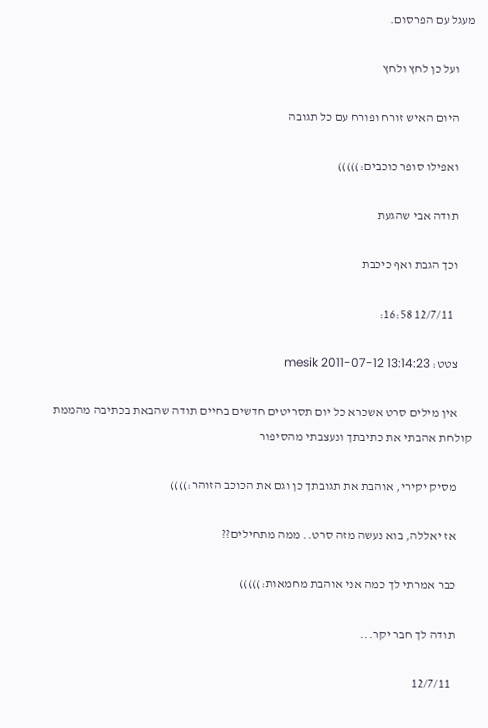מעגל עם הפרסום.

      ועל כן לחץ ולחץ

      היום האיש זורח ופורח עם כל תגובה

      ואפילו סופר כוכבים:)))))

      תודה אבי שהגעת

      וכך הגבת ואף כיכבת

        12/7/11 16:58:

      צטט: mesik 2011-07-12 13:14:23

      אין מילים סרט אשכרא כל יום תסריטים חדשים בחיים תודה שהבאת בכתיבה מהממת קולחת אהבתי את כתיבתך ונעצבתי מהסיפור

      מסיק יקירי, אוהבת את תגובתך כן וגם את הכוכב הזוהר:))))

      אז יאללה, בוא נעשה מזה סרט.. ממה מתחילים??

      כבר אמרתי לך כמה אני אוהבת מחמאות:)))))

      תודה לך חבר יקר...

        12/7/11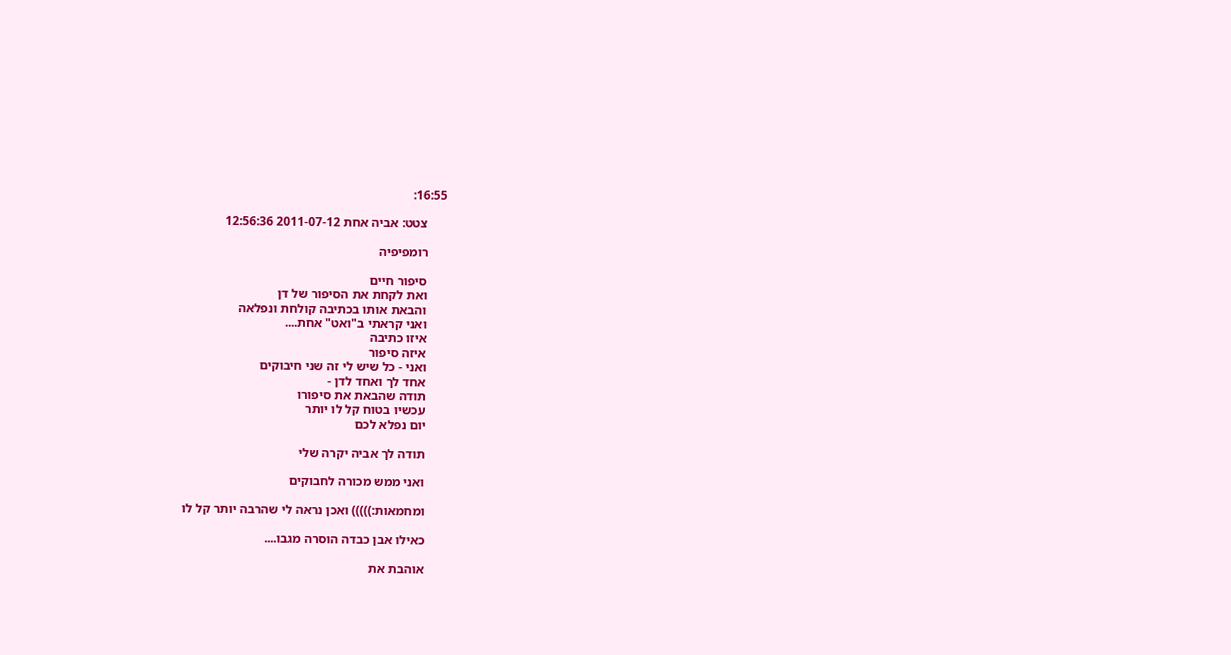16:55:

      צטט: אביה אחת 2011-07-12 12:56:36

      רומפיפיה

      סיפור חיים
      ואת לקחת את הסיפור של דן
      והבאת אותו בכתיבה קולחת ונפלאה
      ואני קראתי ב"ואט" אחת....
      איזו כתיבה
      איזה סיפור
      ואני - כל שיש לי זה שני חיבוקים
      אחד לך ואחד לדן -
      תודה שהבאת את סיפורו
      עכשיו בטוח קל לו יותר
      יום נפלא לכם

      תודה לך אביה יקרה שלי

      ואני ממש מכורה לחבוקים

      ומחמאות:))))) ואכן נראה לי שהרבה יותר קל לו

      כאילו אבן כבדה הוסרה מגבו....

      אוהבת את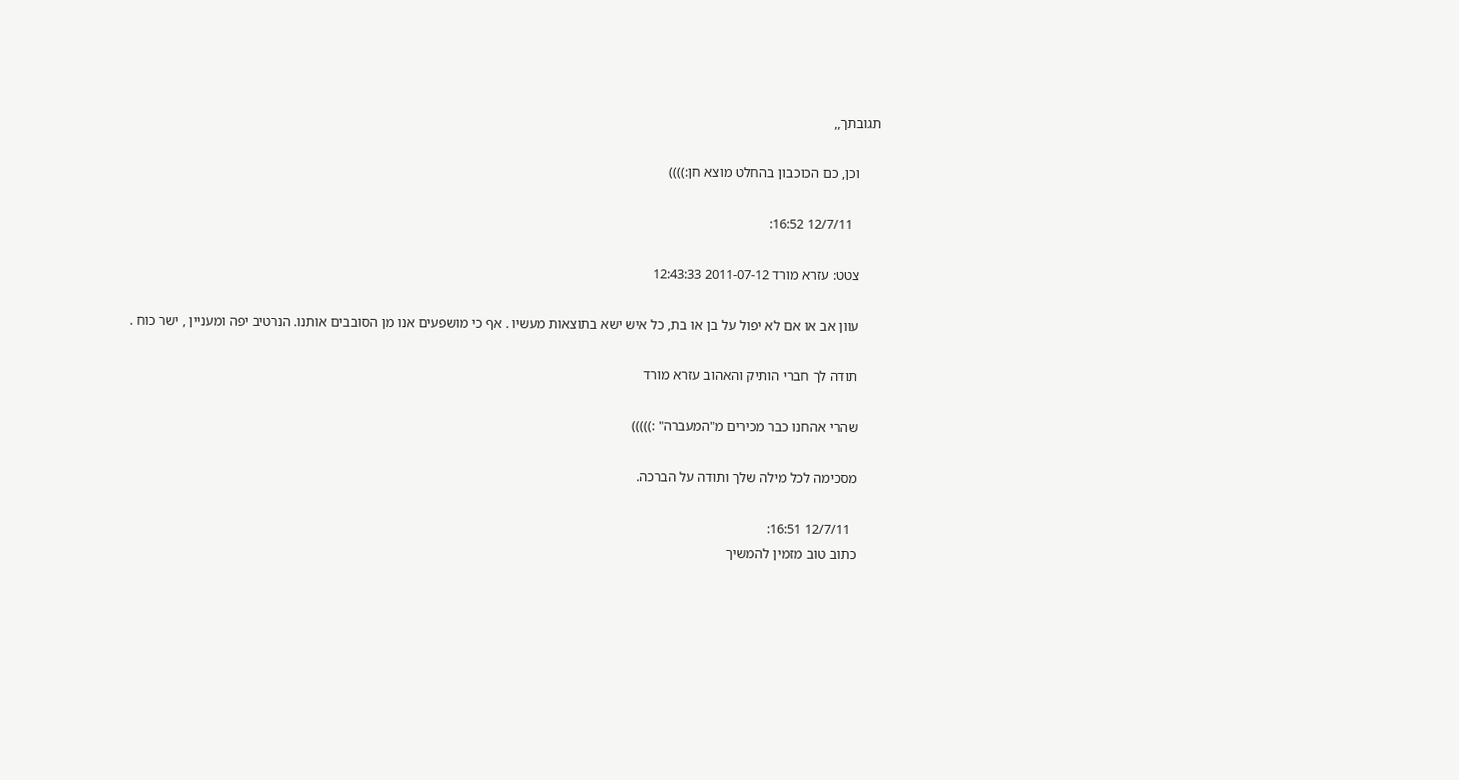תגובתך,,

      וכן, כם הכוכבון בהחלט מוצא חן:))))

        12/7/11 16:52:

      צטט: עזרא מורד 2011-07-12 12:43:33

      עוון אב או אם לא יפול על בן או בת, כל איש ישא בתוצאות מעשיו . אף כי מושפעים אנו מן הסובבים אותנו. הנרטיב יפה ומעניין , ישר כוח .

      תודה לך חברי הותיק והאהוב עזרא מורד

      שהרי אהחנו כבר מכירים מ"המעברה" :)))))

      מסכימה לכל מילה שלך ותודה על הברכה.

        12/7/11 16:51:
      כתוב טוב מזמין להמשיך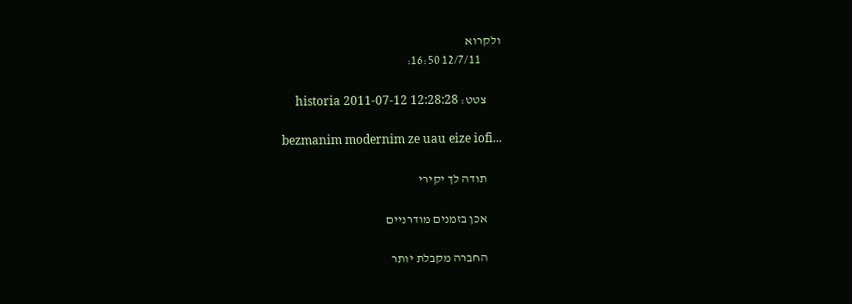ולקרוא
        12/7/11 16:50:

      צטט: historia 2011-07-12 12:28:28

      bezmanim modernim ze uau eize iofi...

      תודה לך יקירי

      אכן בזמנים מודרניים

      החברה מקבלת יותר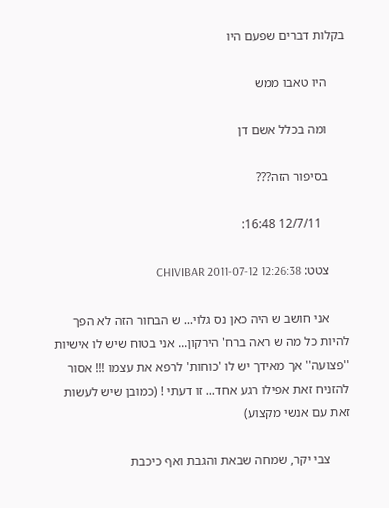בקלות דברים שפעם היו

      היו טאבו ממש

      ומה בכלל אשם דן

      בסיפור הזה???

        12/7/11 16:48:

      צטט: CHIVIBAR 2011-07-12 12:26:38

      אני חושב ש היה כאן נס גלוי... ש הבחור הזה לא הפך להיות כל מה ש ראה ברח' הירקון... אני בטוח שיש לו אישיות ''פצועה'' אך מאידך יש לו 'כוחות' לרפא את עצמו !!! אסור להזניח זאת אפילו רגע אחד... זו דעתי ! (כמובן שיש לעשות זאת עם אנשי מקצוע)

      צבי יקר, שמחה שבאת והגבת ואף כיכבת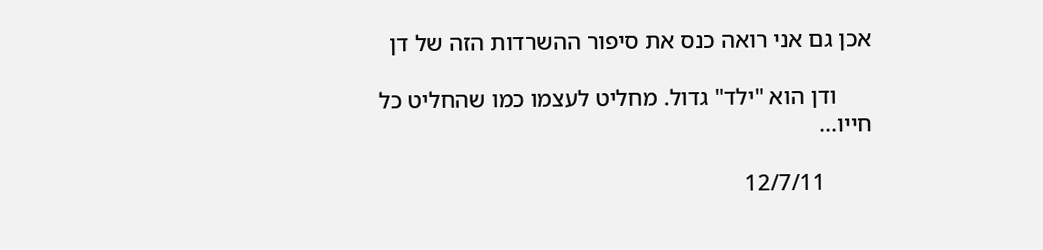אכן גם אני רואה כנס את סיפור ההשרדות הזה של דן

      ודן הוא "ילד" גדול. מחליט לעצמו כמו שהחליט כל חייו...

        12/7/11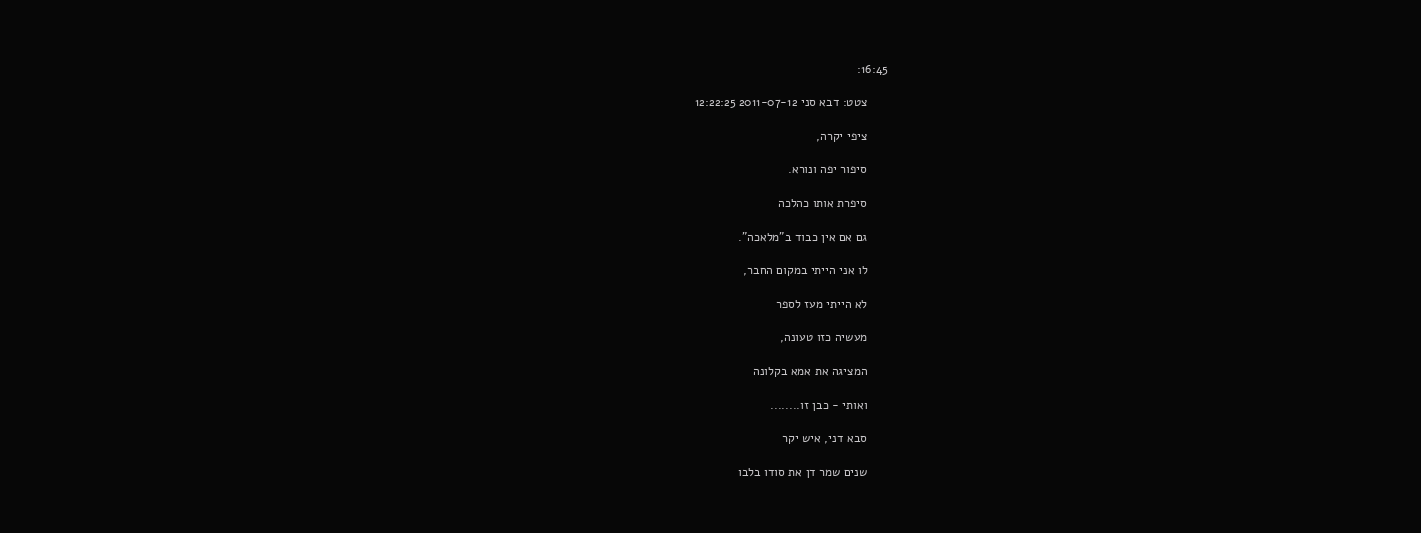16:45:

      צטט: דבא סני 2011-07-12 12:22:25

      ציפי יקרה,

      סיפור יפה ונורא.

      סיפרת אותו כהלכה

      גם אם אין כבוד ב"מלאכה".

      לו אני הייתי במקום החבר,

      לא הייתי מעז לספר

      מעשיה כזו טעונה,

      המציגה את אמא בקלונה

      ואותי - כבן זו........

      סבא דני, איש יקר

      שנים שמר דן את סודו בלבו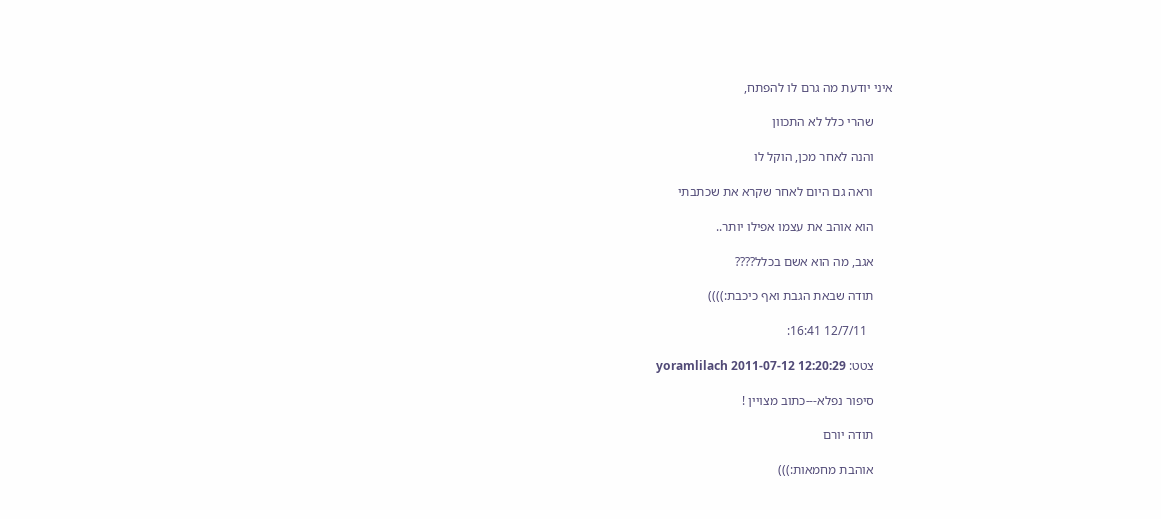איני יודעת מה גרם לו להפתח,

      שהרי כלל לא התכוון

      והנה לאחר מכן, הוקל לו

      וראה גם היום לאחר שקרא את שכתבתי

      הוא אוהב את עצמו אפילו יותר..

      אגב, מה הוא אשם בכלל????

      תודה שבאת הגבת ואף כיכבת:))))

        12/7/11 16:41:

      צטט: yoramlilach 2011-07-12 12:20:29

      סיפור נפלא---כתוב מצויין !

      תודה יורם

      אוהבת מחמאות:)))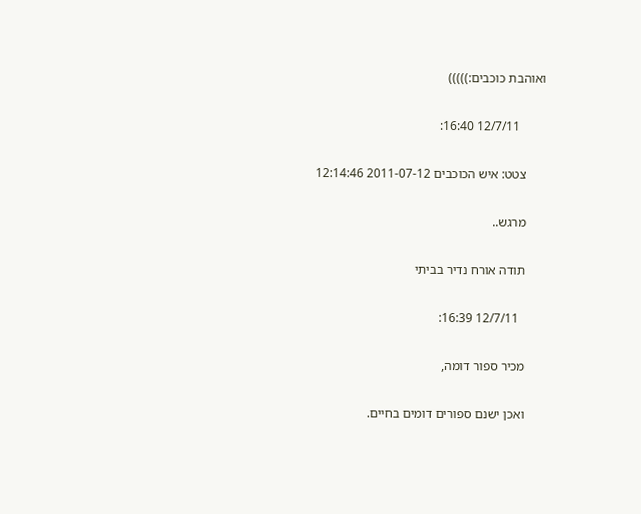ואוהבת כוכבים:)))))

        12/7/11 16:40:

      צטט: איש הכוכבים 2011-07-12 12:14:46

      מרגש..

      תודה אורח נדיר בביתי

        12/7/11 16:39:

      מכיר ספור דומה,

      ואכן ישנם ספורים דומים בחיים.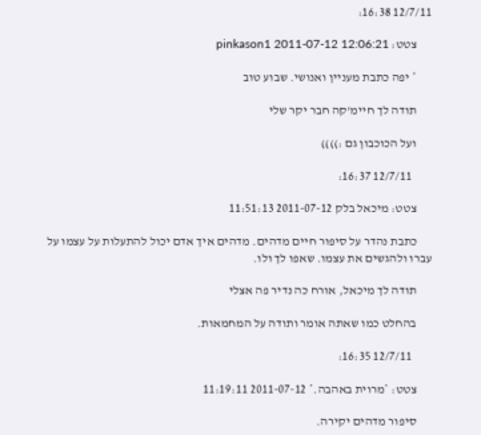12/7/11 16:38:

      צטט: pinkason1 2011-07-12 12:06:21

      * יפה כתבת מעניין ואנושי. שבוע טוב

      תודה לך חיימ'קה חבר יקר שלי

      ועל הכוכבון גם :))))

        12/7/11 16:37:

      צטט: מיכאל בלק 2011-07-12 11:51:13

      כתבת נהדר על סיפור חיים מדהים. מדהים איך אדם יכול להתעלות על עצמו על עברו ולהגשים את עצמו. שאפו לך ולו.

      תודה לך מיכאל, אורח כה נדיר פה אצלי

      בהחלט כמו שאתה אומר ותודה על המחמאות.

        12/7/11 16:35:

      צטט: *מרוית באהבה.* 2011-07-12 11:19:11

      סיפור מדהים יקירה.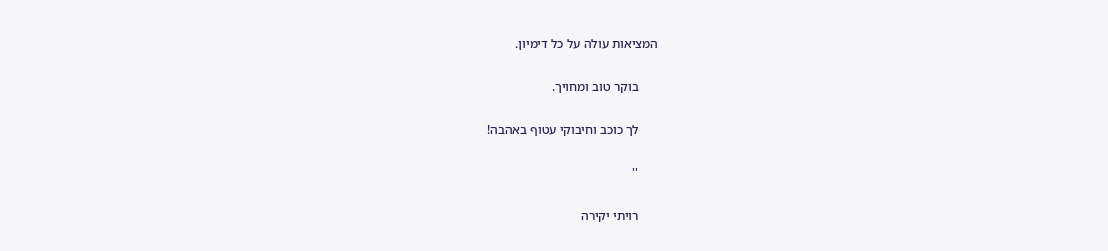המציאות עולה על כל דימיון.

      בוקר טוב ומחויך.

      לך כוכב וחיבוקי עטוף באהבה!

      ''

      רויתי יקירה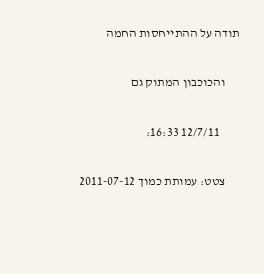תודה על ההתייחסות החמה

      והכוכבון המתוק גם

        12/7/11 16:33:

      צטט: עמותת כמוך 2011-07-12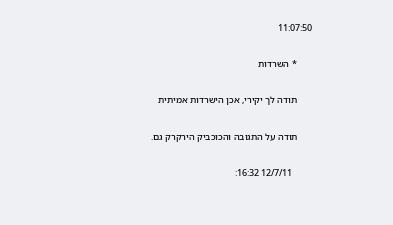11:07:50

      * השרדות

      תודה לך יקירי, אכן הישרדות אמיתית

      תודה על התגובה והכוכביק הירקרק גם.

        12/7/11 16:32: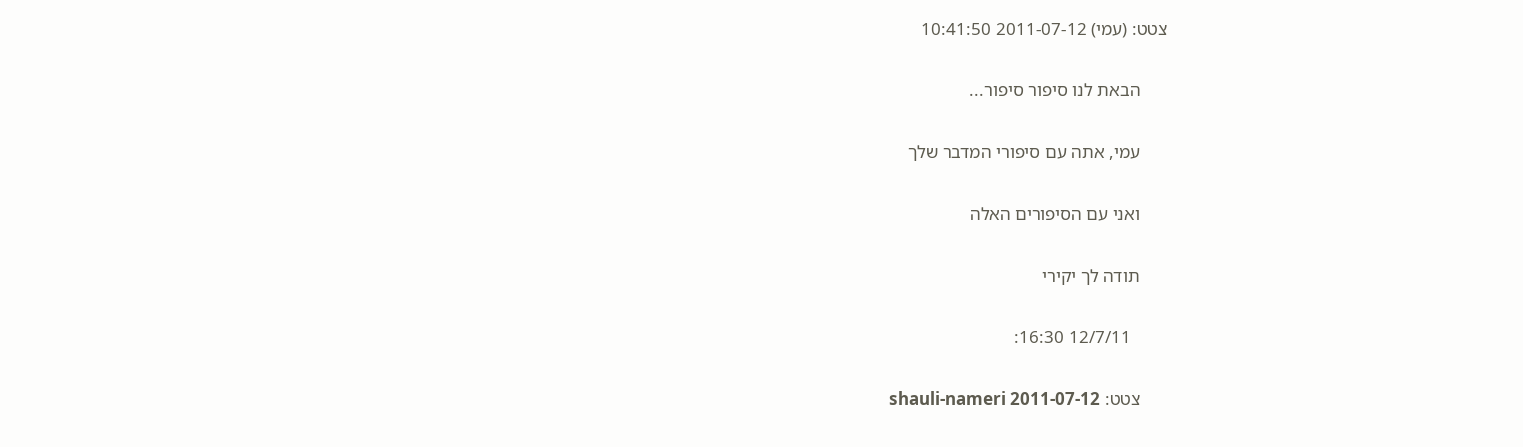צטט: (עמי) 2011-07-12 10:41:50

      הבאת לנו סיפור סיפור...

      עמי, אתה עם סיפורי המדבר שלך

      ואני עם הסיפורים האלה

      תודה לך יקירי

        12/7/11 16:30:

      צטט: shauli-nameri 2011-07-12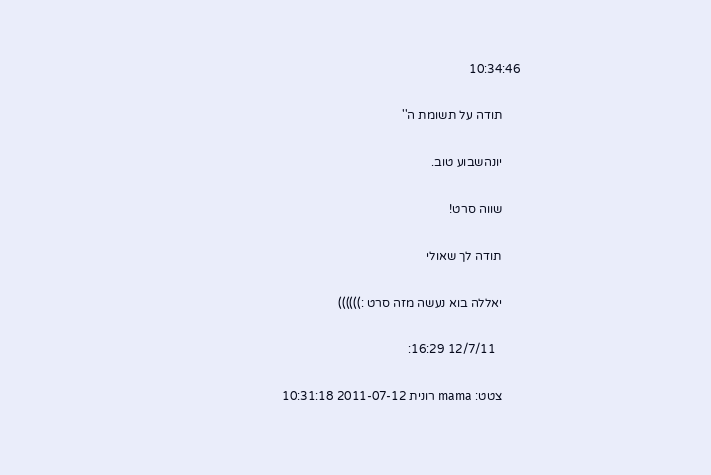10:34:46

      תודה על תשומת ה''

      יונהשבוע טוב.

      שווה סרט!

      תודה לך שאולי

      יאללה בוא נעשה מזה סרט :))))))

        12/7/11 16:29:

      צטט: mama רונית 2011-07-12 10:31:18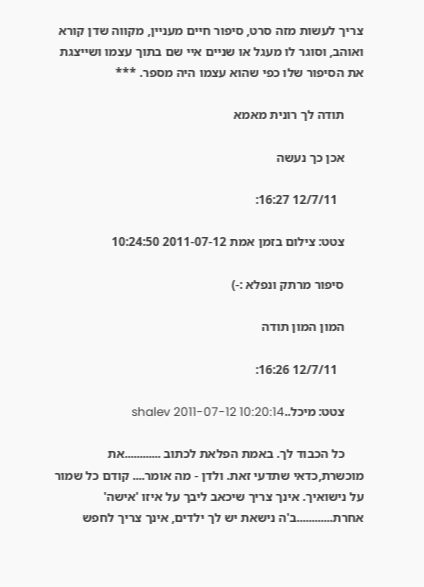צריך לעשות מזה סרט, סיפור חיים מעניין, מקווה שדן קורא ואוהב, וסוגר לו מעגל או שניים איי שם בתוך עצמו ושייצגת את הסיפור שלו כפי שהוא עצמו היה מספר. ***

      תודה לך רונית מאמא

      אכן כך נעשה

        12/7/11 16:27:

      צטט: צילום בזמן אמת 2011-07-12 10:24:50

      סיפור מרתק ונפלא :-)

      המון המון תודה

        12/7/11 16:26:

      צטט: מיכל..shalev 2011-07-12 10:20:14

      כל הכבוד לך. באמת הפלאת לכתוב ............את מוכשרת,כדאי שתדעי זאת. ולדן - מה אומר.... קודם כל שמור על נישואיך. אינך צריך שיכאב ליבך על איזו 'אישה' אחרת............ב'ה נישאת יש לך ילדים, אינך צריך לחפש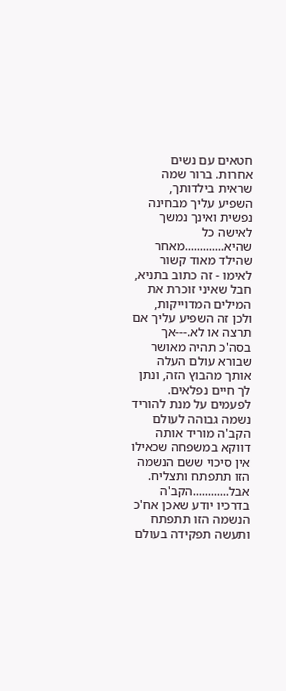חטאים עם נשים אחרות. ברור שמה שראית בילדותך, השפיע עליך מבחינה נפשית ואינך נמשך לאישה כל שהיא.............מאחר שהילד מאוד קשור לאימו - זה כתוב בתניא, חבל שאיני זוכרת את המילים המדוייקות, ולכן זה השפיע עליך אם תרצה או לא.---אך בסה'כ תהיה מאושר שבורא עולם העלה אותך מהבוץ הזה, ונתן לך חיים נפלאים. לפעמים על מנת להוריד נשמה גבוהה לעולם הקב'ה מוריד אותה דווקא במשפחה שכאילו אין סיכוי ששם הנשמה הזו תתפתח ותצליח. אבל............הקב'ה בדרכיו יודע שאכן אח'כ הנשמה הזו תתפתח ותעשה תפקידה בעולם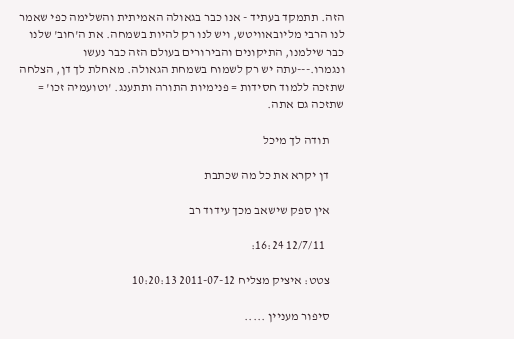הזה. תתמקד בעתיד - אנו כבר בגאולה האמיתית והשלימה כפי שאמר לנו הרבי מליובאוויטש, ויש לנו רק להיות בשמחה. את ה'חוב' שלנו כבר שילמנו, התיקונים והבירורים בעולם הזה כבר נעשו ונגמרו.---עתה יש רק לשמוח בשמחת הגאולה. מאחלת לך דן, הצלחה שתזכה ללמוד חסידות = פנימיות התורה ותתענג. 'וטועמיה זכו' = שתזכה גם אתה.

      תודה לך מיכל

      דן יקרא את כל מה שכתבת

      אין ספק שישאב מכך עידוד רב

        12/7/11 16:24:

      צטט: איציק מצליח 2011-07-12 10:20:13

      סיפור מעניין .....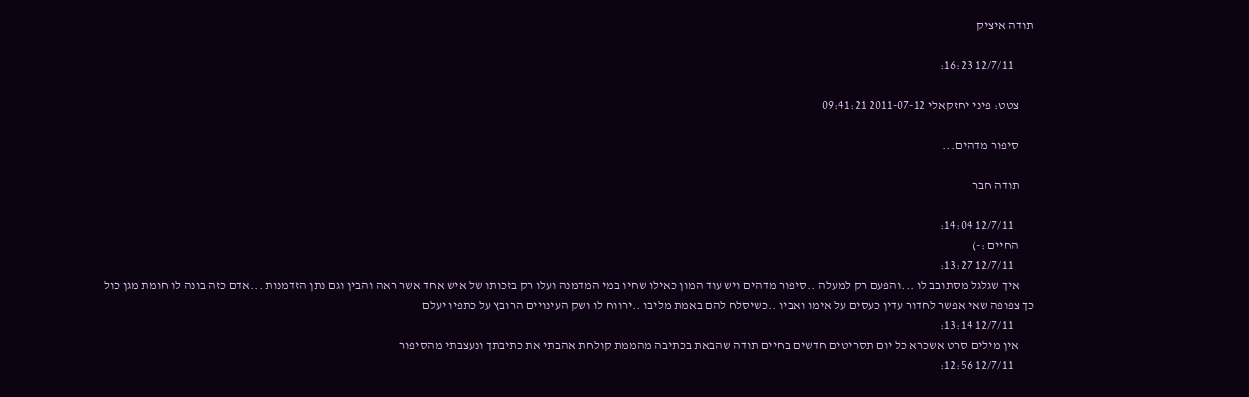תודה איציק

        12/7/11 16:23:

      צטט: פיני יחזקאלי 2011-07-12 09:41:21

      סיפור מדהים...

      תודה חבר

        12/7/11 14:04:
      החיים :-)
        12/7/11 13:27:
      איך שגלגל מסתובב לו ...והפעם רק למעלה ..סיפור מדהים ויש עוד המון כאילו שחיו במי המדמנה ועלו רק בזכותו של איש אחד אשר ראה והבין וגם נתן הזדמנות ...אדם כזה בונה לו חומת מגן כול כך צפופה שאי אפשר לחדור עדין כעסים על אימו ואביו ..כשיסלח להם באמת מליבו ..ירווח לו ושק העינויים הרובץ על כתפיו יעלם
        12/7/11 13:14:
      אין מילים סרט אשכרא כל יום תסריטים חדשים בחיים תודה שהבאת בכתיבה מהממת קולחת אהבתי את כתיבתך ונעצבתי מהסיפור
        12/7/11 12:56: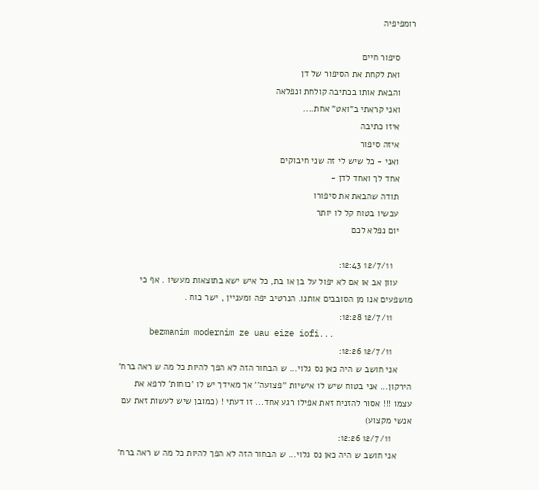רומפיפיה

      סיפור חיים
      ואת לקחת את הסיפור של דן
      והבאת אותו בכתיבה קולחת ונפלאה
      ואני קראתי ב"ואט" אחת....
      איזו כתיבה
      איזה סיפור
      ואני - כל שיש לי זה שני חיבוקים
      אחד לך ואחד לדן -
      תודה שהבאת את סיפורו
      עכשיו בטוח קל לו יותר
      יום נפלא לכם

        12/7/11 12:43:
      עוון אב או אם לא יפול על בן או בת, כל איש ישא בתוצאות מעשיו . אף כי מושפעים אנו מן הסובבים אותנו. הנרטיב יפה ומעניין , ישר כוח .
        12/7/11 12:28:
      bezmanim modernim ze uau eize iofi...
        12/7/11 12:26:
      אני חושב ש היה כאן נס גלוי... ש הבחור הזה לא הפך להיות כל מה ש ראה ברח' הירקון... אני בטוח שיש לו אישיות ''פצועה'' אך מאידך יש לו 'כוחות' לרפא את עצמו !!! אסור להזניח זאת אפילו רגע אחד... זו דעתי ! (כמובן שיש לעשות זאת עם אנשי מקצוע)
        12/7/11 12:26:
      אני חושב ש היה כאן נס גלוי... ש הבחור הזה לא הפך להיות כל מה ש ראה ברח'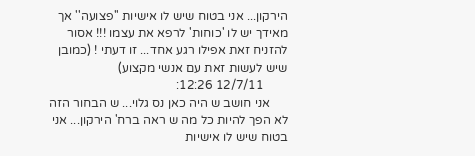הירקון... אני בטוח שיש לו אישיות ''פצועה'' אך מאידך יש לו 'כוחות' לרפא את עצמו !!! אסור להזניח זאת אפילו רגע אחד... זו דעתי ! (כמובן שיש לעשות זאת עם אנשי מקצוע)
        12/7/11 12:26:
      אני חושב ש היה כאן נס גלוי... ש הבחור הזה לא הפך להיות כל מה ש ראה ברח' הירקון... אני בטוח שיש לו אישיות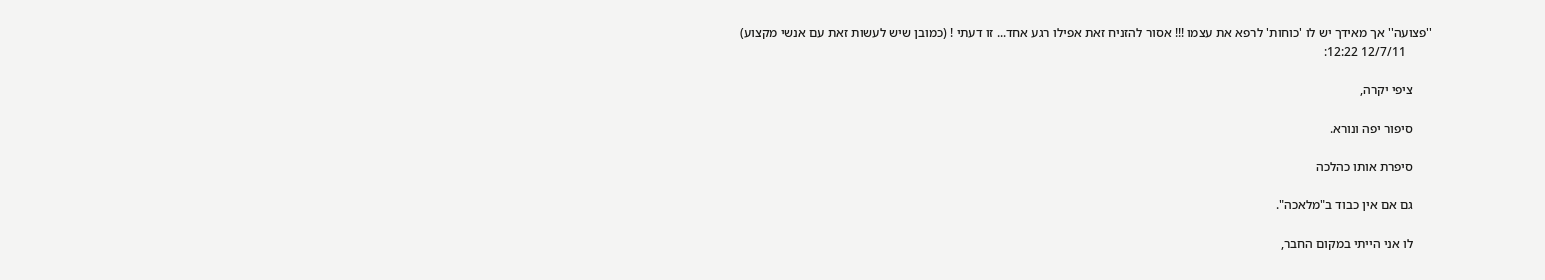''פצועה'' אך מאידך יש לו 'כוחות' לרפא את עצמו !!! אסור להזניח זאת אפילו רגע אחד... זו דעתי ! (כמובן שיש לעשות זאת עם אנשי מקצוע)
        12/7/11 12:22:

      ציפי יקרה,

      סיפור יפה ונורא.

      סיפרת אותו כהלכה

      גם אם אין כבוד ב"מלאכה".

      לו אני הייתי במקום החבר,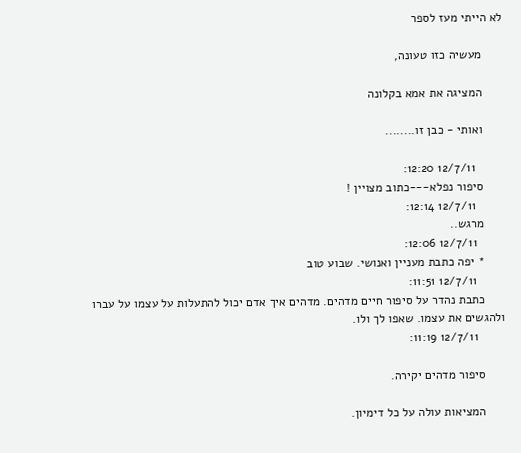לא הייתי מעז לספר

      מעשיה כזו טעונה,

      המציגה את אמא בקלונה

      ואותי - כבן זו........

        12/7/11 12:20:
      סיפור נפלא---כתוב מצויין !
        12/7/11 12:14:
      מרגש..
        12/7/11 12:06:
      * יפה כתבת מעניין ואנושי. שבוע טוב
        12/7/11 11:51:
      כתבת נהדר על סיפור חיים מדהים. מדהים איך אדם יכול להתעלות על עצמו על עברו ולהגשים את עצמו. שאפו לך ולו.
        12/7/11 11:19:

      סיפור מדהים יקירה.

      המציאות עולה על כל דימיון.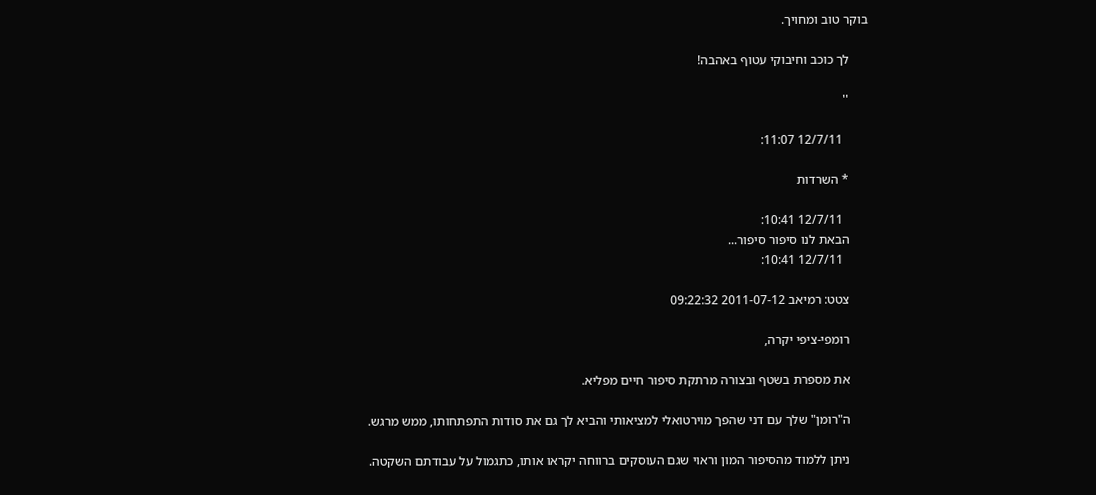בוקר טוב ומחויך.

      לך כוכב וחיבוקי עטוף באהבה!

      ''

        12/7/11 11:07:

      * השרדות

        12/7/11 10:41:
      הבאת לנו סיפור סיפור...
        12/7/11 10:41:

      צטט: רמיאב 2011-07-12 09:22:32

      רומפי-ציפי יקרה,

      את מספרת בשטף ובצורה מרתקת סיפור חיים מפליא.

      ה"רומן" שלך עם דני שהפך מוירטואלי למציאותי והביא לך גם את סודות התפתחותו, ממש מרגש.

      ניתן ללמוד מהסיפור המון וראוי שגם העוסקים ברווחה יקראו אותו, כתגמול על עבודתם השקטה.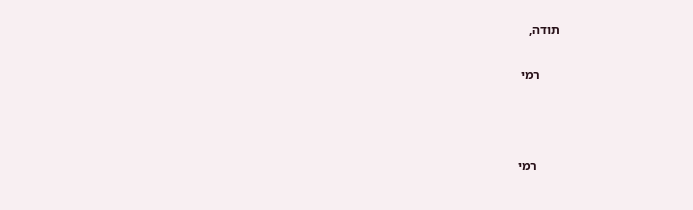תודה,

      רמי



       רמי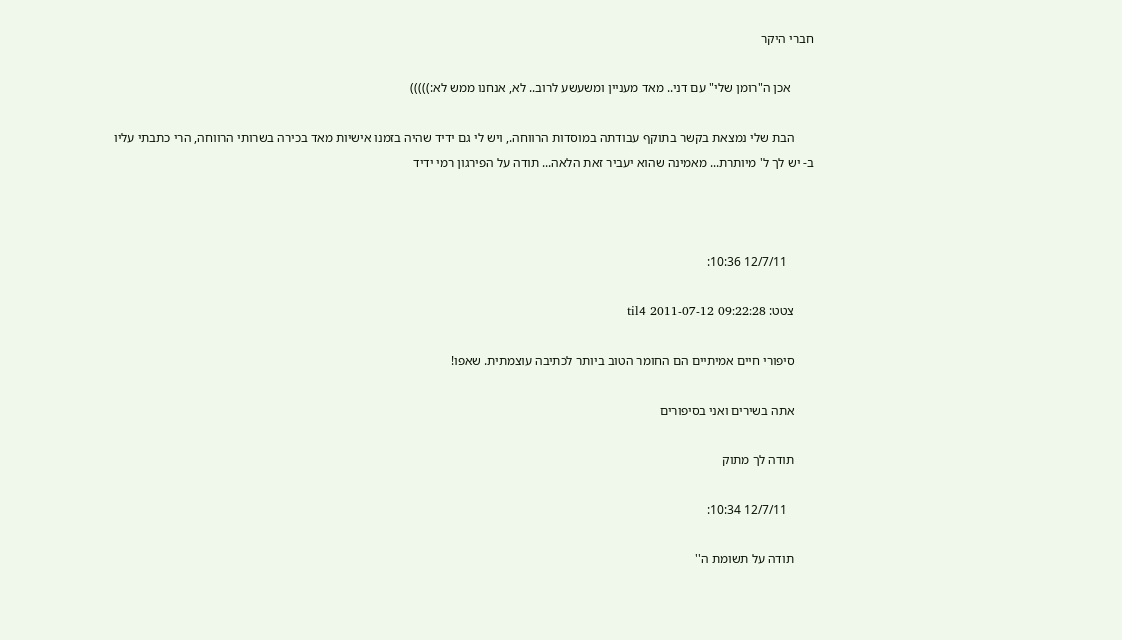חברי היקר

       אכן ה"רומן שלי" עם דני.. מאד מעניין ומשעשע לרוב.. לא, אנחנו ממש לא:)))))

      הבת שלי נמצאת בקשר בתוקף עבודתה במוסדות הרווחה., ויש לי גם ידיד שהיה בזמנו אישיות מאד בכירה בשרותי הרווחה, הרי כתבתי עליו ב- יש לך ל' מיותרת... מאמינה שהוא יעביר זאת הלאה... תודה על הפירגון רמי ידיד



        12/7/11 10:36:

      צטט: til4 2011-07-12 09:22:28

      סיפורי חיים אמיתיים הם החומר הטוב ביותר לכתיבה עוצמתית. שאפו!

      אתה בשירים ואני בסיפורים

      תודה לך מתוק

        12/7/11 10:34:

      תודה על תשומת ה''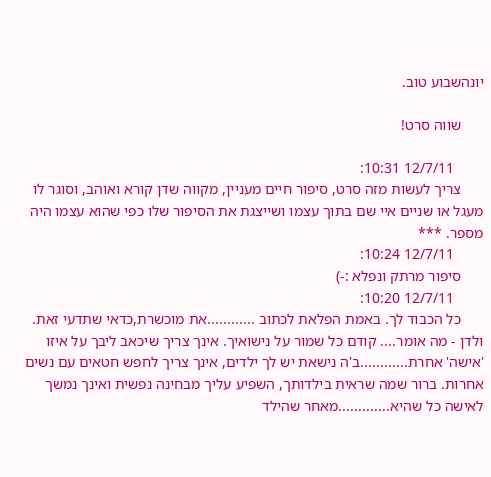יונהשבוע טוב.

      שווה סרט!

        12/7/11 10:31:
      צריך לעשות מזה סרט, סיפור חיים מעניין, מקווה שדן קורא ואוהב, וסוגר לו מעגל או שניים איי שם בתוך עצמו ושייצגת את הסיפור שלו כפי שהוא עצמו היה מספר. ***
        12/7/11 10:24:
      סיפור מרתק ונפלא :-)
        12/7/11 10:20:
      כל הכבוד לך. באמת הפלאת לכתוב ............את מוכשרת,כדאי שתדעי זאת. ולדן - מה אומר.... קודם כל שמור על נישואיך. אינך צריך שיכאב ליבך על איזו 'אישה' אחרת............ב'ה נישאת יש לך ילדים, אינך צריך לחפש חטאים עם נשים אחרות. ברור שמה שראית בילדותך, השפיע עליך מבחינה נפשית ואינך נמשך לאישה כל שהיא.............מאחר שהילד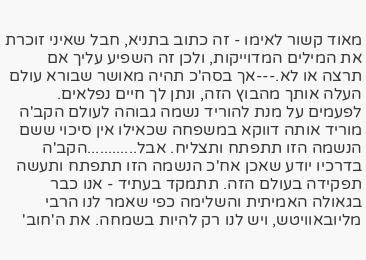מאוד קשור לאימו - זה כתוב בתניא, חבל שאיני זוכרת את המילים המדוייקות, ולכן זה השפיע עליך אם תרצה או לא.---אך בסה'כ תהיה מאושר שבורא עולם העלה אותך מהבוץ הזה, ונתן לך חיים נפלאים. לפעמים על מנת להוריד נשמה גבוהה לעולם הקב'ה מוריד אותה דווקא במשפחה שכאילו אין סיכוי ששם הנשמה הזו תתפתח ותצליח. אבל............הקב'ה בדרכיו יודע שאכן אח'כ הנשמה הזו תתפתח ותעשה תפקידה בעולם הזה. תתמקד בעתיד - אנו כבר בגאולה האמיתית והשלימה כפי שאמר לנו הרבי מליובאוויטש, ויש לנו רק להיות בשמחה. את ה'חוב'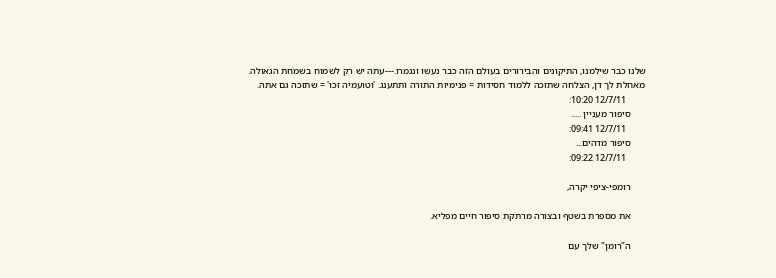שלנו כבר שילמנו, התיקונים והבירורים בעולם הזה כבר נעשו ונגמרו.---עתה יש רק לשמוח בשמחת הגאולה. מאחלת לך דן, הצלחה שתזכה ללמוד חסידות = פנימיות התורה ותתענג. 'וטועמיה זכו' = שתזכה גם אתה.
        12/7/11 10:20:
      סיפור מעניין .....
        12/7/11 09:41:
      סיפור מדהים...
        12/7/11 09:22:

      רומפי-ציפי יקרה,

      את מספרת בשטף ובצורה מרתקת סיפור חיים מפליא.

      ה"רומן" שלך עם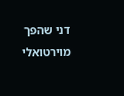דני שהפך מוירטואלי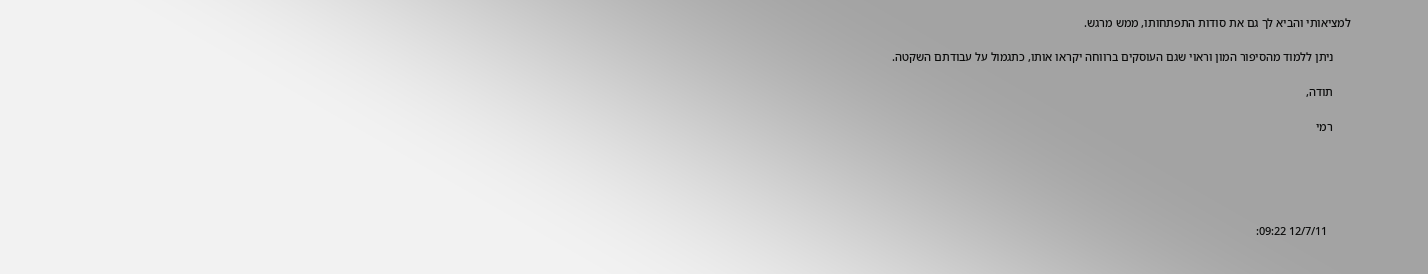למציאותי והביא לך גם את סודות התפתחותו, ממש מרגש.

      ניתן ללמוד מהסיפור המון וראוי שגם העוסקים ברווחה יקראו אותו, כתגמול על עבודתם השקטה.

      תודה,

      רמי





        12/7/11 09:22: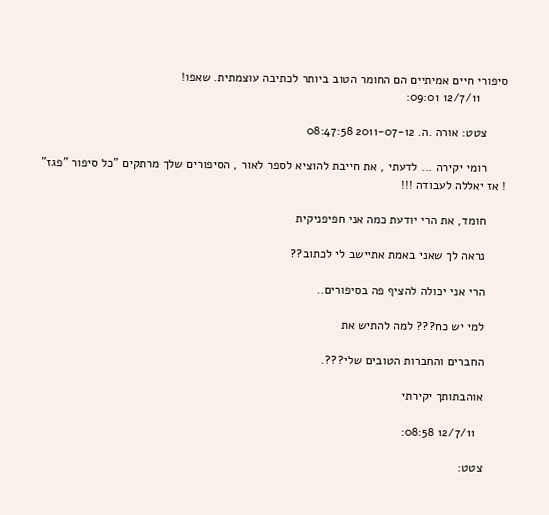סיפורי חיים אמיתיים הם החומר הטוב ביותר לכתיבה עוצמתית. שאפו!
        12/7/11 09:01:

      צטט: אורה .ה. 2011-07-12 08:47:58

      רומי יקירה ... לדעתי , את חייבת להוציא לספר לאור , הסיפורים שלך מרתקים "כל סיפור "פגז" ! אז יאללה לעבודה !!!

      חומד, את הרי יודעת כמה אני חפיפניקית

      נראה לך שאני באמת אתיישב לי לכתוב??

      הרי אני יכולה להציף פה בסיפורים..

      למי יש כח??? למה להתיש את

      החברים והחברות הטובים שלי???.

      אוהבתותך יקירתי

        12/7/11 08:58:

      צטט: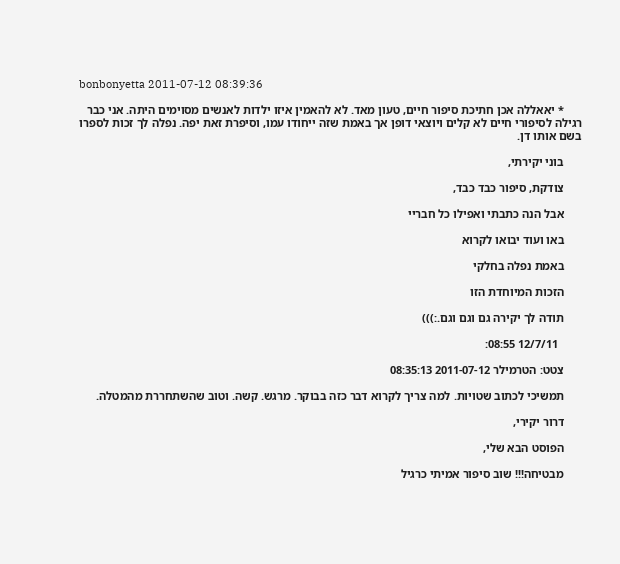bonbonyetta 2011-07-12 08:39:36

      * יאאללה אכן חתיכת סיפור חיים, טעון מאד. לא להאמין איזו ילדות לאנשים מסוימים היתה. אני כבר רגילה לסיפורי חיים לא קלים ויוצאי דופן אך באמת שזה ייחודו עמו, וסיפרת זאת יפה. נפלה לך זכות לספרו בשם אותו דן.

      בוני יקירתי,

      צודקת, סיפור כבד כבד,

      אבל הנה כתבתי ואפילו כל חבריי

      באו ועוד יבואו לקרוא

      באמת נפלה בחלקי

      הזכות המיוחדת הזו

      תודה לך יקירה גם וגם וגם.:)))

        12/7/11 08:55:

      צטט: הטרמילר 2011-07-12 08:35:13

      תמשיכי לכתוב שטויות. למה צריך לקרוא דבר כזה בבוקר. מרגש. קשה. וטוב שהשתחררת מהמטלה.

      דרור יקירי,

      הפוסט הבא שלי,

      מבטיחה!!! שוב סיפור אמיתי כרגיל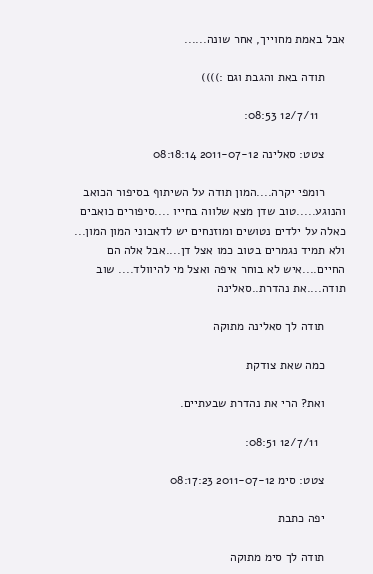אבל באמת מחוייך, אחר שונה......

      תודה באת והגבת וגם :))))

        12/7/11 08:53:

      צטט: סאלינה 2011-07-12 08:18:14

      רומפי יקרה....המון תודה על השיתוף בסיפור הכואב והנוגע.....טוב שדן מצא שלווה בחייו ....סיפורים כואבים כאלה על ילדים נטושים ומוזנחים יש לדאבוני המון המון... ולא תמיד נגמרים בטוב כמו אצל דן....אבל אלה הם החיים....איש לא בוחר איפה ואצל מי להיוולד.... שוב תודה....את נהדרת..סאלינה

      תודה לך סאלינה מתוקה

      כמה שאת צודקת

      ואת? הרי את נהדרת שבעתיים.

        12/7/11 08:51:

      צטט: סימ 2011-07-12 08:17:23

      יפה כתבת

      תודה לך סימ מתוקה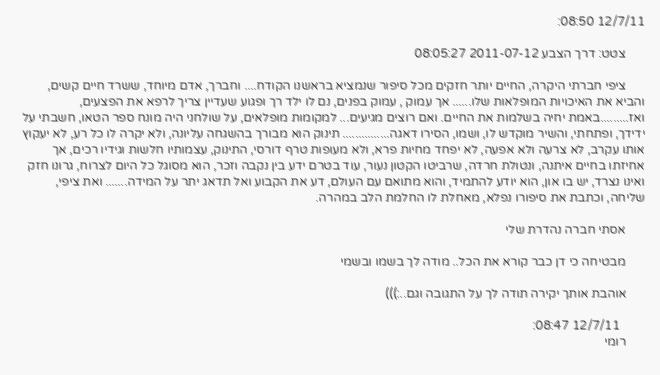12/7/11 08:50:

      צטט: דרך הצבע 2011-07-12 08:05:27

      ציפי חברתי היקרה, החיים יותר חזקים מכל סיפור שנמציא בראשנו הקודח.... וחברך, אדם מיוחד, ששרד חיים קשים, והביא את האיכויות המופלאות שלו...... אך עמוק , עמוק בפנים, נם לו ילד רך ופגוע שעדיין צריך לרפא את הפצעים, ואז.........באמת יחיה בשלמות את החיים. ואם רוצים מגיעים... למקומות מופלאים, על שולחני היה מונח ספר הטאו, חשבתי על ידידך, ופתחתי, והשיר מוקדש לו, ושמו, הסירו דאגה............... תינוק הוא מבורך בהשגחה עליונה, ולא יקרה לו כל רע, לא יעקוץ אותו עקרב, לא צרעה ולא אפעה, לא יפחד מחיות פרא, ולא מעופות טרף דורסי, התינוק, עצמותיו חלשות וגידיו רכים, אך אחיזתו בחיים איתנה, ונטולת חרדה, שרביטו הקטון נעור, עוד בטרם ידע בין נקבה וזכר, הוא מסוגל כל היום לצרוח, גרונו חזק ואינו נצרד, יש בו און, הוא יודע להתמיד, והוא מתואם עם העולם, דע את הקבוע ואל תדאג יתר על המידה....... ואת ציפי, שליחה, וכתבת את סיפורו נפלא, מאחלת לו החלמת הלב במהרה.

      אסתי חברה נהדרת שלי

      מבטיחה כי דן כבר קורא את הכל.. מודה לך בשמו ובשמי

      אוהבת אותך יקירה תודה לך על התגובה וגם..:)))

        12/7/11 08:47:
      רומי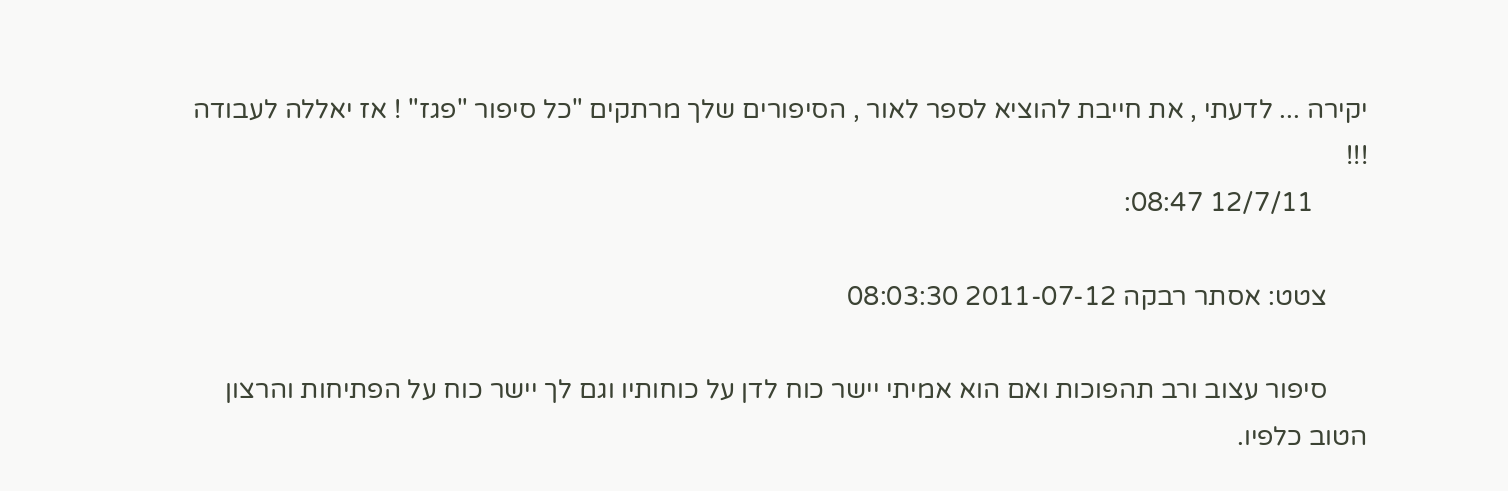יקירה ... לדעתי , את חייבת להוציא לספר לאור , הסיפורים שלך מרתקים "כל סיפור "פגז" ! אז יאללה לעבודה !!!
        12/7/11 08:47:

      צטט: אסתר רבקה 2011-07-12 08:03:30

      סיפור עצוב ורב תהפוכות ואם הוא אמיתי יישר כוח לדן על כוחותיו וגם לך יישר כוח על הפתיחות והרצון הטוב כלפיו.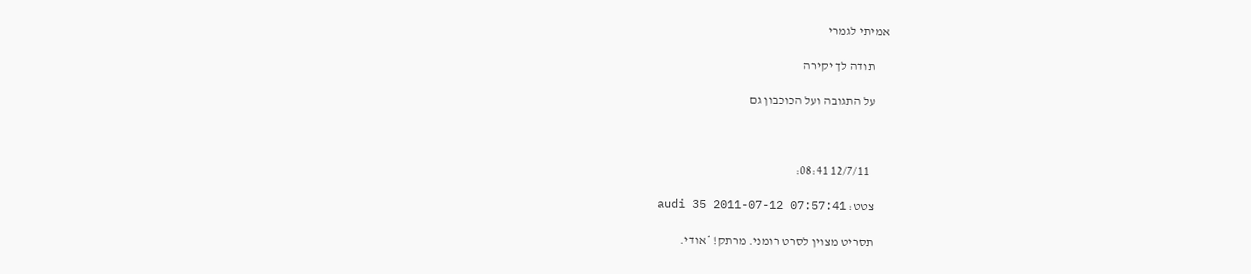אמיתי לגמרי

      תודה לך יקירה

      על התגובה ועל הכוכבון גם



        12/7/11 08:41:

      צטט: audi 35 2011-07-12 07:57:41

      תסריט מצוין לסרט רומני. מרתק! *אודי.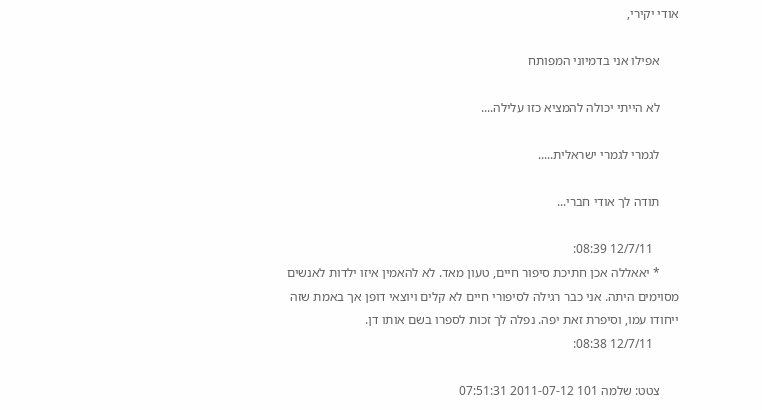אודי יקירי,

      אפילו אני בדמיוני המפותח

      לא הייתי יכולה להמציא כזו עלילה....

      לגמרי לגמרי ישראלית.....

      תודה לך אודי חברי...

        12/7/11 08:39:
      * יאאללה אכן חתיכת סיפור חיים, טעון מאד. לא להאמין איזו ילדות לאנשים מסוימים היתה. אני כבר רגילה לסיפורי חיים לא קלים ויוצאי דופן אך באמת שזה ייחודו עמו, וסיפרת זאת יפה. נפלה לך זכות לספרו בשם אותו דן.
        12/7/11 08:38:

      צטט: שלמה 101 2011-07-12 07:51:31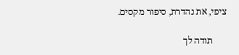ציפי, את נהדרת, סיפור מקסים.

      תודה לך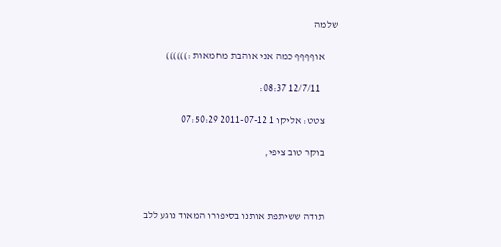שלמה

      אוףףףף כמה אני אוהבת מחמאות :))))))

        12/7/11 08:37:

      צטט: אליקו 1 2011-07-12 07:50:29

      בוקר טוב ציפי,



      תודה ששיתפת אותנו בסיפורו המאוד נוגע ללב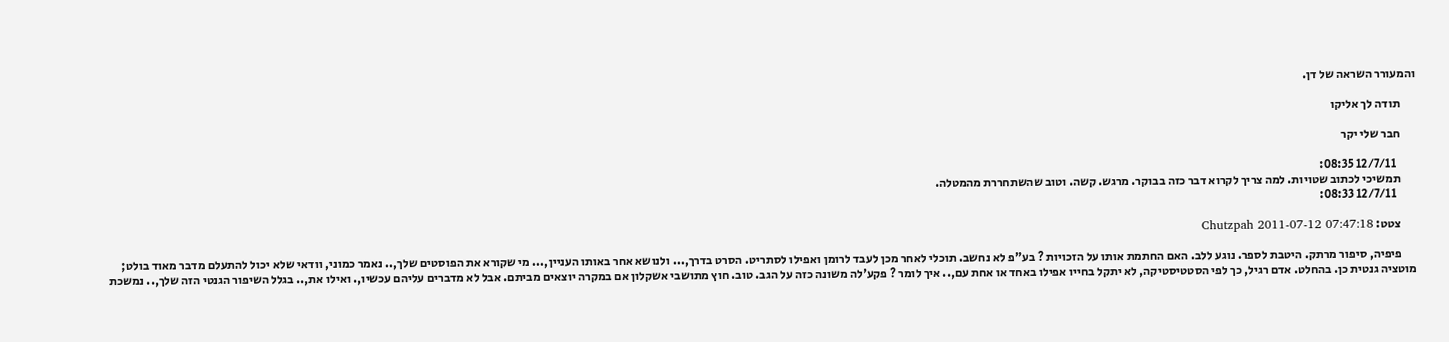והמעורר השראה של דן.

      תודה לך אליקו

      חבר שלי יקר

        12/7/11 08:35:
      תמשיכי לכתוב שטויות. למה צריך לקרוא דבר כזה בבוקר. מרגש. קשה. וטוב שהשתחררת מהמטלה.
        12/7/11 08:33:

      צטט: Chutzpah 2011-07-12 07:47:18

      פיפיה, סיפור מרתק. היטבת לספר. נוגע ללב. האם החתמת אותו על הזכויות ? בע"פ לא נחשב. תוכלי לאחר מכן לעבד לרומן ואפילו לסתריט. הסרט בדרך,... ולנושא אחר באותו העניין,... מי שקורא את הפוסטים שלך,.. נאמר כמוני, וודאי שלא יכול להתעלם מדבר מאוד בולט; מוטציה גנטית כן. בהחלט. אדם רגיל, כך לפי הסטטיסטיקה, לא יתקל בחייו אפילו באחד או אחת עם,.. איך לומר ? פקע'לה משונה כזה על הגב. טוב. חוץ מתושבי אשקלון אם במקרה יוצאים מביתם. אבל לא מדברים עליהם עכשיו,. ואילו את,.. בגלל השיפור הגנטי הזה שלך,.. נמשכת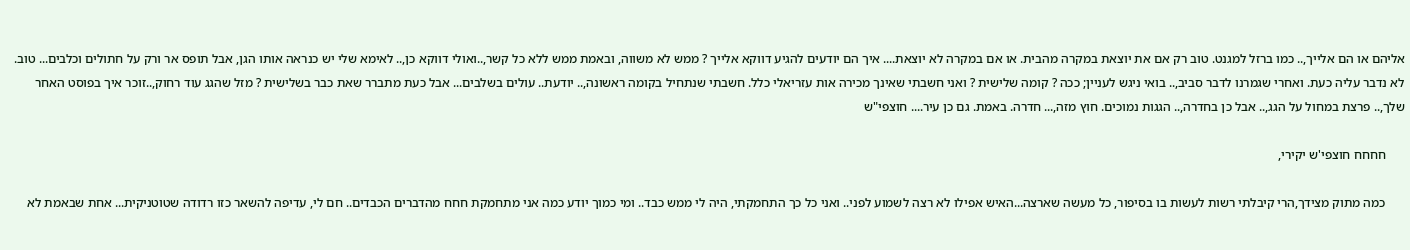אליהם או הם אלייך,.. כמו ברזל למגנט. טוב רק אם את יוצאת במקרה מהבית. או אם במקרה לא יוצאת.... איך הם יודעים להגיע דווקא אלייך ? ממש לא משווה, ובאמת ממש ללא כל קשר,..ואולי דווקא כן,.. לאימא שלי יש כנראה אותו הגן, אבל תופס אר ורק על חתולים וכלבים... טוב. לא נדבר עליה כעת. ואחרי שגמרנו לדבר סביב,.. בואי ניגש לעניין; ככה ? קומה שלישית ? ואני חשבתי שאינך מכירה אות עזריאלי כלל. חשבתי שנתחיל בקומה ראשונה,.. יודעת.. עולים בשלבים... אבל כעת מתברר שאת כבר בשלישית ? מזל שהגג עוד רחוק,..זוכר איך בפוסט האחר שלך,.. פרצת במחול על הגג,.. אבל כן בחדרה,.. הגגות נמוכים. חוץ מזה,... חדרה. באמת. גם כן עיר.... חוצפי"ש

      חחחח חוצפי'ש יקירי,

      כמה מתוק מצידך,הרי קיבלתי רשות לעשות בו בסיפור, כל מעשה שארצה...האיש אפילו לא רצה לשמוע לפני.. ואני כל כך התחמקתי, היה לי ממש כבד.. ומי כמוך יודע כמה אני מתחמקת חחח מהדברים הכבדים.. חם לי, עדיפה להשאר כזו רדודה שטוטניקית... אחת שבאמת לא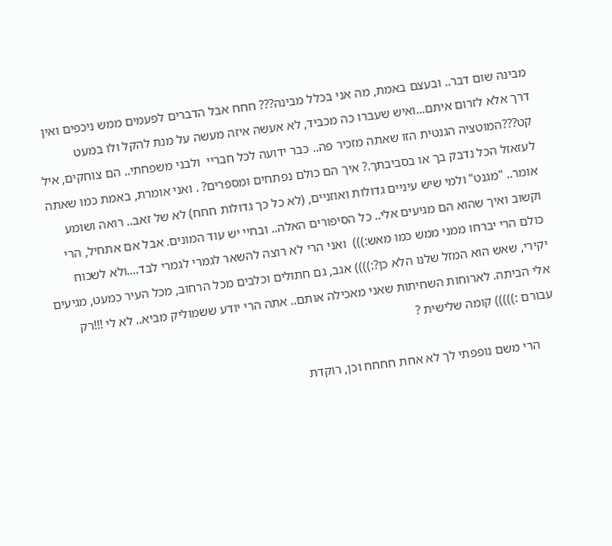מבינה שום דבר.. ובעצם באמת, מה אני בכלל מבינה??? חחח אבל הדברים לפעמים ממש ניכפים ואין דרך אלא לזרום איתם...ואיש שעברו כה מכביד, לא אעשה איזה מעשה על מנת להקל ולו במעט קט???המוטציה הגנטית הזו שאתה מזכיר פה.. כבר ידועה לכל חבריי  ולבני משפחתי.. הם צוחקים, איל לעזאזל הכל נדבק בך או בסביבתך.? איך הם כולם נפתחים ומספרים? . ואני אומרת, באמת כמו שאתה אומר.. "מגנט" ולמי שיש עיניים גדולות ואוזניים, (לא כל כך גדולות חחח) לא של זאב.. רואה ושומע וקשוב ואיך שהוא הם מגיעים אלי.. כל הסיפורים האלה.. ובחיי יש עוד המונים. אבל אם אתחיל, הרי כולם הרי יברחו ממני ממש כמו מאש:)))  ואני הרי לא רוצה להשאר לגמרי לגמרי לבד....ולא לשכוח יקירי, שאש הוא המזל שלנו הלא כן?:)))) אגב, גם חתולים וכלבים מכל הרחוב, מכל העיר כמעט, מגיעים אלי הביתה. לארוחות השחיתות שאני מאכילה אותם.. אתה הרי יודע ששמוליק מביא.. לא לי !!!רק עבורם :))))) קומה שלישית ?

      הרי משם נופפתי לך לא אחת חחחח וכן, רוקדת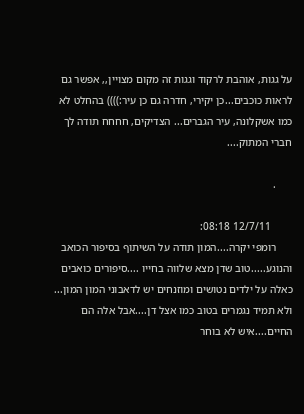על גגות, אוהבת לרקוד וגגות זה מקום מצויין,, אפשר גם לראות כוכבים...כן יקירי, חדרה גם כן עיר:)))) בהחלט לא כמו אשקלונה, עיר הגברים... הצדיקים, חחחח תודה לך חברי המתוק....

      .

        12/7/11 08:18:
      רומפי יקרה....המון תודה על השיתוף בסיפור הכואב והנוגע.....טוב שדן מצא שלווה בחייו ....סיפורים כואבים כאלה על ילדים נטושים ומוזנחים יש לדאבוני המון המון... ולא תמיד נגמרים בטוב כמו אצל דן....אבל אלה הם החיים....איש לא בוחר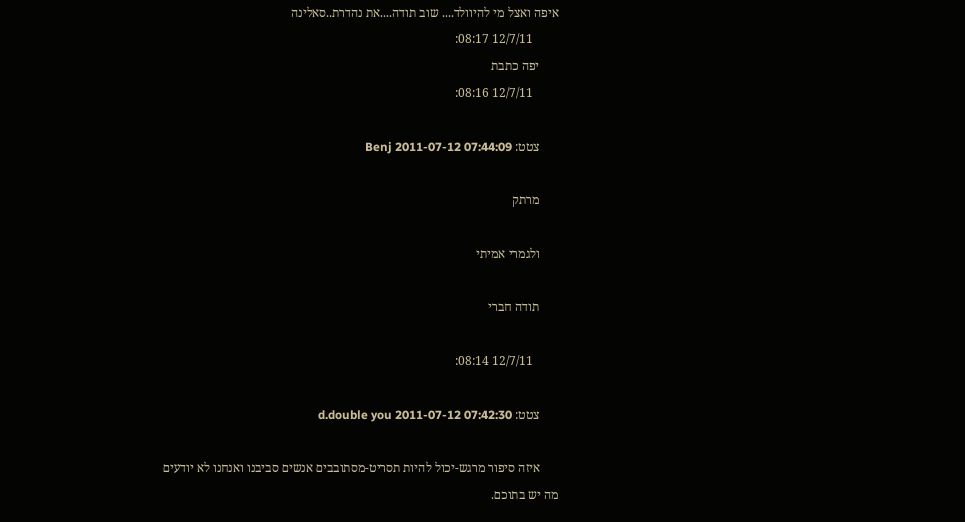איפה ואצל מי להיוולד.... שוב תודה....את נהדרת..סאלינה
        12/7/11 08:17:
      יפה כתבת
        12/7/11 08:16:

      צטט: Benj 2011-07-12 07:44:09

      מרתק

      ולגמרי אמיתי

      תודה חברי

        12/7/11 08:14:

      צטט: d.double you 2011-07-12 07:42:30

      איזה סיפור מרגש-יכול להיות תסריט-מסתובבים אנשים סביבנו ואנחנו לא יודעים מה יש בתוכם.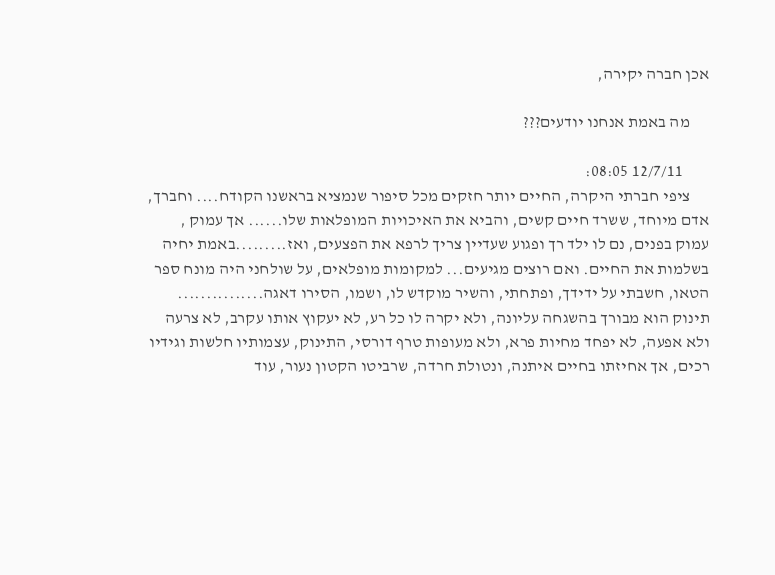אכן חברה יקירה,

      מה באמת אנחנו יודעים???

        12/7/11 08:05:
      ציפי חברתי היקרה, החיים יותר חזקים מכל סיפור שנמציא בראשנו הקודח.... וחברך, אדם מיוחד, ששרד חיים קשים, והביא את האיכויות המופלאות שלו...... אך עמוק , עמוק בפנים, נם לו ילד רך ופגוע שעדיין צריך לרפא את הפצעים, ואז.........באמת יחיה בשלמות את החיים. ואם רוצים מגיעים... למקומות מופלאים, על שולחני היה מונח ספר הטאו, חשבתי על ידידך, ופתחתי, והשיר מוקדש לו, ושמו, הסירו דאגה............... תינוק הוא מבורך בהשגחה עליונה, ולא יקרה לו כל רע, לא יעקוץ אותו עקרב, לא צרעה ולא אפעה, לא יפחד מחיות פרא, ולא מעופות טרף דורסי, התינוק, עצמותיו חלשות וגידיו רכים, אך אחיזתו בחיים איתנה, ונטולת חרדה, שרביטו הקטון נעור, עוד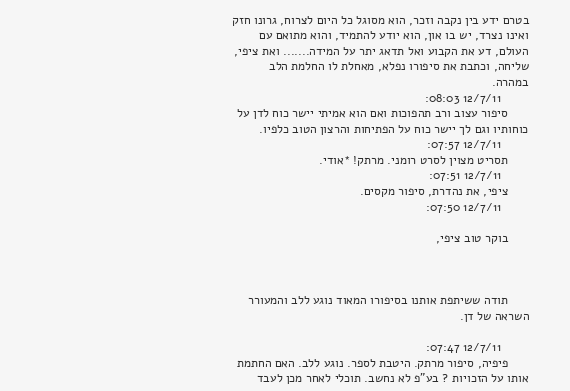בטרם ידע בין נקבה וזכר, הוא מסוגל כל היום לצרוח, גרונו חזק ואינו נצרד, יש בו און, הוא יודע להתמיד, והוא מתואם עם העולם, דע את הקבוע ואל תדאג יתר על המידה....... ואת ציפי, שליחה, וכתבת את סיפורו נפלא, מאחלת לו החלמת הלב במהרה.
        12/7/11 08:03:
      סיפור עצוב ורב תהפוכות ואם הוא אמיתי יישר כוח לדן על כוחותיו וגם לך יישר כוח על הפתיחות והרצון הטוב כלפיו.
        12/7/11 07:57:
      תסריט מצוין לסרט רומני. מרתק! *אודי.
        12/7/11 07:51:
      ציפי, את נהדרת, סיפור מקסים.
        12/7/11 07:50:

      בוקר טוב ציפי,



      תודה ששיתפת אותנו בסיפורו המאוד נוגע ללב והמעורר השראה של דן.

        12/7/11 07:47:
      פיפיה, סיפור מרתק. היטבת לספר. נוגע ללב. האם החתמת אותו על הזכויות ? בע"פ לא נחשב. תוכלי לאחר מכן לעבד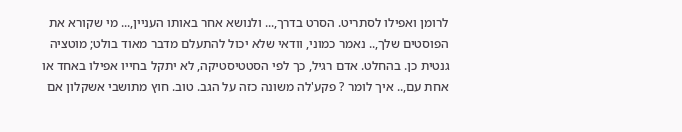לרומן ואפילו לסתריט. הסרט בדרך,... ולנושא אחר באותו העניין,... מי שקורא את הפוסטים שלך,.. נאמר כמוני, וודאי שלא יכול להתעלם מדבר מאוד בולט; מוטציה גנטית כן. בהחלט. אדם רגיל, כך לפי הסטטיסטיקה, לא יתקל בחייו אפילו באחד או אחת עם,.. איך לומר ? פקע'לה משונה כזה על הגב. טוב. חוץ מתושבי אשקלון אם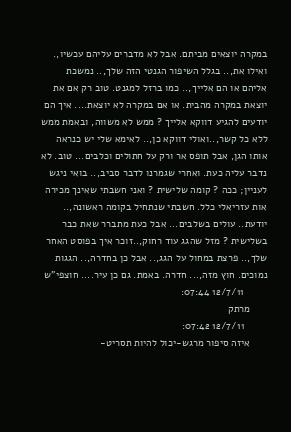במקרה יוצאים מביתם. אבל לא מדברים עליהם עכשיו,. ואילו את,.. בגלל השיפור הגנטי הזה שלך,.. נמשכת אליהם או הם אלייך,.. כמו ברזל למגנט. טוב רק אם את יוצאת במקרה מהבית. או אם במקרה לא יוצאת.... איך הם יודעים להגיע דווקא אלייך ? ממש לא משווה, ובאמת ממש ללא כל קשר,..ואולי דווקא כן,.. לאימא שלי יש כנראה אותו הגן, אבל תופס אר ורק על חתולים וכלבים... טוב. לא נדבר עליה כעת. ואחרי שגמרנו לדבר סביב,.. בואי ניגש לעניין; ככה ? קומה שלישית ? ואני חשבתי שאינך מכירה אות עזריאלי כלל. חשבתי שנתחיל בקומה ראשונה,.. יודעת.. עולים בשלבים... אבל כעת מתברר שאת כבר בשלישית ? מזל שהגג עוד רחוק,..זוכר איך בפוסט האחר שלך,.. פרצת במחול על הגג,.. אבל כן בחדרה,.. הגגות נמוכים. חוץ מזה,... חדרה. באמת. גם כן עיר.... חוצפי"ש
        12/7/11 07:44:
      מרתק
        12/7/11 07:42:
      איזה סיפור מרגש-יכול להיות תסריט-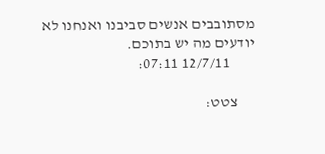מסתובבים אנשים סביבנו ואנחנו לא יודעים מה יש בתוכם.
        12/7/11 07:11:

      צטט: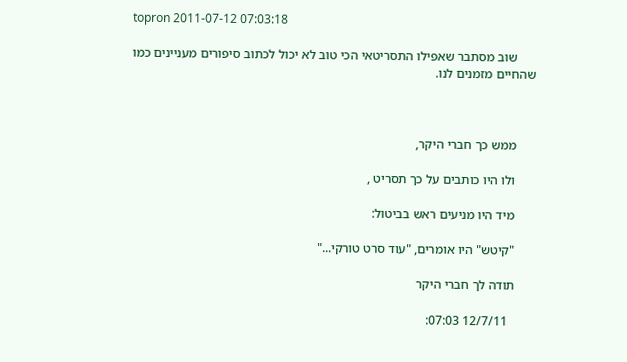topron 2011-07-12 07:03:18

      שוב מסתבר שאפילו התסריטאי הכי טוב לא יכול לכתוב סיפורים מעניינים כמו שהחיים מזמנים לנו.



      ממש כך חברי היקר,

      ולו היו כותבים על כך תסריט ,

      מיד היו מניעים ראש בביטול:

      "קיטש" היו אומרים, "עוד סרט טורקי..."

      תודה לך חברי היקר

        12/7/11 07:03: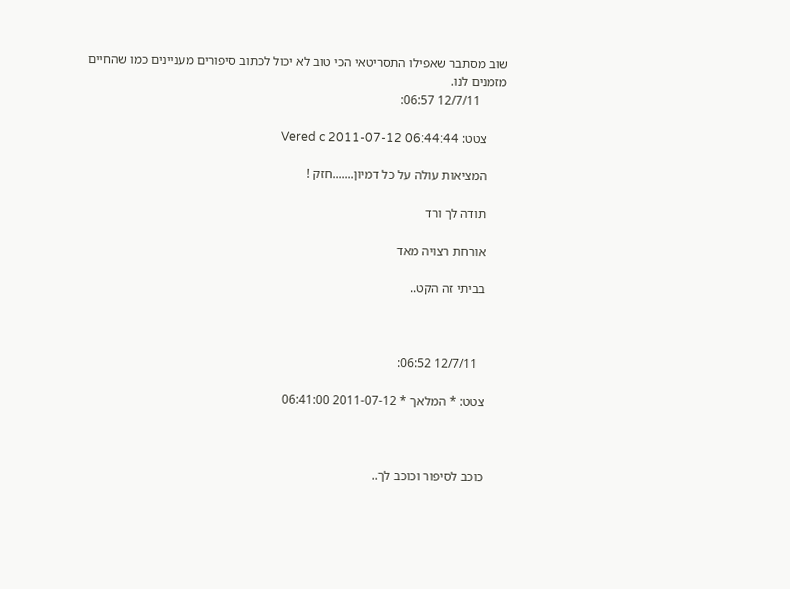שוב מסתבר שאפילו התסריטאי הכי טוב לא יכול לכתוב סיפורים מעניינים כמו שהחיים מזמנים לנו.
        12/7/11 06:57:

      צטט: Vered c 2011-07-12 06:44:44

      המציאות עולה על כל דמיון.......חזק !

      תודה לך ורד

      אורחת רצויה מאד

      בביתי זה הקט..



        12/7/11 06:52:

      צטט: * המלאך * 2011-07-12 06:41:00



      כוכב לסיפור וכוכב לך..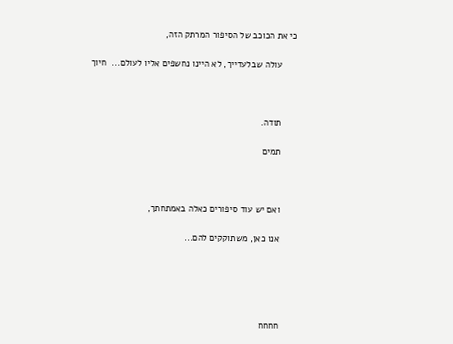כי את הכוכב של הסיפור המרתק הזה,

      עולה שבלעדייך, לא היינו נחשפים אליו לעולם...  חיוך



      תודה.

      תמים



      ואם יש עוד סיפורים כאלה באמתחתך,

      אנו כאן, משתוקקים להם...





      חחחח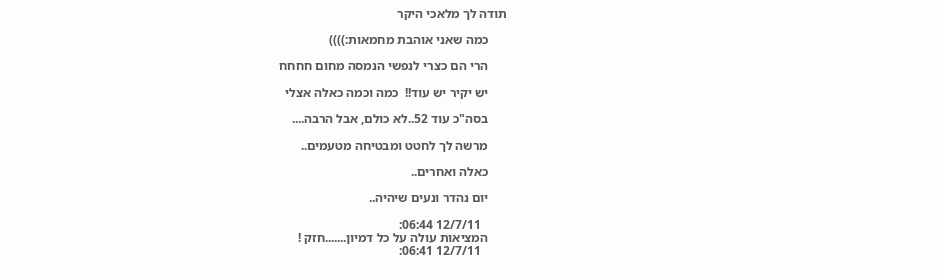תודה לך מלאכי היקר

      כמה שאני אוהבת מחמאות:))))

      הרי הם כצרי לנפשי הנמסה מחום חחחח

      יש יקיר יש עוד!!  כמה וכמה כאלה אצלי

      בסה"כ עוד 52..לא כולם, אבל הרבה....

      מרשה לך לחטט ומבטיחה מטעמים..

      כאלה ואחרים..

      יום נהדר ונעים שיהיה..

        12/7/11 06:44:
      המציאות עולה על כל דמיון.......חזק !
        12/7/11 06:41: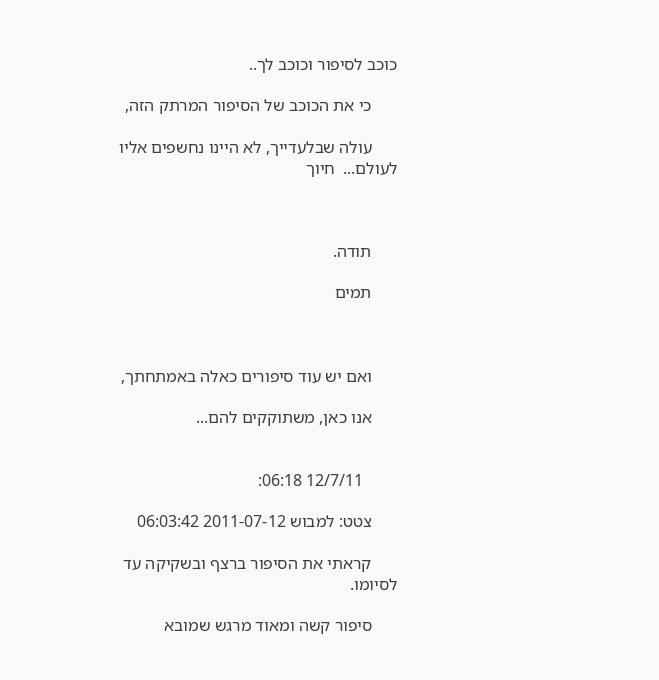כוכב לסיפור וכוכב לך..

      כי את הכוכב של הסיפור המרתק הזה,

      עולה שבלעדייך, לא היינו נחשפים אליו לעולם...  חיוך



      תודה.

      תמים



      ואם יש עוד סיפורים כאלה באמתחתך,

      אנו כאן, משתוקקים להם...


        12/7/11 06:18:

      צטט: למבוש 2011-07-12 06:03:42

      קראתי את הסיפור ברצף ובשקיקה עד לסיומו.

      סיפור קשה ומאוד מרגש שמובא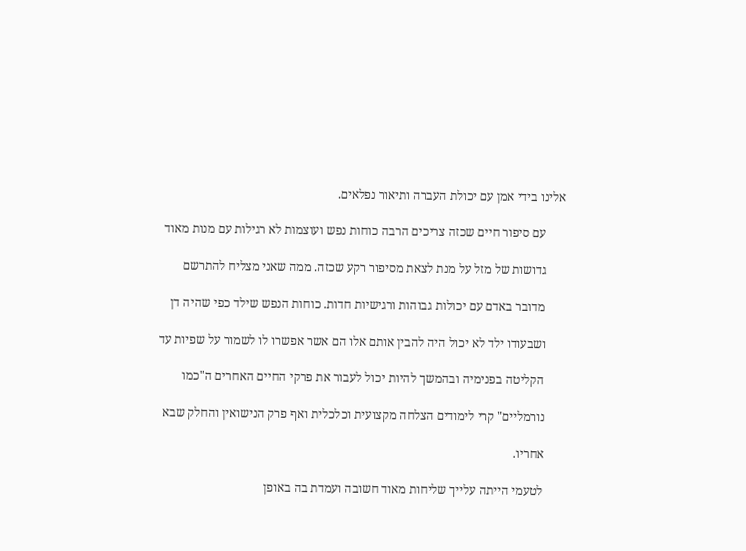אלינו בידי אמן עם יכולת העברה ותיאור נפלאים.

      עם סיפור חיים שכזה צריכים הרבה כוחות נפש ועוצמות לא רגילות עם מנות מאוד

      גדושות של מזל על מנת לצאת מסיפור רקע שכזה. ממה שאני מצליח להתרשם

      מדובר באדם עם יכולות גבוהות ורגישיות חדות. כוחות הנפש שילד כפי שהיה דן

      ושבעודו ילד לא יכול היה להבין אותם אלו הם אשר אפשרו לו לשמור על שפיות עד

      הקליטה בפנימיה ובהמשך להיות יכול לעבור את פרקי החיים האחרים ה"כמו

      נורמליים" קרי לימודים הצלחה מקצועית וכלכלית ואף פרק הנישואין והחלק שבא

      אחריו.

      לטעמי הייתה עלייך שליחות מאוד חשובה ועמדת בה באופן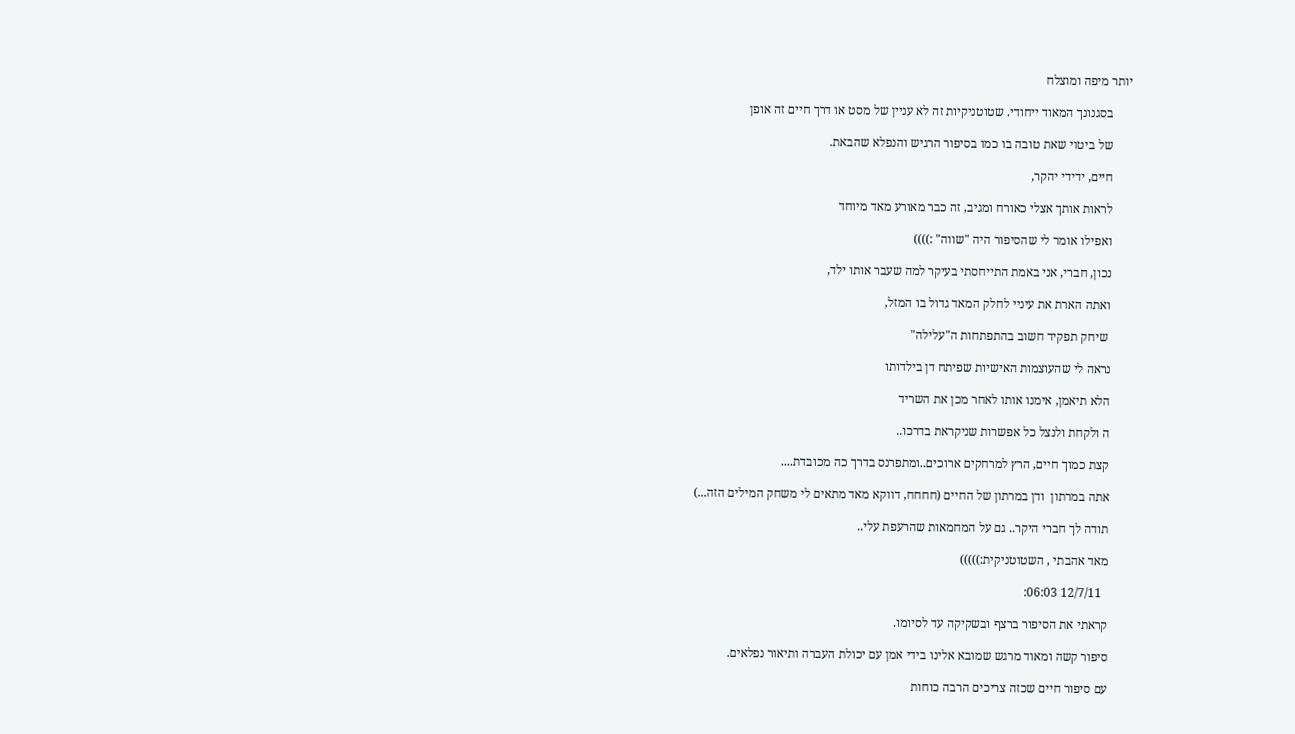יותר מיפה ומוצלח

      בסגנונך המאוד ייחודי. שטוטניקיות זה לא עניין של מסט או דרך חיים זה אופן

      של ביטוי שאת טובה בו כמו בסיפור הרגיש והנפלא שהבאת.

      חיים, ידידי יהקר,

      לראות אותך אצלי כאורח ומגיב, זה כבר מאורע מאד מיוחד

      ואפילו אומר לי שהסיפור היה "שווה" :))))

      נכון, חברי, אני באמת התייחסתי בעיקר למה שעבר אותו ילד,

      ואתה הארת את עיניי לחלק המאד גדול בו המזל,

       שיחק תפקיד חשוב בהתפתחות ה"עלילה"

      נראה לי שהעוצמות האישיות שפיתח דן בילדותו

      הלא תיאמן, אימנו אותו לאחר מכן את השריד

      ה ולקחת ולנצל כל אפשרות שניקראת בדרכו..

      קצת כמוך חיים, הרץ למרחקים ארוכים..ומתפרנס בדרך כה מכובדת....

      אתה במרתון  ודן במרתון של החיים (חחחח, דווקא מאד מתאים לי משחק המילים הזה...)

      תודה לך חברי היקר.. גם על המחמאות שהרעפת עלי..

      מאד אהבתי , השטוטניקית:)))))

        12/7/11 06:03:

      קראתי את הסיפור ברצף ובשקיקה עד לסיומו.

      סיפור קשה ומאוד מרגש שמובא אלינו בידי אמן עם יכולת העברה ותיאור נפלאים.

      עם סיפור חיים שכזה צריכים הרבה כוחות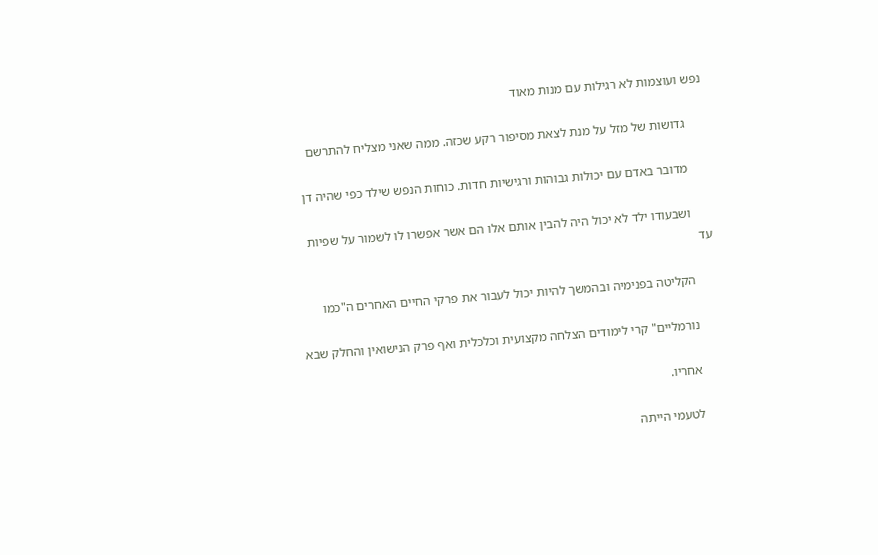נפש ועוצמות לא רגילות עם מנות מאוד

      גדושות של מזל על מנת לצאת מסיפור רקע שכזה. ממה שאני מצליח להתרשם

      מדובר באדם עם יכולות גבוהות ורגישיות חדות. כוחות הנפש שילד כפי שהיה דן

      ושבעודו ילד לא יכול היה להבין אותם אלו הם אשר אפשרו לו לשמור על שפיות עד

      הקליטה בפנימיה ובהמשך להיות יכול לעבור את פרקי החיים האחרים ה"כמו

      נורמליים" קרי לימודים הצלחה מקצועית וכלכלית ואף פרק הנישואין והחלק שבא

      אחריו.

      לטעמי הייתה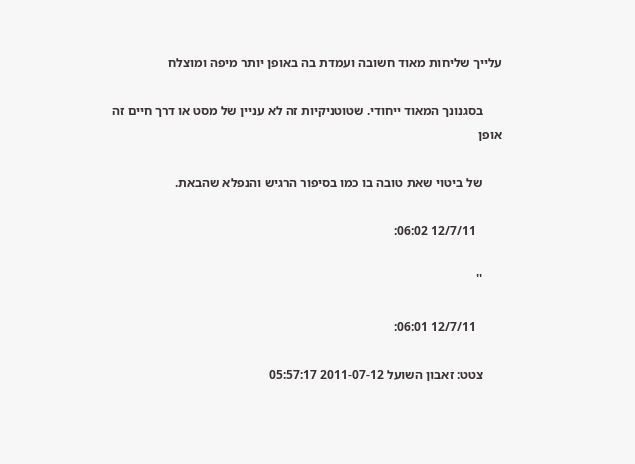עלייך שליחות מאוד חשובה ועמדת בה באופן יותר מיפה ומוצלח

      בסגנונך המאוד ייחודי. שטוטניקיות זה לא עניין של מסט או דרך חיים זה אופן

      של ביטוי שאת טובה בו כמו בסיפור הרגיש והנפלא שהבאת.

        12/7/11 06:02:

      ''

        12/7/11 06:01:

      צטט: זאבון השועל 2011-07-12 05:57:17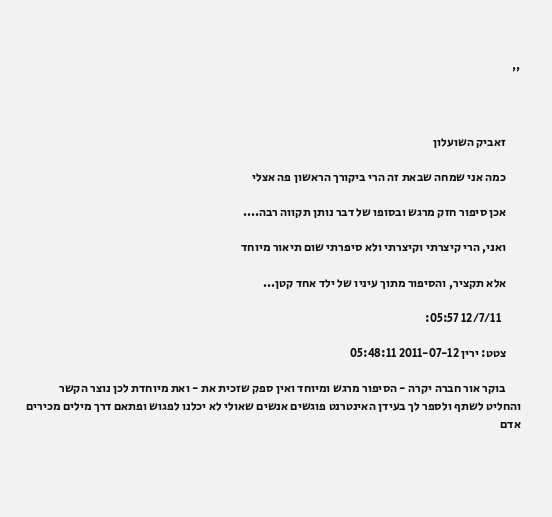''



      זאביק השועלון

      כמה אני שמחה שבאת זה הרי ביקורך הראשון פה אצלי

      אכן סיפור חזק מרגש ובסופו של דבר נותן תקווה רבה....

      ואני, הרי קיצרתי וקיצרתי ולא סיפרתי שום תיאור מיוחד

      אלא תקציר, והסיפור מתוך עיניו של ילד אחד קטן...

        12/7/11 05:57:

      צטט: ירין 2011-07-12 05:48:11

      בוקר אור חברה יקרה - הסיפור מרגש ומיוחד ואין ספק שזכית את - ואת מיוחדת לכן נוצר הקשר והחליט לשתף ולספר לך בעידן האינטרנט פוגשים אנשים שאולי לא יכלנו לפגוש ופתאם דרך מילים מכירים אדם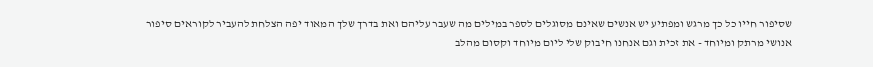שסיפור חייו כל כך מרגש ומפתיע יש אנשים שאינם מסוגלים לספר במילים מה שעבר עליהם ואת בדרך שלך המאוד יפה הצלחת להעביר לקוראים סיפור אנושי מרתק ומיוחד - את זכית וגם אנחנו חיבוק שלי ליום מיוחד וקסום מהלב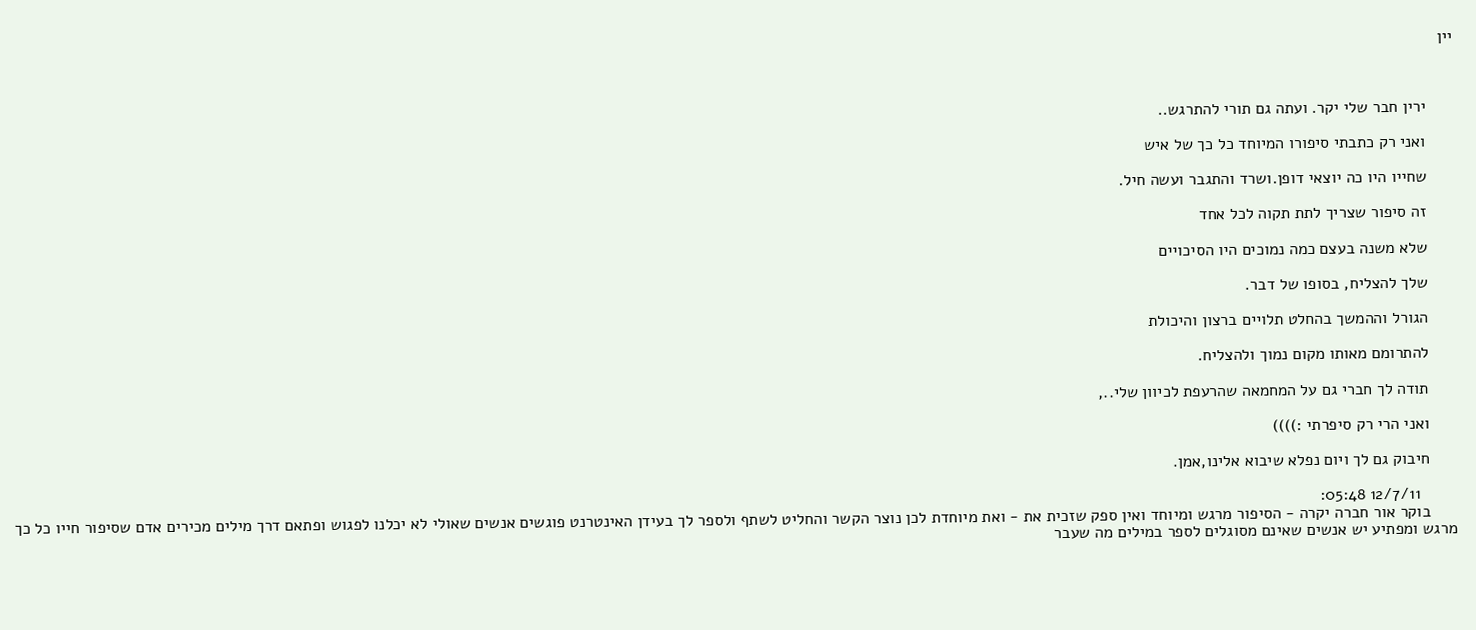יין



      ירין חבר שלי יקר. ועתה גם תורי להתרגש..

      ואני רק כתבתי סיפורו המיוחד כל כך של איש

      שחייו היו כה יוצאי דופן.ושרד והתגבר ועשה חיל.

      זה סיפור שצריך לתת תקוה לכל אחד

      שלא משנה בעצם כמה נמוכים היו הסיכויים

      שלך להצליח, בסופו של דבר.

      הגורל וההמשך בהחלט תלויים ברצון והיכולת

      להתרומם מאותו מקום נמוך ולהצליח.

      תודה לך חברי גם על המחמאה שהרעפת לכיוון שלי..,

      ואני הרי רק סיפרתי :))))

      חיבוק גם לך ויום נפלא שיבוא אלינו,אמן.

        12/7/11 05:48:
      בוקר אור חברה יקרה - הסיפור מרגש ומיוחד ואין ספק שזכית את - ואת מיוחדת לכן נוצר הקשר והחליט לשתף ולספר לך בעידן האינטרנט פוגשים אנשים שאולי לא יכלנו לפגוש ופתאם דרך מילים מכירים אדם שסיפור חייו כל כך מרגש ומפתיע יש אנשים שאינם מסוגלים לספר במילים מה שעבר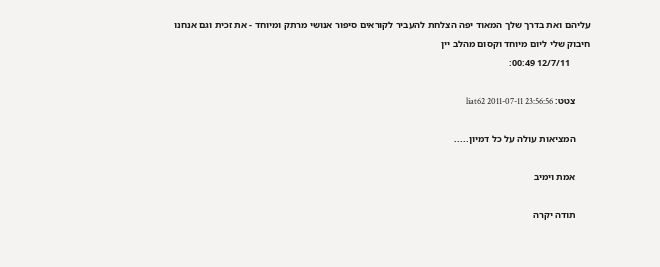עליהם ואת בדרך שלך המאוד יפה הצלחת להעביר לקוראים סיפור אנושי מרתק ומיוחד - את זכית וגם אנחנו חיבוק שלי ליום מיוחד וקסום מהלב יין
        12/7/11 00:49:

      צטט: liat62 2011-07-11 23:56:56

      המציאות עולה על כל דמיון.....

      אמת וימיב

      תודה יקרה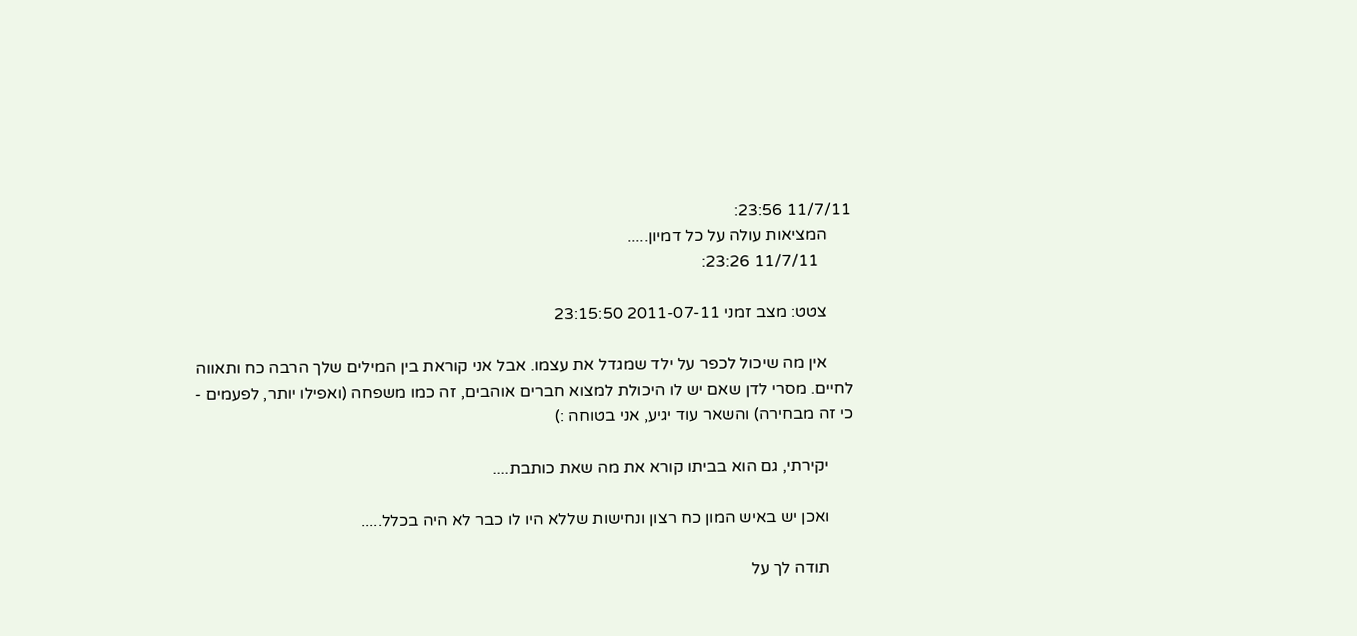11/7/11 23:56:
      המציאות עולה על כל דמיון.....
        11/7/11 23:26:

      צטט: מצב זמני 2011-07-11 23:15:50

      אין מה שיכול לכפר על ילד שמגדל את עצמו. אבל אני קוראת בין המילים שלך הרבה כח ותאווה לחיים. מסרי לדן שאם יש לו היכולת למצוא חברים אוהבים, זה כמו משפחה (ואפילו יותר, לפעמים - כי זה מבחירה) והשאר עוד יגיע, אני בטוחה :)

      יקירתי, גם הוא בביתו קורא את מה שאת כותבת....

      ואכן יש באיש המון כח רצון ונחישות שללא היו לו כבר לא היה בכלל.....

      תודה לך על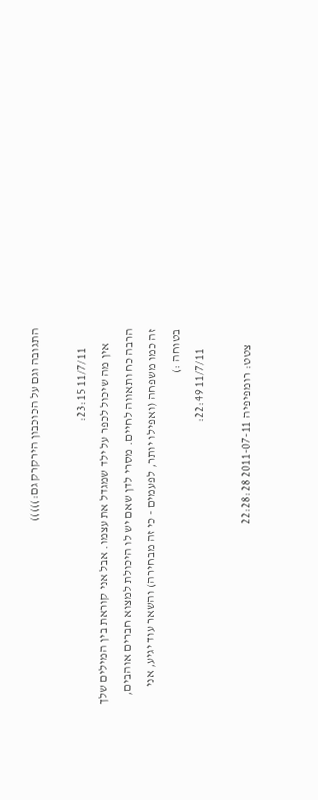התגובה וגם על הכוכבון הירקרק גם:)))))

        11/7/11 23:15:
      אין מה שיכול לכפר על ילד שמגדל את עצמו. אבל אני קוראת בין המילים שלך הרבה כח ותאווה לחיים. מסרי לדן שאם יש לו היכולת למצוא חברים אוהבים, זה כמו משפחה (ואפילו יותר, לפעמים - כי זה מבחירה) והשאר עוד יגיע, אני בטוחה :)
        11/7/11 22:49:

      צטט: רומפיפיה 2011-07-11 22:28:28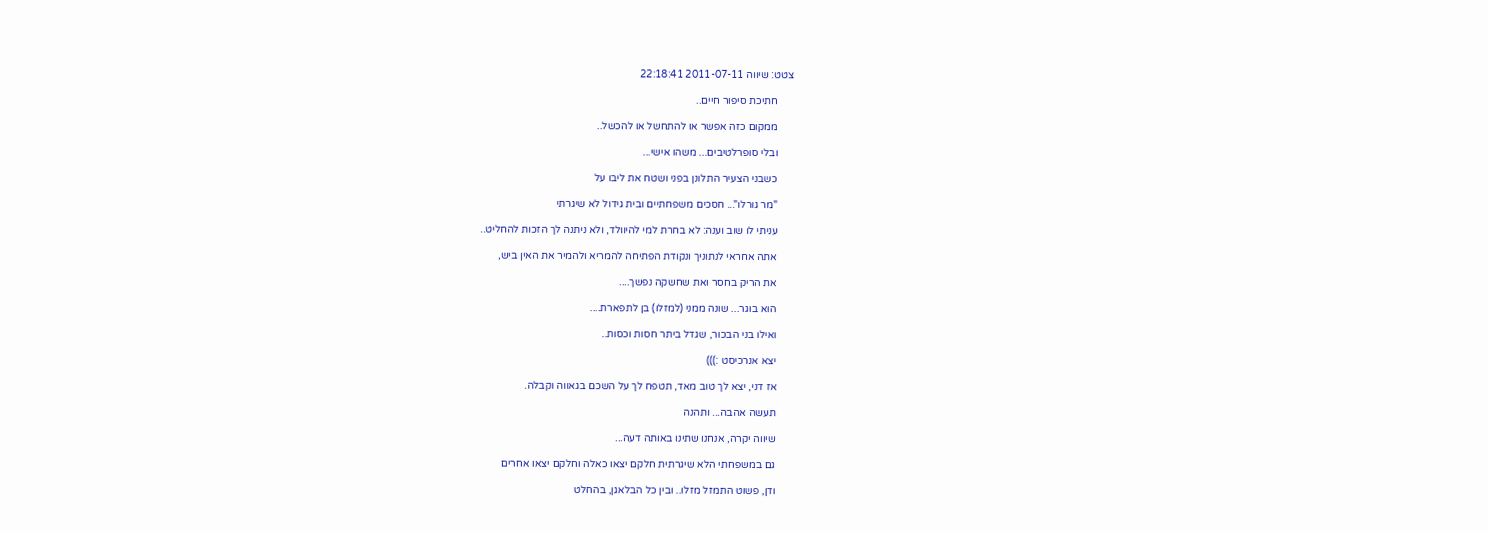צטט: שיווה 2011-07-11 22:18:41

      חתיכת סיפור חיים..

      ממקום כזה אפשר או להתחשל או להכשל..

      ובלי סופרלטיבים... משהו אישי...

      כשבני הצעיר התלונן בפני ושטח את ליבו על

      "מר גורלו"... חסכים משפחתיים ובית גידול לא שיגרתי

      עניתי לו שוב וענה: לא בחרת למי להיוולד, ולא ניתנה לך הזכות להחליט..

      אתה אחראי לנתוניך ונקודת הפתיחה להמריא ולהמיר את האין ביש,

      את הריק בחסר ואת שחשקה נפשך....

      הוא בוגר... שונה ממני (למזלו) בן לתפארת....

      ואילו בני הבכור, שגדל ביתר חסות וכסות..

      יצא אנרכיסט :)))

      אז דני, יצא לך טוב מאד, תטפח לך על השכם בגאווה וקבלה.

      תעשה אהבה... ותהנה

      שיווה יקרה, אנחנו שתינו באותה דעה...

      גם במשפחתי הלא שיגרתית חלקם יצאו כאלה וחלקם יצאו אחרים

      ודן, פשוט התמזל מזלו.. ובין כל הבלאגן, בהחלט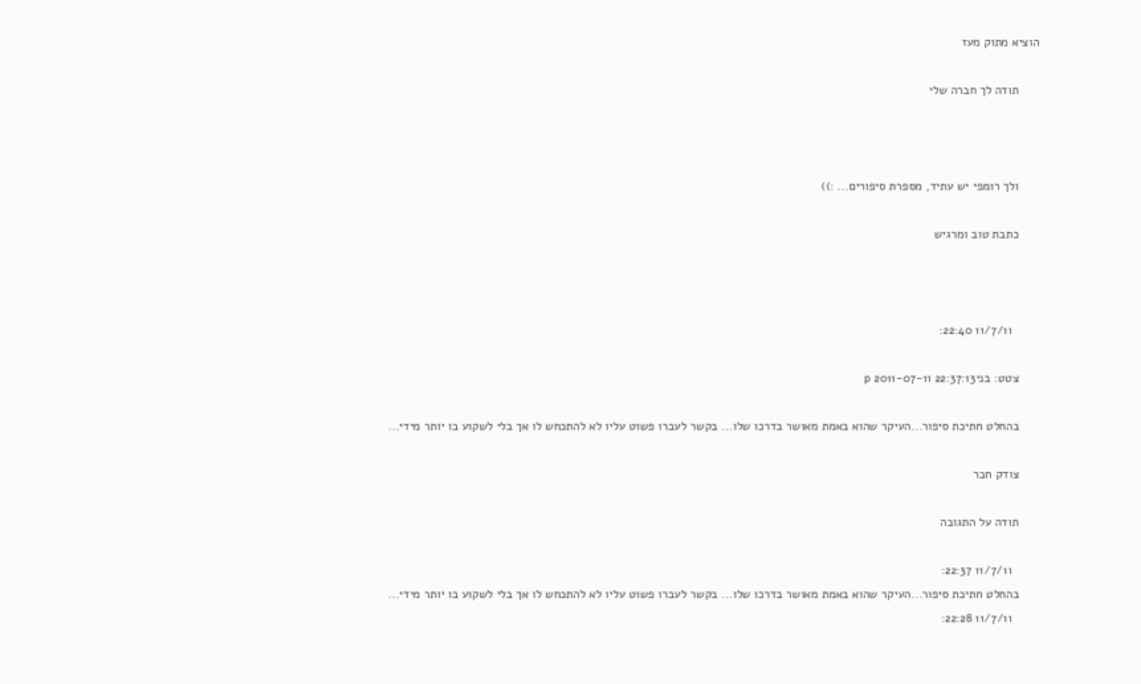הוציא מתוק מעז

      תודה לך חברה שלי



      ולך רומפי יש עתיד, מספרת סיפורים... :))

      כתבת טוב ומרגיש



        11/7/11 22:40:

      צטט: בניp 2011-07-11 22:37:13

      בהחלט חתיכת סיפור...העיקר שהוא באמת מאושר בדרכו שלו... בקשר לעברו פשוט עליו לא להתכחש לו אך בלי לשקוע בו יותר מידי...

      צודק חבר

      תודה על התגובה

        11/7/11 22:37:
      בהחלט חתיכת סיפור...העיקר שהוא באמת מאושר בדרכו שלו... בקשר לעברו פשוט עליו לא להתכחש לו אך בלי לשקוע בו יותר מידי...
        11/7/11 22:28: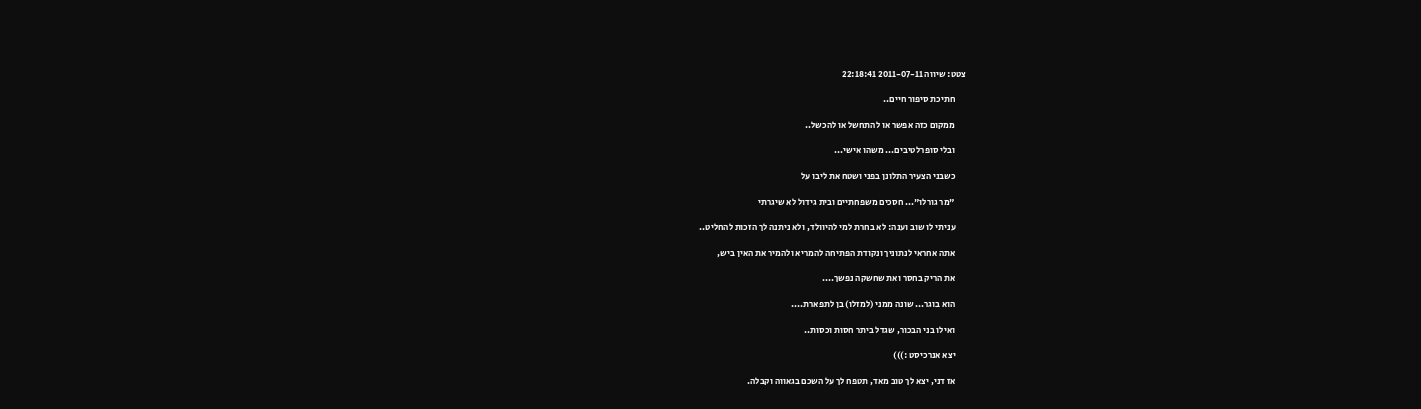צטט: שיווה 2011-07-11 22:18:41

      חתיכת סיפור חיים..

      ממקום כזה אפשר או להתחשל או להכשל..

      ובלי סופרלטיבים... משהו אישי...

      כשבני הצעיר התלונן בפני ושטח את ליבו על

      "מר גורלו"... חסכים משפחתיים ובית גידול לא שיגרתי

      עניתי לו שוב וענה: לא בחרת למי להיוולד, ולא ניתנה לך הזכות להחליט..

      אתה אחראי לנתוניך ונקודת הפתיחה להמריא ולהמיר את האין ביש,

      את הריק בחסר ואת שחשקה נפשך....

      הוא בוגר... שונה ממני (למזלו) בן לתפארת....

      ואילו בני הבכור, שגדל ביתר חסות וכסות..

      יצא אנרכיסט :)))

      אז דני, יצא לך טוב מאד, תטפח לך על השכם בגאווה וקבלה.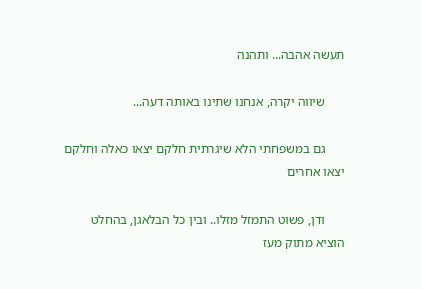תעשה אהבה... ותהנה

      שיווה יקרה, אנחנו שתינו באותה דעה...

      גם במשפחתי הלא שיגרתית חלקם יצאו כאלה וחלקם יצאו אחרים

      ודן, פשוט התמזל מזלו.. ובין כל הבלאגן, בהחלט הוציא מתוק מעז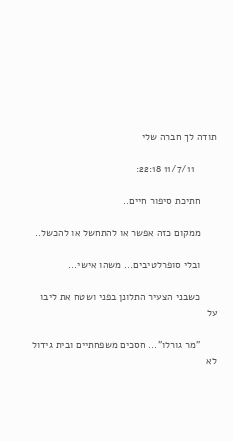תודה לך חברה שלי

        11/7/11 22:18:

      חתיכת סיפור חיים..

      ממקום כזה אפשר או להתחשל או להכשל..

      ובלי סופרלטיבים... משהו אישי...

      כשבני הצעיר התלונן בפני ושטח את ליבו על

      "מר גורלו"... חסכים משפחתיים ובית גידול לא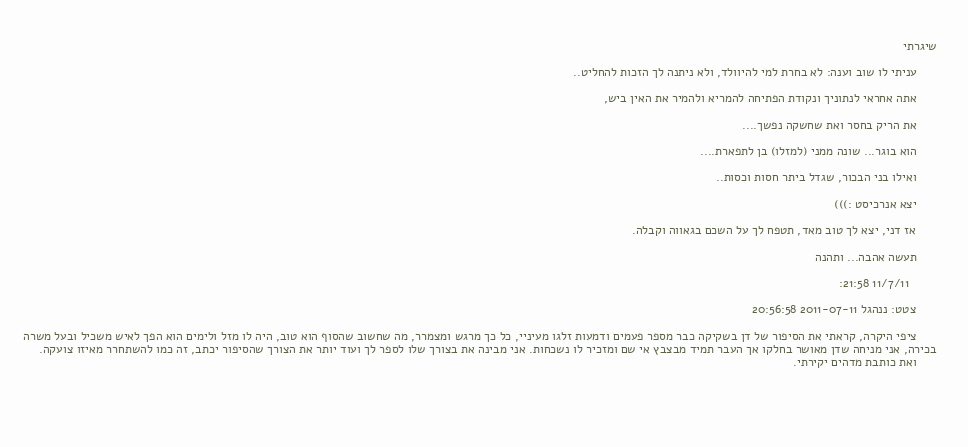שיגרתי

      עניתי לו שוב וענה: לא בחרת למי להיוולד, ולא ניתנה לך הזכות להחליט..

      אתה אחראי לנתוניך ונקודת הפתיחה להמריא ולהמיר את האין ביש,

      את הריק בחסר ואת שחשקה נפשך....

      הוא בוגר... שונה ממני (למזלו) בן לתפארת....

      ואילו בני הבכור, שגדל ביתר חסות וכסות..

      יצא אנרכיסט :)))

      אז דני, יצא לך טוב מאד, תטפח לך על השכם בגאווה וקבלה.

      תעשה אהבה... ותהנה

        11/7/11 21:58:

      צטט: ננהגל 2011-07-11 20:56:58

      ציפי היקרה, קראתי את הסיפור של דן בשקיקה כבר מספר פעמים ודמעות זלגו מעיניי, כל כך מרגש ומצמרר, מה שחשוב שהסוף הוא טוב, היה לו מזל ולימים הוא הפך לאיש משכיל ובעל משרה בכירה, אני מניחה שדן מאושר בחלקו אך העבר תמיד מבצבץ אי שם ומזכיר לו נשכחות. אני מבינה את בצורך שלו לספר לך ועוד יותר את הצורך שהסיפור יכתב, זה כמו להשתחרר מאיזו צועקה.
      ואת כותבת מדהים יקירתי.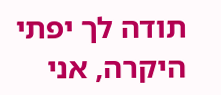תודה לך יפתי היקרה, אני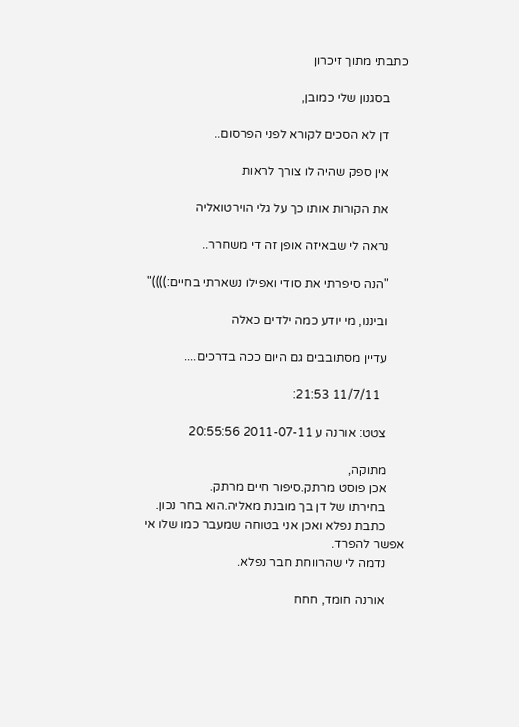כתבתי מתוך זיכרון

      בסגנון שלי כמובן,

      דן לא הסכים לקורא לפני הפרסום..

      אין ספק שהיה לו צורך לראות

      את הקורות אותו כך על גלי הוירטואליה

      נראה לי שבאיזה אופן זה די משחרר..

      "הנה סיפרתי את סודי ואפילו נשארתי בחיים:))))"

      וביננו, מי יודע כמה ילדים כאלה

      עדיין מסתובבים גם היום ככה בדרכים....

        11/7/11 21:53:

      צטט: אורנה ע 2011-07-11 20:55:56

      מתוקה,
      אכן פוסט מרתק.סיפור חיים מרתק.
      בחירתו של דן בך מובנת מאליה.הוא בחר נכון.
      כתבת נפלא ואכן אני בטוחה שמעבר כמו שלו אי אפשר להפרד.
      נדמה לי שהרווחת חבר נפלא.

      אורנה חומד, חחח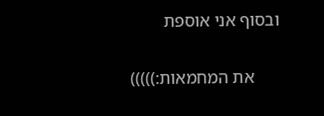ובסוף אני אוספת

      את המחמאות:)))))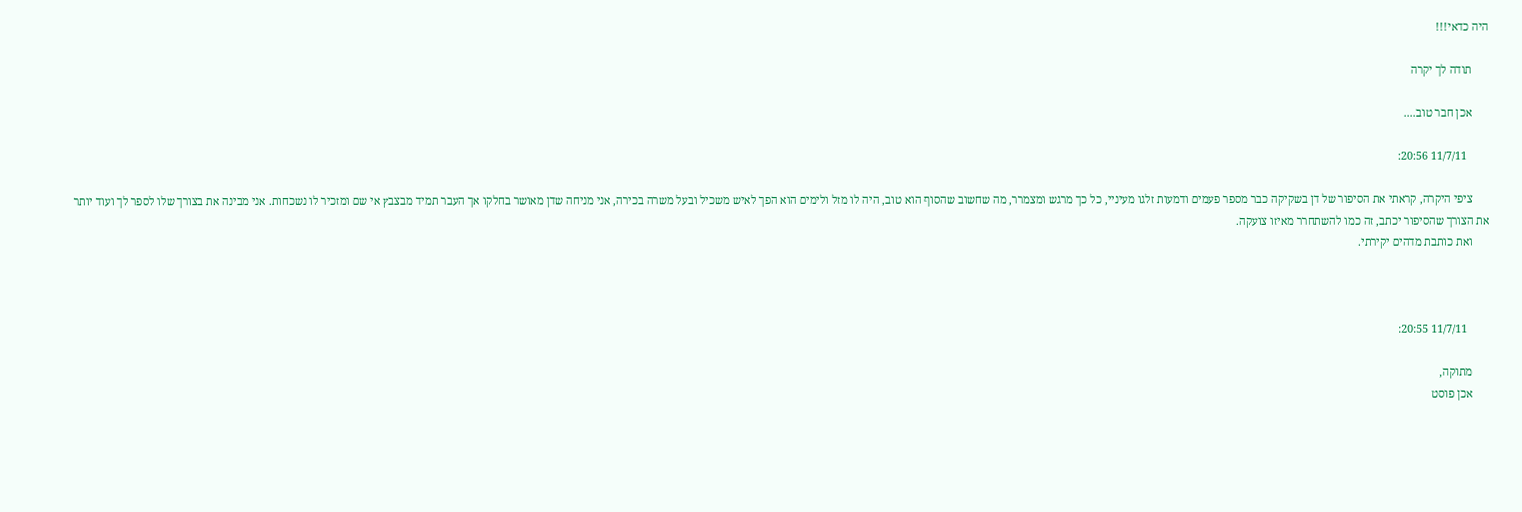היה כדאי!!!

      תודה לך יקרה

      אכן חבר טוב....

        11/7/11 20:56:

      ציפי היקרה, קראתי את הסיפור של דן בשקיקה כבר מספר פעמים ודמעות זלגו מעיניי, כל כך מרגש ומצמרר, מה שחשוב שהסוף הוא טוב, היה לו מזל ולימים הוא הפך לאיש משכיל ובעל משרה בכירה, אני מניחה שדן מאושר בחלקו אך העבר תמיד מבצבץ אי שם ומזכיר לו נשכחות. אני מבינה את בצורך שלו לספר לך ועוד יותר את הצורך שהסיפור יכתב, זה כמו להשתחרר מאיזו צועקה.
      ואת כותבת מדהים יקירתי.



        11/7/11 20:55:

      מתוקה,
      אכן פוסט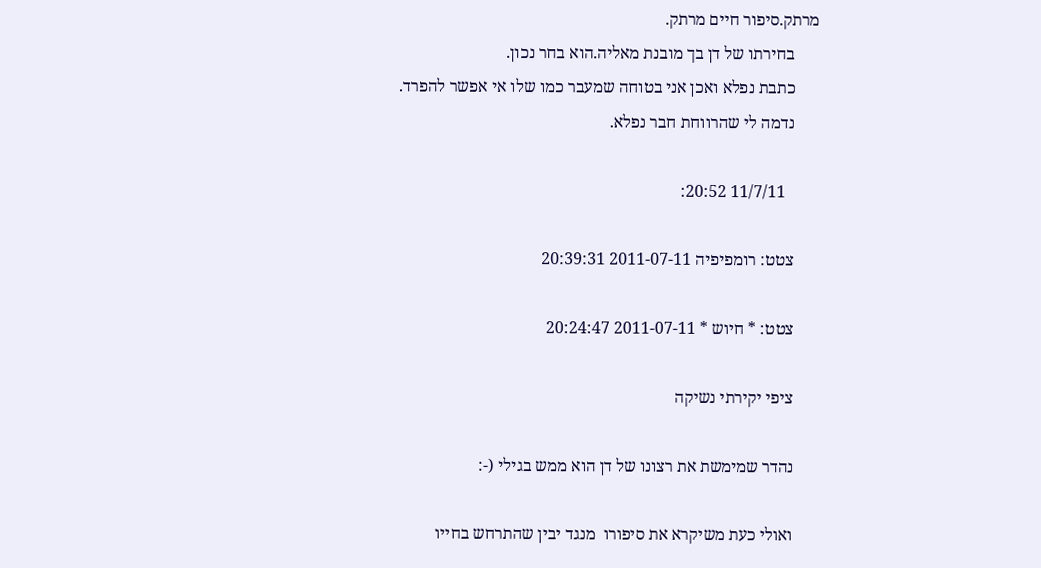מרתק.סיפור חיים מרתק.
      בחירתו של דן בך מובנת מאליה.הוא בחר נכון.
      כתבת נפלא ואכן אני בטוחה שמעבר כמו שלו אי אפשר להפרד.
      נדמה לי שהרווחת חבר נפלא.

        11/7/11 20:52:

      צטט: רומפיפיה 2011-07-11 20:39:31

      צטט: * חיוש * 2011-07-11 20:24:47

      ציפי יקירתי נשיקה

      נהדר שמימשת את רצונו של דן הוא ממש בגילי (-:

      ואולי כעת משיקרא את סיפורו  מנגד יבין שהתרחש בחייו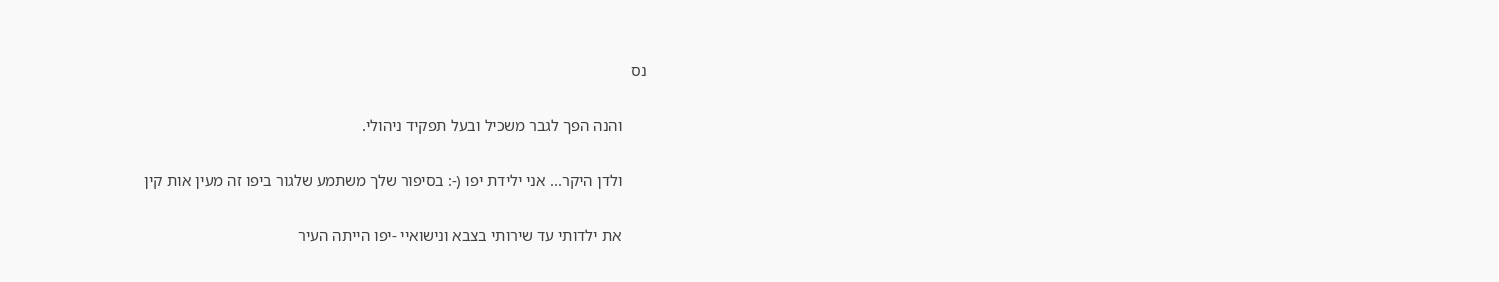נס

      והנה הפך לגבר משכיל ובעל תפקיד ניהולי.

      ולדן היקר... אני ילידת יפו (-: בסיפור שלך משתמע שלגור ביפו זה מעין אות קין

      את ילדותי עד שירותי בצבא ונישואיי -יפו הייתה העיר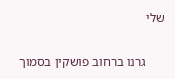שלי

      גרנו ברחוב פושקין בסמוך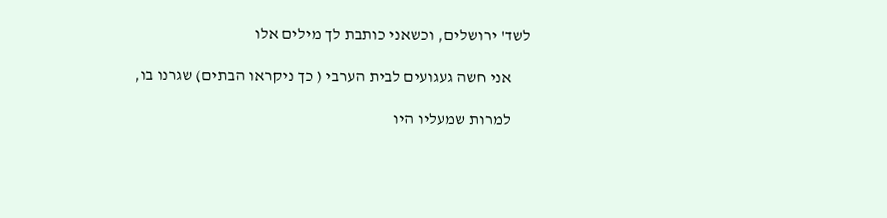לשד' ירושלים, וכשאני כותבת לך מילים אלו

      אני חשה געגועים לבית הערבי ( כך ניקראו הבתים) שגרנו בו,

      למרות שמעליו היו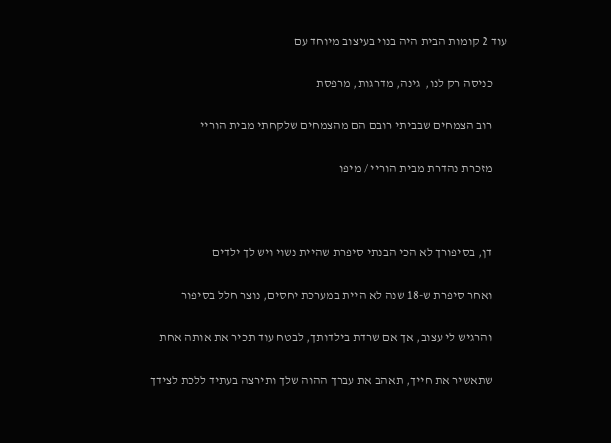עוד 2 קומות הבית היה בנוי בעיצוב מיוחד עם

      כניסה רק לנו,  גינה, מדרגות, מרפסת

      רוב הצמחים שבביתי רובם הם מהצמחים שלקחתי מבית הוריי

      מזכרת נהדרת מבית הוריי / מיפו



      דן, בסיפורך לא הכי הבנתי סיפרת שהיית נשוי ויש לך ילדים

      ואחר סיפרת ש-18 שנה לא היית במערכת יחסים, נוצר חלל בסיפור

      והרגיש לי עצוב, אך אם שרדת בילדותך, לבטח עוד תכיר את אותה אחת

      שתאשיר את חייך, תאהב את עברך ההוה שלך ותירצה בעתיד ללכת לצידך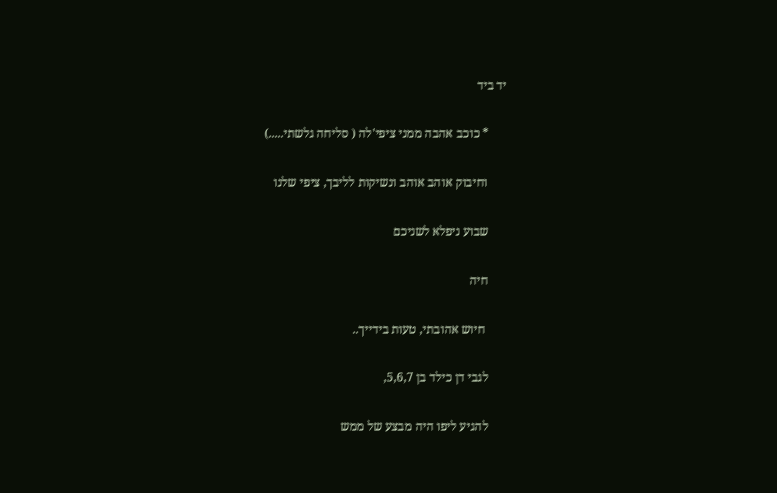יד ביד

      * כוכב אהבה ממני ציפי'לה ( סליחה גלשתי.....)

      וחיבוק אוהב אוהב ונשיקות לליבך, ציפי שלנו

      שבוע ניפלא לשניכם

      חיה

       חיוש אהובתי, טעות בידייך..

      לגבי דן כילד בן 5,6,7,

      להגיע ליפו היה מבצע של ממש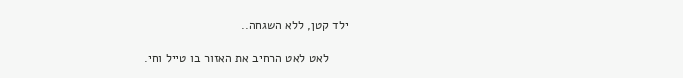ילד קטן, ללא השגחה..

      לאט לאט הרחיב את האזור בו טייל וחי.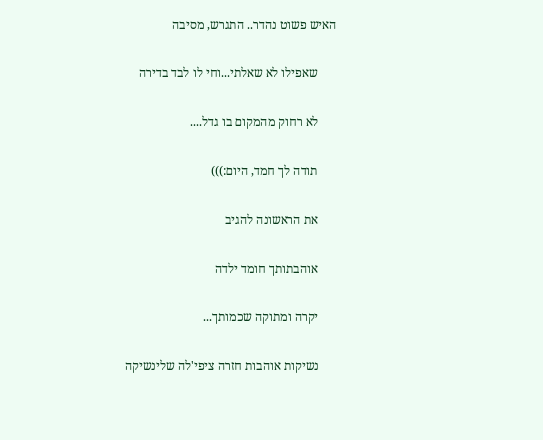האיש פשוט נהדר.. התגרש, מסיבה

      שאפילו לא שאלתי...וחי לו לבד בדירה

      לא רחוק מהמקום בו גדל....

      תודה לך חמד, היום:)))

      את הראשונה להגיב

      אוהבתותך חומד ילדה

      יקרה ומתוקה שכמותך...

      נשיקות אוהבות חזרה ציפי'לה שלינשיקה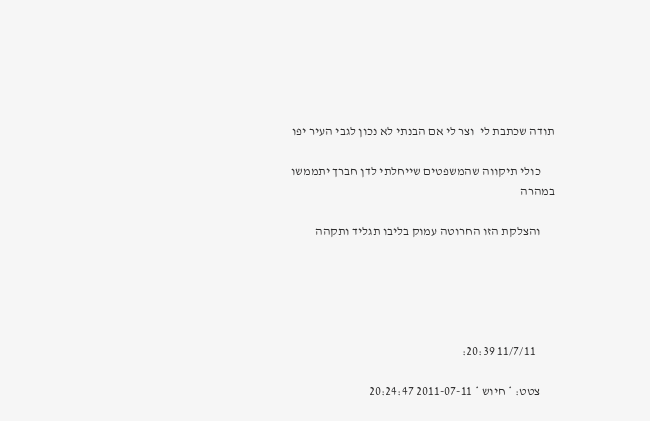תודה שכתבת לי  וצר לי אם הבנתי לא נכון לגבי העיר יפו

      כולי תיקווה שהמשפטים שייחלתי לדן חברך יתממשו במהרה

      והצלקת הזו החרוטה עמוק בליבו תגליד ותקהה





        11/7/11 20:39:

      צטט: * חיוש * 2011-07-11 20:24:47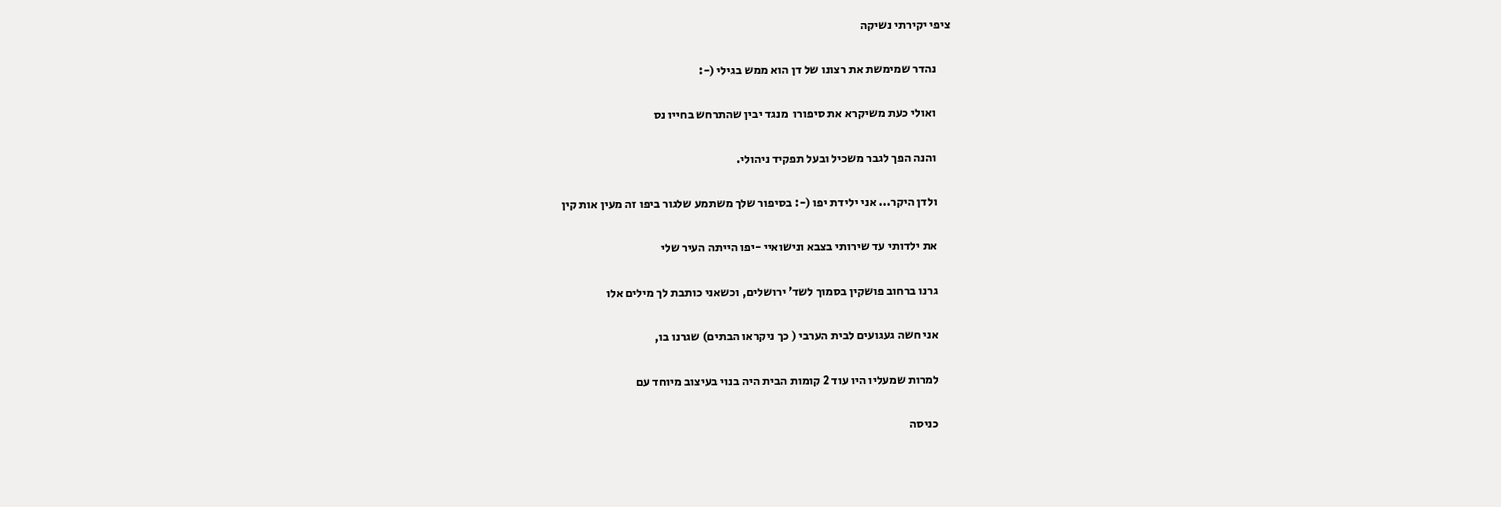ציפי יקירתי נשיקה

      נהדר שמימשת את רצונו של דן הוא ממש בגילי (-:

      ואולי כעת משיקרא את סיפורו  מנגד יבין שהתרחש בחייו נס

      והנה הפך לגבר משכיל ובעל תפקיד ניהולי.

      ולדן היקר... אני ילידת יפו (-: בסיפור שלך משתמע שלגור ביפו זה מעין אות קין

      את ילדותי עד שירותי בצבא ונישואיי -יפו הייתה העיר שלי

      גרנו ברחוב פושקין בסמוך לשד' ירושלים, וכשאני כותבת לך מילים אלו

      אני חשה געגועים לבית הערבי ( כך ניקראו הבתים) שגרנו בו,

      למרות שמעליו היו עוד 2 קומות הבית היה בנוי בעיצוב מיוחד עם

      כניסה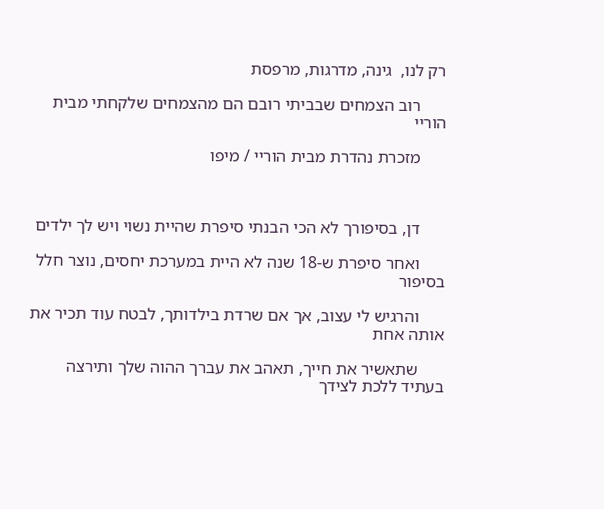רק לנו,  גינה, מדרגות, מרפסת

      רוב הצמחים שבביתי רובם הם מהצמחים שלקחתי מבית הוריי

      מזכרת נהדרת מבית הוריי / מיפו



      דן, בסיפורך לא הכי הבנתי סיפרת שהיית נשוי ויש לך ילדים

      ואחר סיפרת ש-18 שנה לא היית במערכת יחסים, נוצר חלל בסיפור

      והרגיש לי עצוב, אך אם שרדת בילדותך, לבטח עוד תכיר את אותה אחת

      שתאשיר את חייך, תאהב את עברך ההוה שלך ותירצה בעתיד ללכת לצידך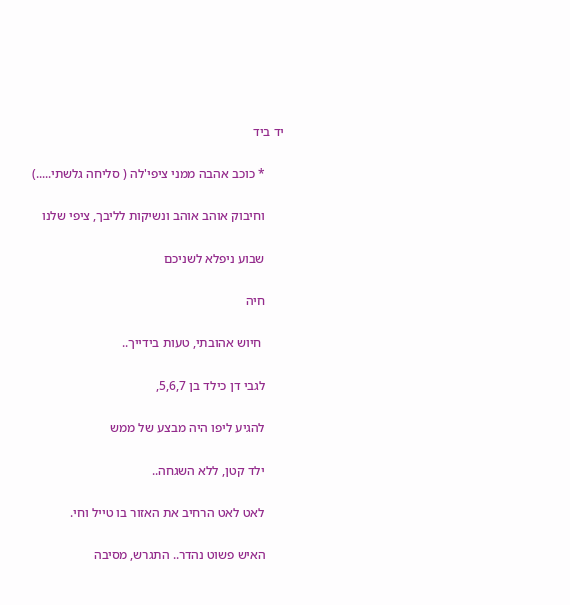יד ביד

      * כוכב אהבה ממני ציפי'לה ( סליחה גלשתי.....)

      וחיבוק אוהב אוהב ונשיקות לליבך, ציפי שלנו

      שבוע ניפלא לשניכם

      חיה

       חיוש אהובתי, טעות בידייך..

      לגבי דן כילד בן 5,6,7,

      להגיע ליפו היה מבצע של ממש

      ילד קטן, ללא השגחה..

      לאט לאט הרחיב את האזור בו טייל וחי.

      האיש פשוט נהדר.. התגרש, מסיבה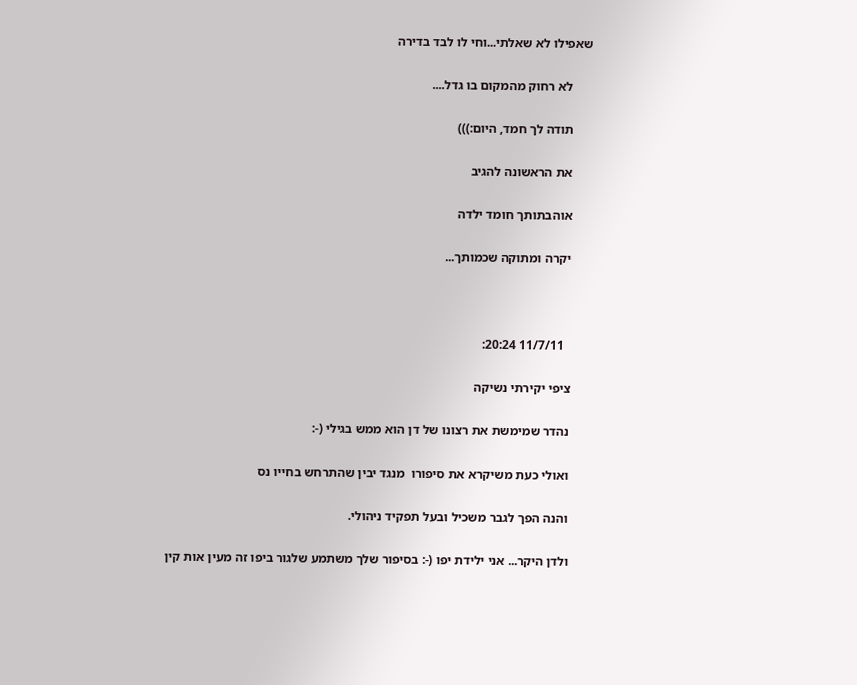שאפילו לא שאלתי...וחי לו לבד בדירה

      לא רחוק מהמקום בו גדל....

      תודה לך חמד, היום:)))

      את הראשונה להגיב

      אוהבתותך חומד ילדה

      יקרה ומתוקה שכמותך...



        11/7/11 20:24:

      ציפי יקירתי נשיקה

      נהדר שמימשת את רצונו של דן הוא ממש בגילי (-:

      ואולי כעת משיקרא את סיפורו  מנגד יבין שהתרחש בחייו נס

      והנה הפך לגבר משכיל ובעל תפקיד ניהולי.

      ולדן היקר... אני ילידת יפו (-: בסיפור שלך משתמע שלגור ביפו זה מעין אות קין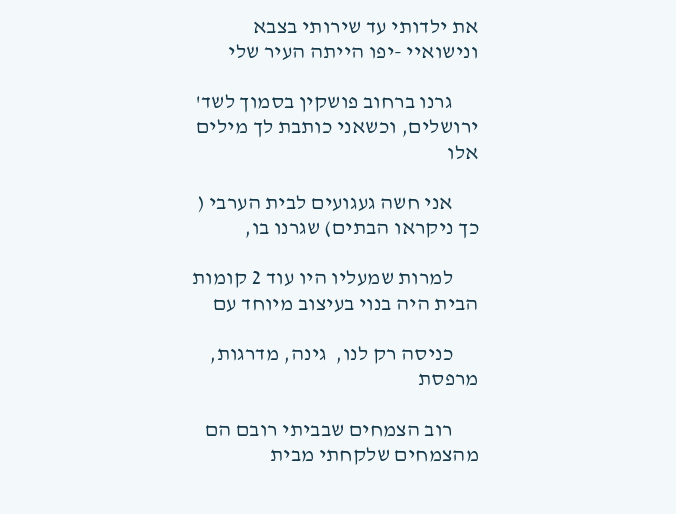את ילדותי עד שירותי בצבא ונישואיי -יפו הייתה העיר שלי

      גרנו ברחוב פושקין בסמוך לשד' ירושלים, וכשאני כותבת לך מילים אלו

      אני חשה געגועים לבית הערבי ( כך ניקראו הבתים) שגרנו בו,

      למרות שמעליו היו עוד 2 קומות הבית היה בנוי בעיצוב מיוחד עם

      כניסה רק לנו,  גינה, מדרגות, מרפסת

      רוב הצמחים שבביתי רובם הם מהצמחים שלקחתי מבית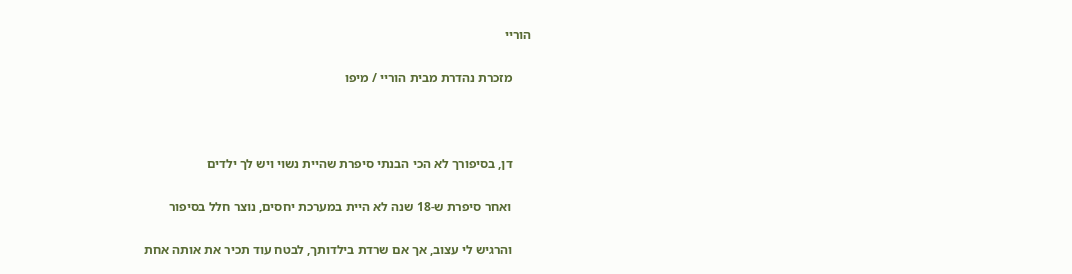הוריי

      מזכרת נהדרת מבית הוריי / מיפו



      דן, בסיפורך לא הכי הבנתי סיפרת שהיית נשוי ויש לך ילדים

      ואחר סיפרת ש-18 שנה לא היית במערכת יחסים, נוצר חלל בסיפור

      והרגיש לי עצוב, אך אם שרדת בילדותך, לבטח עוד תכיר את אותה אחת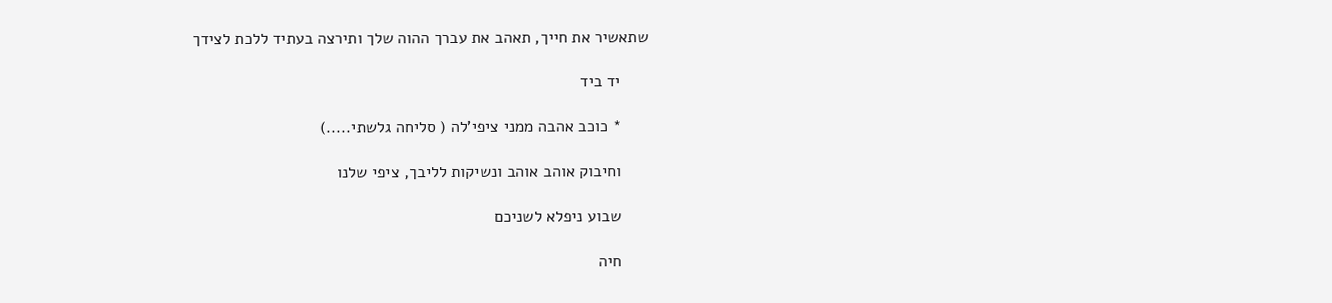שתאשיר את חייך, תאהב את עברך ההוה שלך ותירצה בעתיד ללכת לצידך

      יד ביד

      * כוכב אהבה ממני ציפי'לה ( סליחה גלשתי.....)

      וחיבוק אוהב אוהב ונשיקות לליבך, ציפי שלנו

      שבוע ניפלא לשניכם

      חיה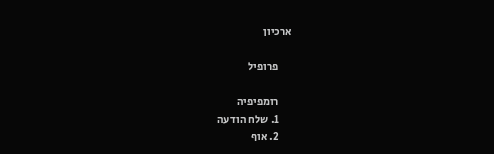ארכיון

      פרופיל

      רומפיפיה
      1. שלח הודעה
      2. אוף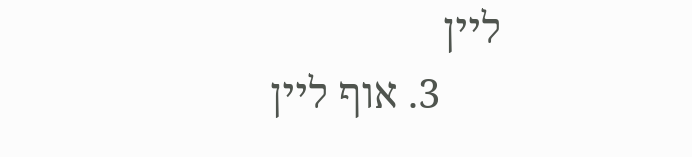ליין
      3. אוף ליין